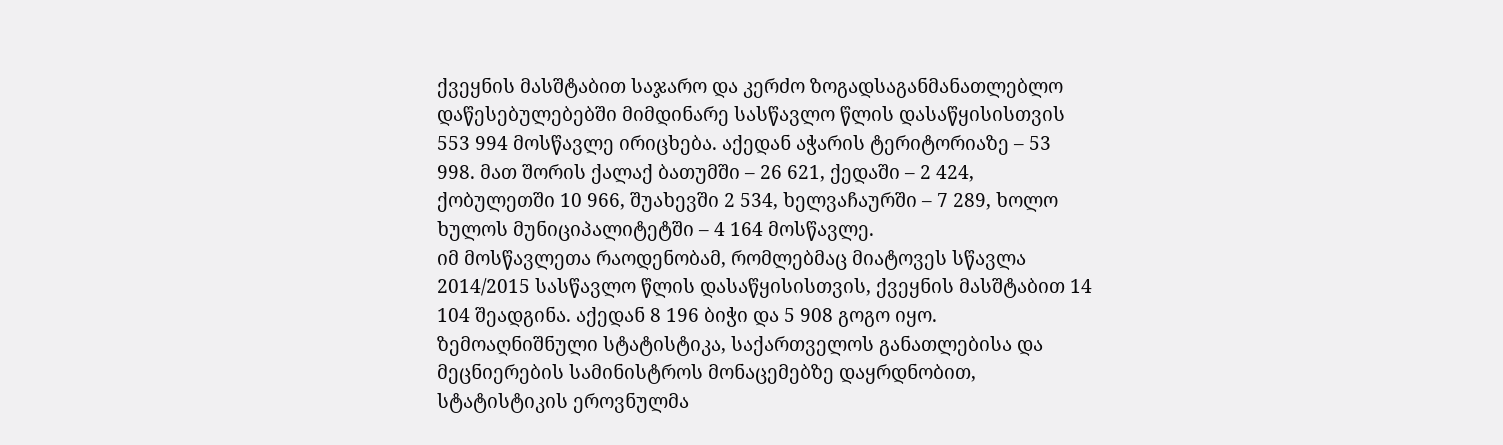ქვეყნის მასშტაბით საჯარო და კერძო ზოგადსაგანმანათლებლო დაწესებულებებში მიმდინარე სასწავლო წლის დასაწყისისთვის 553 994 მოსწავლე ირიცხება. აქედან აჭარის ტერიტორიაზე – 53 998. მათ შორის ქალაქ ბათუმში – 26 621, ქედაში – 2 424, ქობულეთში 10 966, შუახევში 2 534, ხელვაჩაურში – 7 289, ხოლო ხულოს მუნიციპალიტეტში – 4 164 მოსწავლე.
იმ მოსწავლეთა რაოდენობამ, რომლებმაც მიატოვეს სწავლა 2014/2015 სასწავლო წლის დასაწყისისთვის, ქვეყნის მასშტაბით 14 104 შეადგინა. აქედან 8 196 ბიჭი და 5 908 გოგო იყო.
ზემოაღნიშნული სტატისტიკა, საქართველოს განათლებისა და მეცნიერების სამინისტროს მონაცემებზე დაყრდნობით, სტატისტიკის ეროვნულმა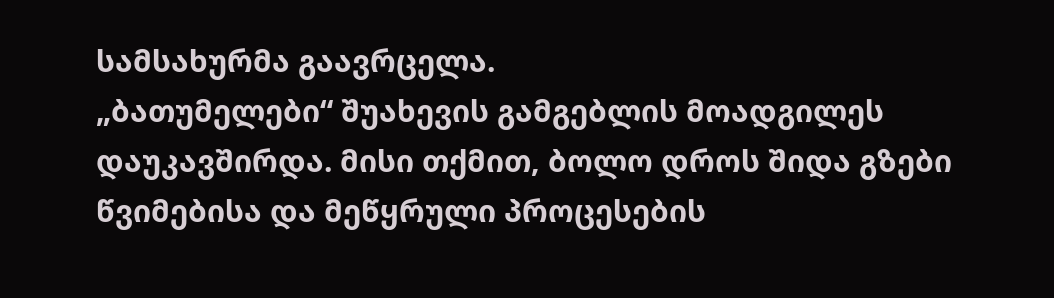სამსახურმა გაავრცელა.
„ბათუმელები“ შუახევის გამგებლის მოადგილეს დაუკავშირდა. მისი თქმით, ბოლო დროს შიდა გზები წვიმებისა და მეწყრული პროცესების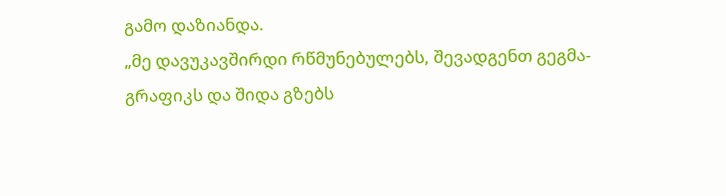გამო დაზიანდა.
„მე დავუკავშირდი რწმუნებულებს, შევადგენთ გეგმა-გრაფიკს და შიდა გზებს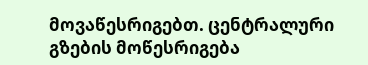მოვაწესრიგებთ. ცენტრალური გზების მოწესრიგება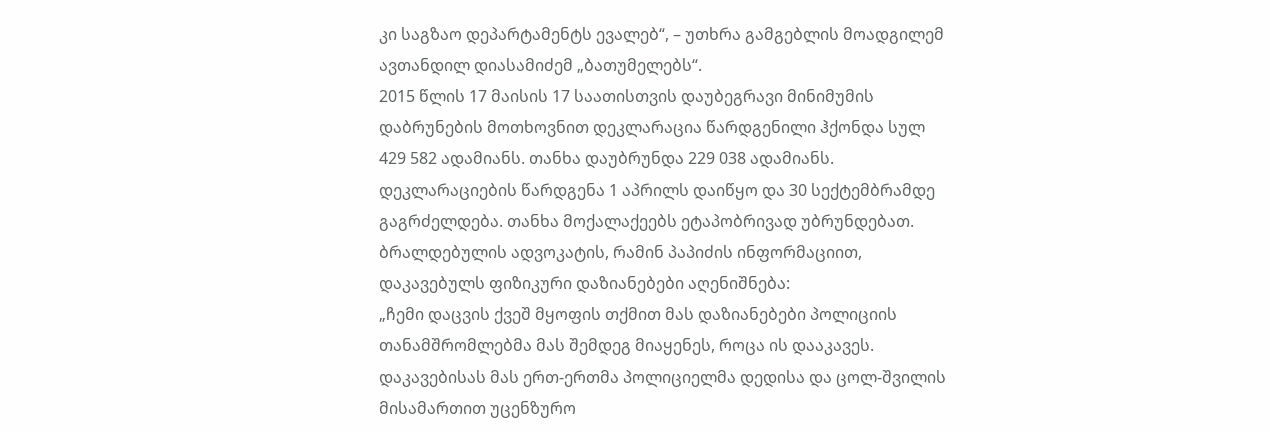კი საგზაო დეპარტამენტს ევალებ“, – უთხრა გამგებლის მოადგილემ ავთანდილ დიასამიძემ „ბათუმელებს“.
2015 წლის 17 მაისის 17 საათისთვის დაუბეგრავი მინიმუმის დაბრუნების მოთხოვნით დეკლარაცია წარდგენილი ჰქონდა სულ 429 582 ადამიანს. თანხა დაუბრუნდა 229 038 ადამიანს. დეკლარაციების წარდგენა 1 აპრილს დაიწყო და 30 სექტემბრამდე გაგრძელდება. თანხა მოქალაქეებს ეტაპობრივად უბრუნდებათ.
ბრალდებულის ადვოკატის, რამინ პაპიძის ინფორმაციით, დაკავებულს ფიზიკური დაზიანებები აღენიშნება:
„ჩემი დაცვის ქვეშ მყოფის თქმით მას დაზიანებები პოლიციის თანამშრომლებმა მას შემდეგ მიაყენეს, როცა ის დააკავეს. დაკავებისას მას ერთ-ერთმა პოლიციელმა დედისა და ცოლ-შვილის მისამართით უცენზურო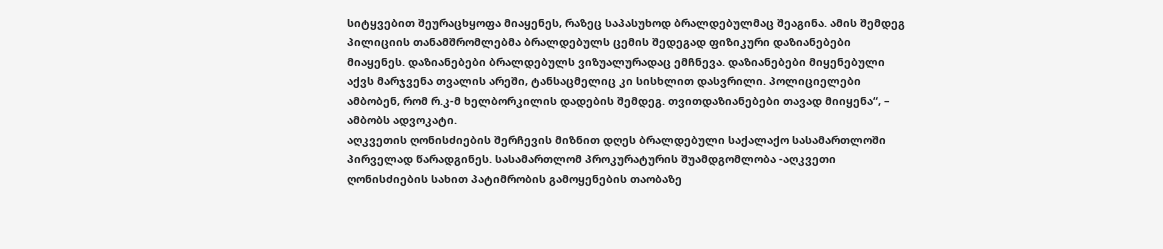სიტყვებით შეურაცხყოფა მიაყენეს, რაზეც საპასუხოდ ბრალდებულმაც შეაგინა. ამის შემდეგ პილიციის თანამშრომლებმა ბრალდებულს ცემის შედეგად ფიზიკური დაზიანებები მიაყენეს. დაზიანებები ბრალდებულს ვიზუალურადაც ემჩნევა. დაზიანებები მიყენებული აქვს მარჯვენა თვალის არეში, ტანსაცმელიც კი სისხლით დასვრილი. პოლიციელები ამბობენ, რომ რ.კ-მ ხელბორკილის დადების შემდეგ. თვითდაზიანებები თავად მიიყენა“, – ამბობს ადვოკატი.
აღკვეთის ღონისძიების შერჩევის მიზნით დღეს ბრალდებული საქალაქო სასამართლოში პირველად წარადგინეს. სასამართლომ პროკურატურის შუამდგომლობა -აღკვეთი ღონისძიების სახით პატიმრობის გამოყენების თაობაზე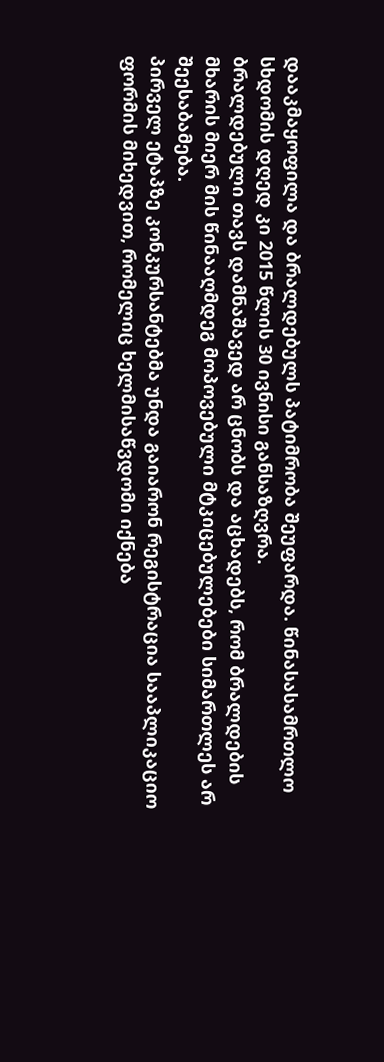დააკმაყოფილა და ბრალდებულს პატიმრობა შეუფარდა. წინასასამრთლო სხდომის დღედ კი 2015 წლის 30 ივნისი განსაზღვრა.
ბრალდებული თავს დამნაშავედ არ ცნობს და აცხადებს, რომ ბრალდების მხარის მიერ მის წინააღმდეგ მოპოვებული მტკიცებულებები სიმართლეს არ შეესაბამება.
პირველ ეტაპზე კონკურსანტებმა უნდა გაიარონ რეგისტრაცია სააპლიკაციო ფორმის მიხედვით, რომელიც ხელმისაწვდომი იქნება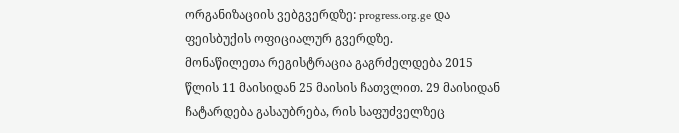ორგანიზაციის ვებგვერდზე: progress.org.ge და ფეისბუქის ოფიციალურ გვერდზე.
მონაწილეთა რეგისტრაცია გაგრძელდება 2015 წლის 11 მაისიდან 25 მაისის ჩათვლით. 29 მაისიდან ჩატარდება გასაუბრება, რის საფუძველზეც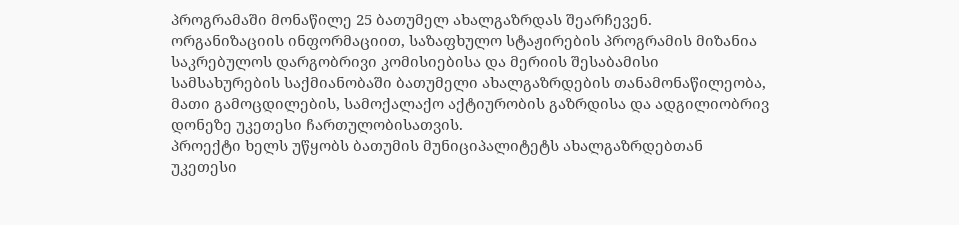პროგრამაში მონაწილე 25 ბათუმელ ახალგაზრდას შეარჩევენ.
ორგანიზაციის ინფორმაციით, საზაფხულო სტაჟირების პროგრამის მიზანია საკრებულოს დარგობრივი კომისიებისა და მერიის შესაბამისი სამსახურების საქმიანობაში ბათუმელი ახალგაზრდების თანამონაწილეობა, მათი გამოცდილების, სამოქალაქო აქტიურობის გაზრდისა და ადგილიობრივ დონეზე უკეთესი ჩართულობისათვის.
პროექტი ხელს უწყობს ბათუმის მუნიციპალიტეტს ახალგაზრდებთან უკეთესი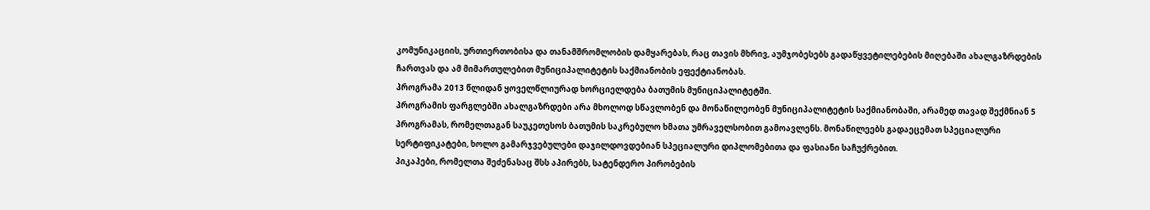კომუნიკაციის, ურთიერთობისა და თანამშრომლობის დამყარებას, რაც თავის მხრივ, აუმჯობესებს გადაწყვეტილებების მიღებაში ახალგაზრდების ჩართვას და ამ მიმართულებით მუნიციპალიტეტის საქმიანობის ეფექტიანობას.
პროგრამა 2013 წლიდან ყოველწლიურად ხორციელდება ბათუმის მუნიციპალიტეტში.
პროგრამის ფარგლებში ახალგაზრდები არა მხოლოდ სწავლობენ და მონაწილეობენ მუნიციპალიტეტის საქმიანობაში, არამედ თავად შექმნიან 5 პროგრამას, რომელთაგან საუკეთესოს ბათუმის საკრებულო ხმათა უმრაველსობით გამოავლენს. მონაწილეებს გადაეცემათ სპეციალური სერტიფიკატები, ხოლო გამარჯვებულები დაჯილდოვდებიან სპეციალური დიპლომებითა და ფასიანი საჩუქრებით.
პიკაპები, რომელთა შეძენასაც შსს აპირებს, სატენდერო პირობების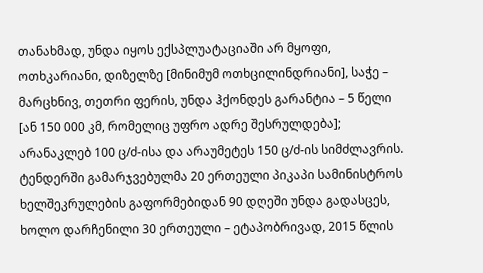თანახმად, უნდა იყოს ექსპლუატაციაში არ მყოფი, ოთხკარიანი, დიზელზე [მინიმუმ ოთხცილინდრიანი], საჭე – მარცხნივ, თეთრი ფერის, უნდა ჰქონდეს გარანტია – 5 წელი [ან 150 000 კმ, რომელიც უფრო ადრე შესრულდება]; არანაკლებ 100 ც/ძ-ისა და არაუმეტეს 150 ც/ძ-ის სიმძლავრის.
ტენდერში გამარჯვებულმა 20 ერთეული პიკაპი სამინისტროს ხელშეკრულების გაფორმებიდან 90 დღეში უნდა გადასცეს, ხოლო დარჩენილი 30 ერთეული – ეტაპობრივად, 2015 წლის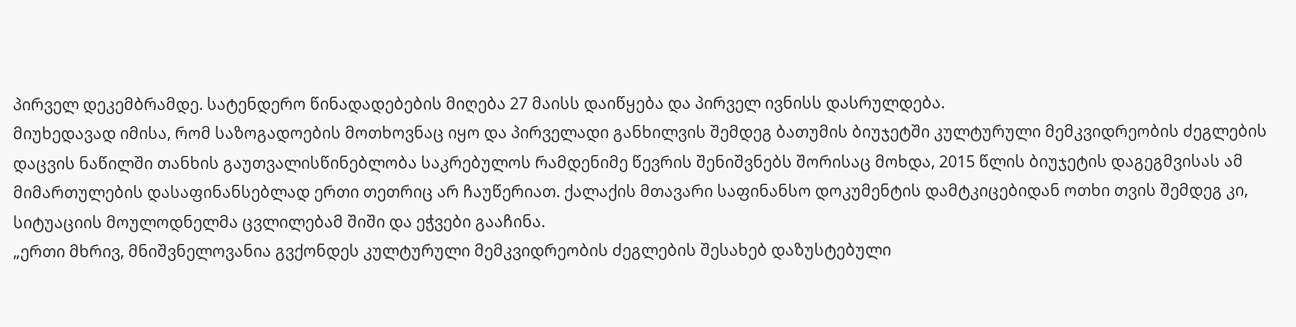პირველ დეკემბრამდე. სატენდერო წინადადებების მიღება 27 მაისს დაიწყება და პირველ ივნისს დასრულდება.
მიუხედავად იმისა, რომ საზოგადოების მოთხოვნაც იყო და პირველადი განხილვის შემდეგ ბათუმის ბიუჯეტში კულტურული მემკვიდრეობის ძეგლების დაცვის ნაწილში თანხის გაუთვალისწინებლობა საკრებულოს რამდენიმე წევრის შენიშვნებს შორისაც მოხდა, 2015 წლის ბიუჯეტის დაგეგმვისას ამ მიმართულების დასაფინანსებლად ერთი თეთრიც არ ჩაუწერიათ. ქალაქის მთავარი საფინანსო დოკუმენტის დამტკიცებიდან ოთხი თვის შემდეგ კი, სიტუაციის მოულოდნელმა ცვლილებამ შიში და ეჭვები გააჩინა.
„ერთი მხრივ, მნიშვნელოვანია გვქონდეს კულტურული მემკვიდრეობის ძეგლების შესახებ დაზუსტებული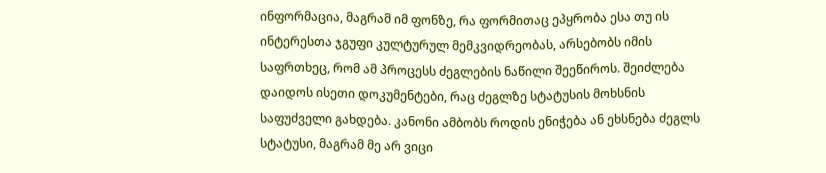ინფორმაცია, მაგრამ იმ ფონზე, რა ფორმითაც ეპყრობა ესა თუ ის ინტერესთა ჯგუფი კულტურულ მემკვიდრეობას, არსებობს იმის საფრთხეც, რომ ამ პროცესს ძეგლების ნაწილი შეეწიროს. შეიძლება დაიდოს ისეთი დოკუმენტები, რაც ძეგლზე სტატუსის მოხსნის საფუძველი გახდება. კანონი ამბობს როდის ენიჭება ან ეხსნება ძეგლს სტატუსი, მაგრამ მე არ ვიცი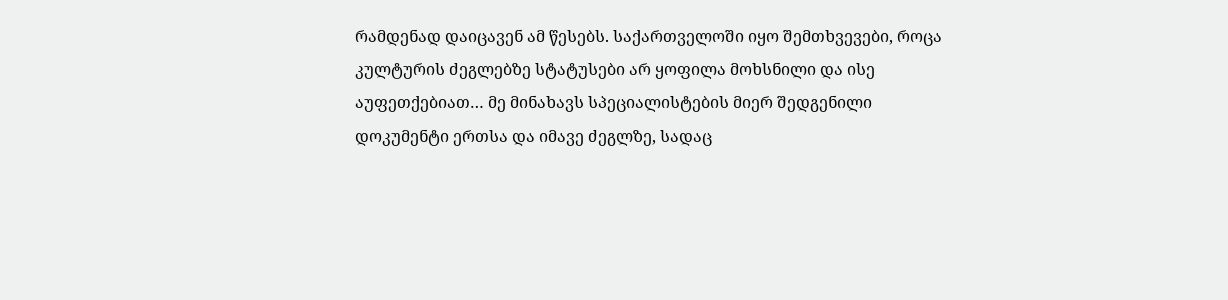რამდენად დაიცავენ ამ წესებს. საქართველოში იყო შემთხვევები, როცა კულტურის ძეგლებზე სტატუსები არ ყოფილა მოხსნილი და ისე აუფეთქებიათ… მე მინახავს სპეციალისტების მიერ შედგენილი დოკუმენტი ერთსა და იმავე ძეგლზე, სადაც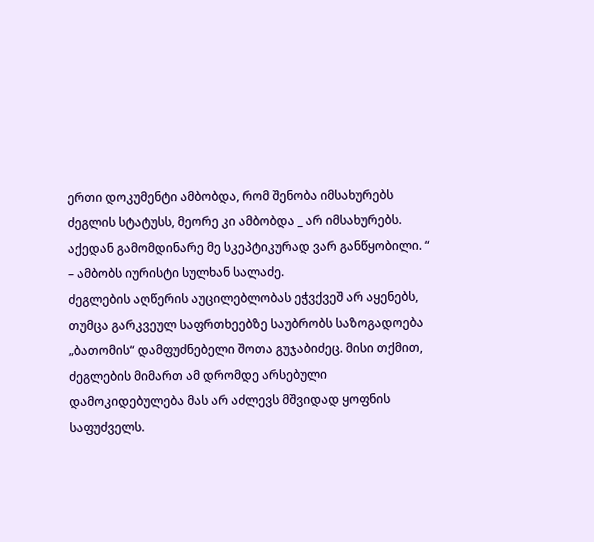ერთი დოკუმენტი ამბობდა, რომ შენობა იმსახურებს ძეგლის სტატუსს, მეორე კი ამბობდა _ არ იმსახურებს. აქედან გამომდინარე მე სკეპტიკურად ვარ განწყობილი. “ – ამბობს იურისტი სულხან სალაძე.
ძეგლების აღწერის აუცილებლობას ეჭვქვეშ არ აყენებს, თუმცა გარკვეულ საფრთხეებზე საუბრობს საზოგადოება „ბათომის“ დამფუძნებელი შოთა გუჯაბიძეც. მისი თქმით, ძეგლების მიმართ ამ დრომდე არსებული დამოკიდებულება მას არ აძლევს მშვიდად ყოფნის საფუძველს.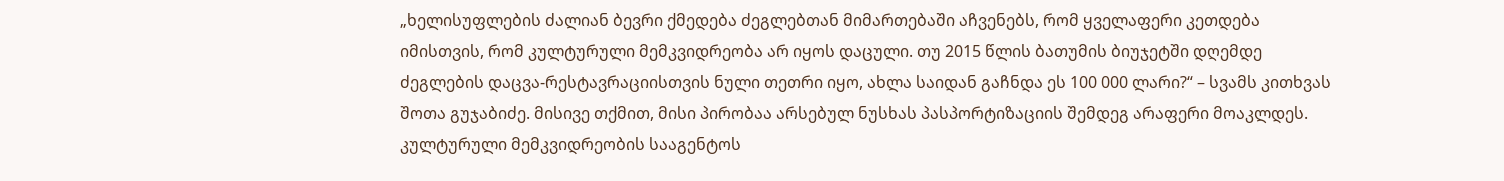„ხელისუფლების ძალიან ბევრი ქმედება ძეგლებთან მიმართებაში აჩვენებს, რომ ყველაფერი კეთდება იმისთვის, რომ კულტურული მემკვიდრეობა არ იყოს დაცული. თუ 2015 წლის ბათუმის ბიუჯეტში დღემდე ძეგლების დაცვა-რესტავრაციისთვის ნული თეთრი იყო, ახლა საიდან გაჩნდა ეს 100 000 ლარი?“ – სვამს კითხვას შოთა გუჯაბიძე. მისივე თქმით, მისი პირობაა არსებულ ნუსხას პასპორტიზაციის შემდეგ არაფერი მოაკლდეს.
კულტურული მემკვიდრეობის სააგენტოს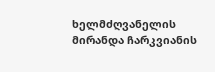ხელმძღვანელის მირანდა ჩარკვიანის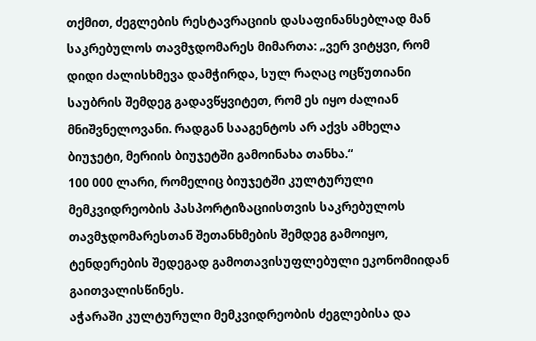თქმით, ძეგლების რესტავრაციის დასაფინანსებლად მან საკრებულოს თავმჯდომარეს მიმართა: „ვერ ვიტყვი, რომ დიდი ძალისხმევა დამჭირდა, სულ რაღაც ოცწუთიანი საუბრის შემდეგ გადავწყვიტეთ, რომ ეს იყო ძალიან მნიშვნელოვანი. რადგან სააგენტოს არ აქვს ამხელა ბიუჯეტი, მერიის ბიუჯეტში გამოინახა თანხა.“
100 000 ლარი, რომელიც ბიუჯეტში კულტურული მემკვიდრეობის პასპორტიზაციისთვის საკრებულოს თავმჯდომარესთან შეთანხმების შემდეგ გამოიყო, ტენდერების შედეგად გამოთავისუფლებული ეკონომიიდან გაითვალისწინეს.
აჭარაში კულტურული მემკვიდრეობის ძეგლებისა და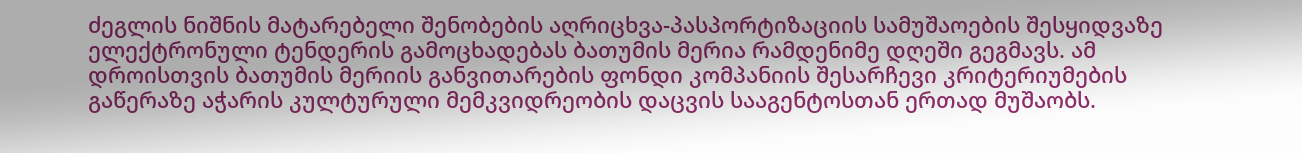ძეგლის ნიშნის მატარებელი შენობების აღრიცხვა-პასპორტიზაციის სამუშაოების შესყიდვაზე ელექტრონული ტენდერის გამოცხადებას ბათუმის მერია რამდენიმე დღეში გეგმავს. ამ დროისთვის ბათუმის მერიის განვითარების ფონდი კომპანიის შესარჩევი კრიტერიუმების გაწერაზე აჭარის კულტურული მემკვიდრეობის დაცვის სააგენტოსთან ერთად მუშაობს.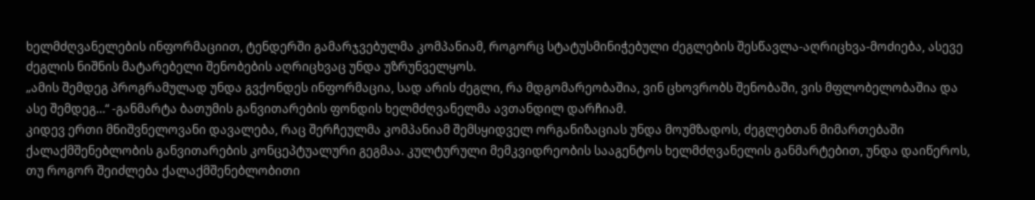ხელმძღვანელების ინფორმაციით, ტენდერში გამარჯვებულმა კომპანიამ, როგორც სტატუსმინიჭებული ძეგლების შესწავლა-აღრიცხვა-მოძიება, ასევე ძეგლის ნიშნის მატარებელი შენობების აღრიცხვაც უნდა უზრუნველყოს.
„ამის შემდეგ პროგრამულად უნდა გვქონდეს ინფორმაცია, სად არის ძეგლი, რა მდგომარეობაშია, ვინ ცხოვრობს შენობაში, ვის მფლობელობაშია და ასე შემდეგ…“ -განმარტა ბათუმის განვითარების ფონდის ხელმძღვანელმა ავთანდილ დარჩიამ.
კიდევ ერთი მნიშვნელოვანი დავალება, რაც შერჩეულმა კომპანიამ შემსყიდველ ორგანიზაციას უნდა მოუმზადოს, ძეგლებთან მიმართებაში ქალაქმშენებლობის განვითარების კონცეპტუალური გეგმაა. კულტურული მემკვიდრეობის სააგენტოს ხელმძღვანელის განმარტებით, უნდა დაიწეროს, თუ როგორ შეიძლება ქალაქმშენებლობითი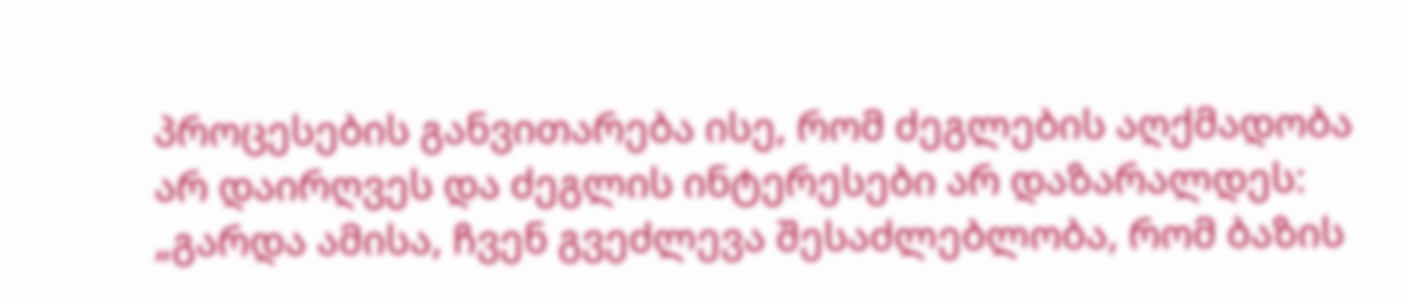პროცესების განვითარება ისე, რომ ძეგლების აღქმადობა არ დაირღვეს და ძეგლის ინტერესები არ დაზარალდეს: „გარდა ამისა, ჩვენ გვეძლევა შესაძლებლობა, რომ ბაზის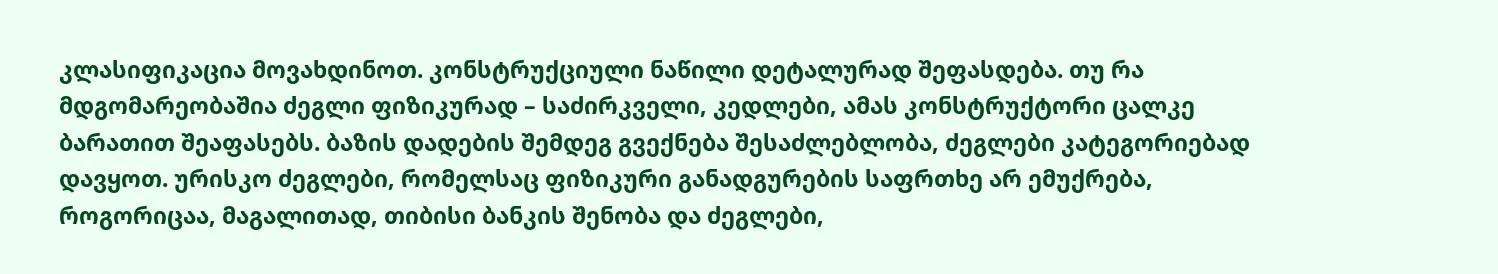კლასიფიკაცია მოვახდინოთ. კონსტრუქციული ნაწილი დეტალურად შეფასდება. თუ რა მდგომარეობაშია ძეგლი ფიზიკურად – საძირკველი, კედლები, ამას კონსტრუქტორი ცალკე ბარათით შეაფასებს. ბაზის დადების შემდეგ გვექნება შესაძლებლობა, ძეგლები კატეგორიებად დავყოთ. ურისკო ძეგლები, რომელსაც ფიზიკური განადგურების საფრთხე არ ემუქრება, როგორიცაა, მაგალითად, თიბისი ბანკის შენობა და ძეგლები,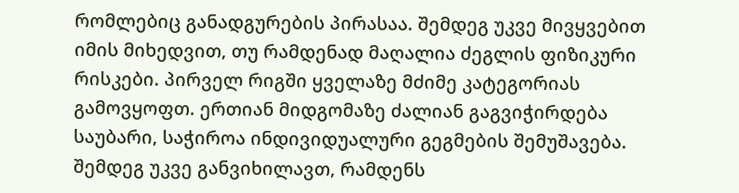რომლებიც განადგურების პირასაა. შემდეგ უკვე მივყვებით იმის მიხედვით, თუ რამდენად მაღალია ძეგლის ფიზიკური რისკები. პირველ რიგში ყველაზე მძიმე კატეგორიას გამოვყოფთ. ერთიან მიდგომაზე ძალიან გაგვიჭირდება საუბარი, საჭიროა ინდივიდუალური გეგმების შემუშავება. შემდეგ უკვე განვიხილავთ, რამდენს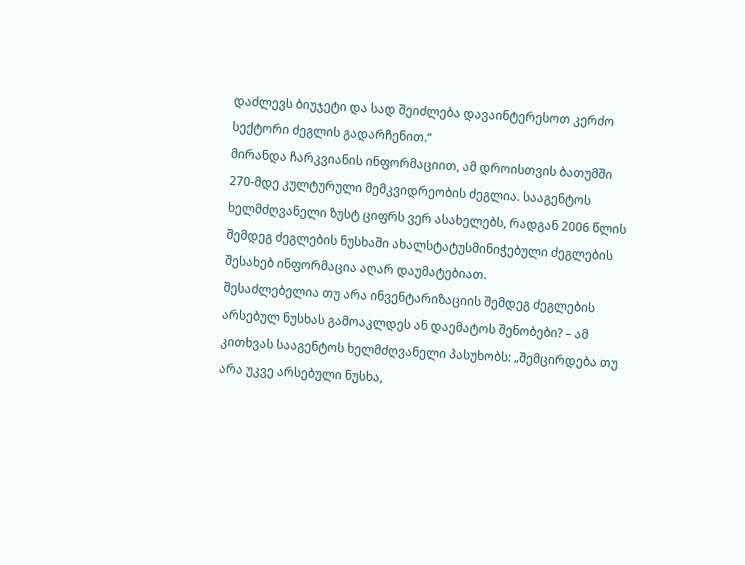დაძლევს ბიუჯეტი და სად შეიძლება დავაინტერესოთ კერძო სექტორი ძეგლის გადარჩენით.“
მირანდა ჩარკვიანის ინფორმაციით, ამ დროისთვის ბათუმში 270-მდე კულტურული მემკვიდრეობის ძეგლია. სააგენტოს ხელმძღვანელი ზუსტ ციფრს ვერ ასახელებს, რადგან 2006 წლის შემდეგ ძეგლების ნუსხაში ახალსტატუსმინიჭებული ძეგლების შესახებ ინფორმაცია აღარ დაუმატებიათ.
შესაძლებელია თუ არა ინვენტარიზაციის შემდეგ ძეგლების არსებულ ნუსხას გამოაკლდეს ან დაემატოს შენობები? – ამ კითხვას სააგენტოს ხელმძღვანელი პასუხობს: „შემცირდება თუ არა უკვე არსებული ნუსხა,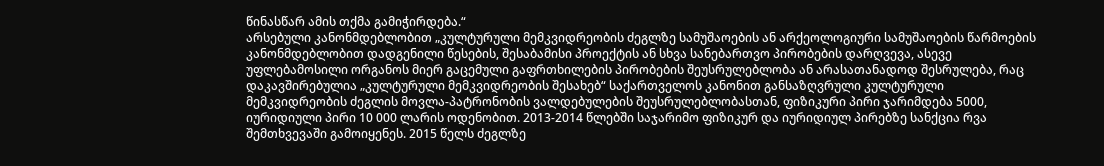წინასწარ ამის თქმა გამიჭირდება.“
არსებული კანონმდებლობით „კულტურული მემკვიდრეობის ძეგლზე სამუშაოების ან არქეოლოგიური სამუშაოების წარმოების კანონმდებლობით დადგენილი წესების, შესაბამისი პროექტის ან სხვა სანებართვო პირობების დარღვევა, ასევე უფლებამოსილი ორგანოს მიერ გაცემული გაფრთხილების პირობების შეუსრულებლობა ან არასათანადოდ შესრულება, რაც დაკავშირებულია „კულტურული მემკვიდრეობის შესახებ“ საქართველოს კანონით განსაზღვრული კულტურული მემკვიდრეობის ძეგლის მოვლა-პატრონობის ვალდებულების შეუსრულებლობასთან, ფიზიკური პირი ჯარიმდება 5000, იურიდიული პირი 10 000 ლარის ოდენობით. 2013-2014 წლებში საჯარიმო ფიზიკურ და იურიდიულ პირებზე სანქცია რვა შემთხვევაში გამოიყენეს. 2015 წელს ძეგლზე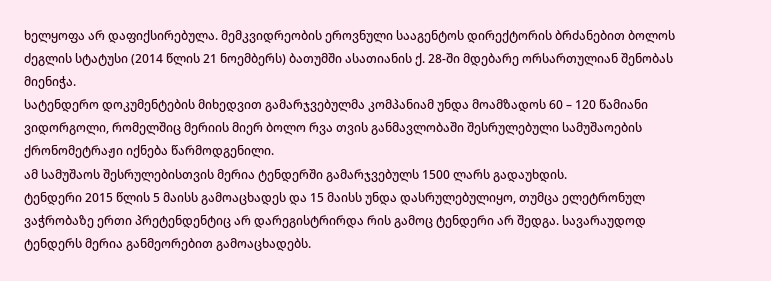ხელყოფა არ დაფიქსირებულა. მემკვიდრეობის ეროვნული სააგენტოს დირექტორის ბრძანებით ბოლოს ძეგლის სტატუსი (2014 წლის 21 ნოემბერს) ბათუმში ასათიანის ქ. 28-ში მდებარე ორსართულიან შენობას მიენიჭა.
სატენდერო დოკუმენტების მიხედვით გამარჯვებულმა კომპანიამ უნდა მოამზადოს 60 – 120 წამიანი ვიდორგოლი, რომელშიც მერიის მიერ ბოლო რვა თვის განმავლობაში შესრულებული სამუშაოების ქრონომეტრაჟი იქნება წარმოდგენილი.
ამ სამუშაოს შესრულებისთვის მერია ტენდერში გამარჯვებულს 1500 ლარს გადაუხდის.
ტენდერი 2015 წლის 5 მაისს გამოაცხადეს და 15 მაისს უნდა დასრულებულიყო, თუმცა ელეტრონულ ვაჭრობაზე ერთი პრეტენდენტიც არ დარეგისტრირდა რის გამოც ტენდერი არ შედგა. სავარაუდოდ ტენდერს მერია განმეორებით გამოაცხადებს.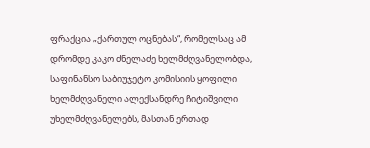ფრაქცია „ქართულ ოცნებას“, რომელსაც ამ დრომდე კაკო ძნელაძე ხელმძღვანელობდა, საფინანსო საბიუჯეტო კომისიის ყოფილი ხელმძღვანელი ალექსანდრე ჩიტიშვილი უხელმძღვანელებს, მასთან ერთად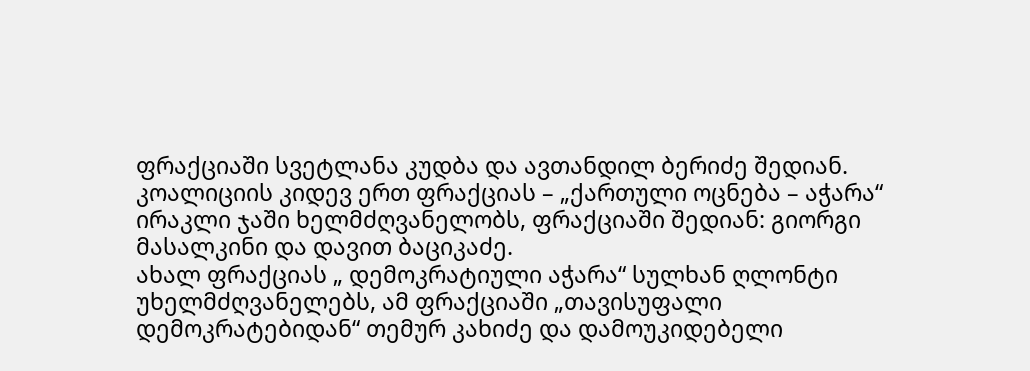ფრაქციაში სვეტლანა კუდბა და ავთანდილ ბერიძე შედიან.
კოალიციის კიდევ ერთ ფრაქციას – „ქართული ოცნება – აჭარა“ ირაკლი ჯაში ხელმძღვანელობს, ფრაქციაში შედიან: გიორგი მასალკინი და დავით ბაციკაძე.
ახალ ფრაქციას „ დემოკრატიული აჭარა“ სულხან ღლონტი უხელმძღვანელებს, ამ ფრაქციაში „თავისუფალი დემოკრატებიდან“ თემურ კახიძე და დამოუკიდებელი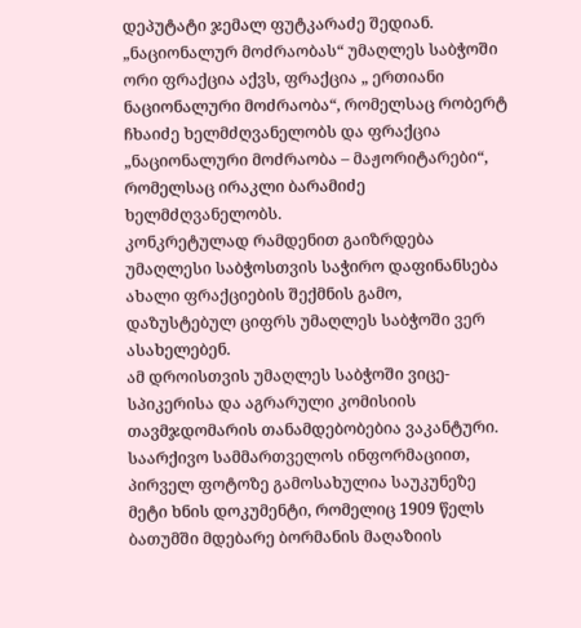დეპუტატი ჯემალ ფუტკარაძე შედიან.
„ნაციონალურ მოძრაობას“ უმაღლეს საბჭოში ორი ფრაქცია აქვს, ფრაქცია „ ერთიანი ნაციონალური მოძრაობა“, რომელსაც რობერტ ჩხაიძე ხელმძღვანელობს და ფრაქცია „ნაციონალური მოძრაობა – მაჟორიტარები“, რომელსაც ირაკლი ბარამიძე ხელმძღვანელობს.
კონკრეტულად რამდენით გაიზრდება უმაღლესი საბჭოსთვის საჭირო დაფინანსება ახალი ფრაქციების შექმნის გამო, დაზუსტებულ ციფრს უმაღლეს საბჭოში ვერ ასახელებენ.
ამ დროისთვის უმაღლეს საბჭოში ვიცე-სპიკერისა და აგრარული კომისიის თავმჯდომარის თანამდებობებია ვაკანტური.
საარქივო სამმართველოს ინფორმაციით, პირველ ფოტოზე გამოსახულია საუკუნეზე მეტი ხნის დოკუმენტი, რომელიც 1909 წელს ბათუმში მდებარე ბორმანის მაღაზიის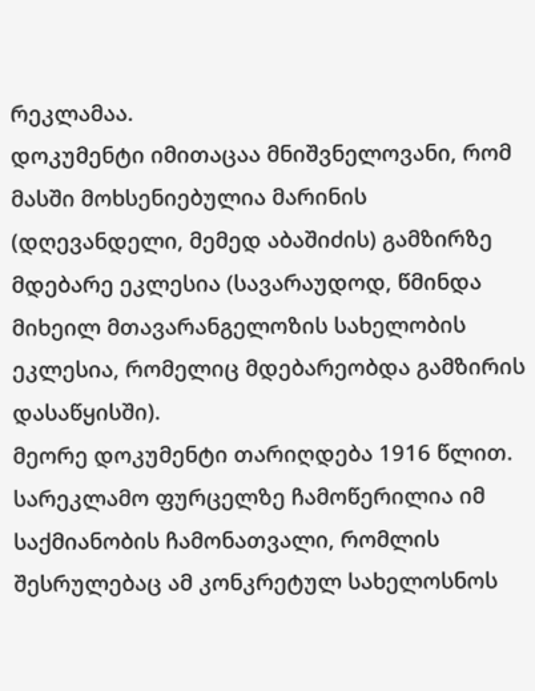რეკლამაა.
დოკუმენტი იმითაცაა მნიშვნელოვანი, რომ მასში მოხსენიებულია მარინის (დღევანდელი, მემედ აბაშიძის) გამზირზე მდებარე ეკლესია (სავარაუდოდ, წმინდა მიხეილ მთავარანგელოზის სახელობის ეკლესია, რომელიც მდებარეობდა გამზირის დასაწყისში).
მეორე დოკუმენტი თარიღდება 1916 წლით. სარეკლამო ფურცელზე ჩამოწერილია იმ საქმიანობის ჩამონათვალი, რომლის შესრულებაც ამ კონკრეტულ სახელოსნოს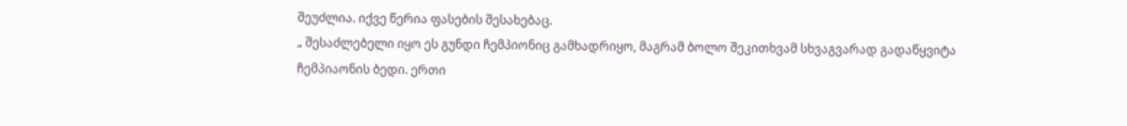შეუძლია. იქვე წერია ფასების შესახებაც.
„ შესაძლებელი იყო ეს გუნდი ჩემპიონიც გამხადრიყო, მაგრამ ბოლო შეკითხვამ სხვაგვარად გადაწყვიტა ჩემპიაონის ბედი. ერთი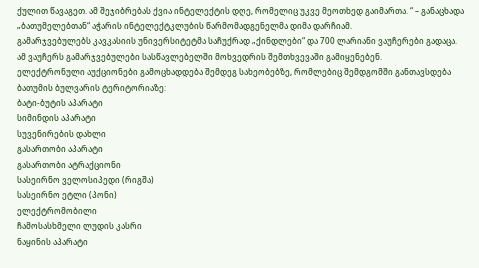ქულით წავაგეთ. ამ შეჯიბრებას ქვია ინტელექტის დღე, რომელიც უკვე მეოთხედ გაიმართა. “ – განაცხადა „ბათუმელებთან“ აჭარის ინტელექტკლუბის წარმომადგენელმა დიმა დარჩიამ.
გამარჯვებულებს კავკასიის უნივერსიტეტმა საჩუქრად „ქინდლები“ და 700 ლარიანი ვაუჩერები გადაცა. ამ ვაუჩერს გამარჯვებულები სასწავლებელში მოხვედრის შემთხვევაში გამიყენებენ.
ელექტრონული აუქციონები გამოცხადდება შემდეგ სახეობებზე, რომლებიც შემდგომში განთავსდება ბათუმის ბულვარის ტერიტორიაზე:
ბატი-ბუტის აპარატი
სიმინდის აპარატი
სუვენირების დახლი
გასართობი აპარატი
გასართობი ატრაქციონი
სასეირნო ველოსიპედი (რიგშა)
სასეირნო ეტლი (პონი)
ელექტრომობილი
ჩამოსასხმელი ლუდის კასრი
ნაყინის აპარატი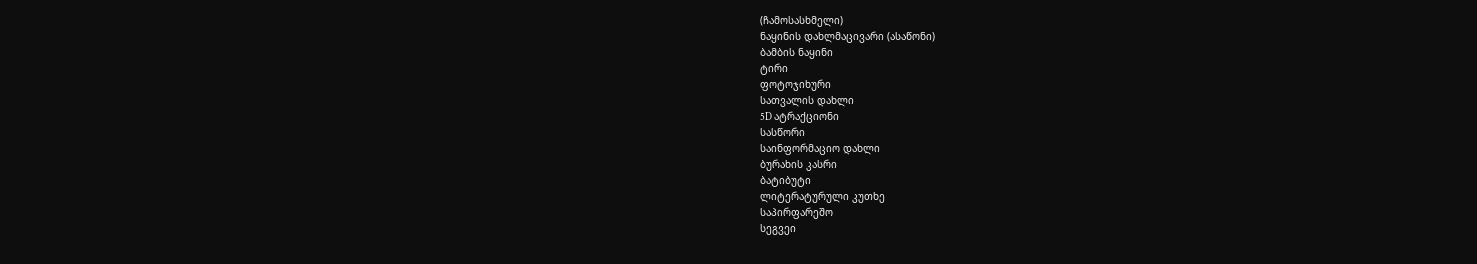(ჩამოსასხმელი)
ნაყინის დახლმაცივარი (ასაწონი)
ბამბის ნაყინი
ტირი
ფოტოჯიხური
სათვალის დახლი
5D ატრაქციონი
სასწორი
საინფორმაციო დახლი
ბურახის კასრი
ბატიბუტი
ლიტერატურული კუთხე
საპირფარეშო
სეგვეი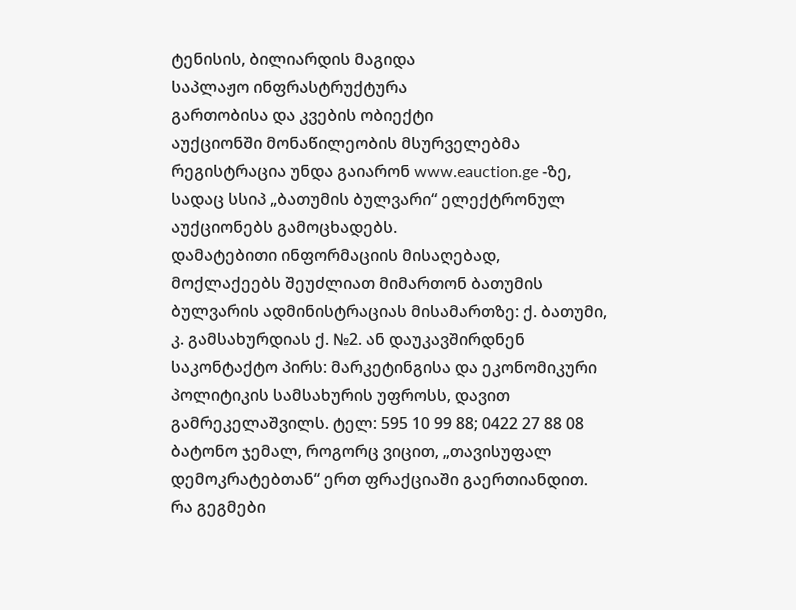ტენისის, ბილიარდის მაგიდა
საპლაჟო ინფრასტრუქტურა
გართობისა და კვების ობიექტი
აუქციონში მონაწილეობის მსურველებმა რეგისტრაცია უნდა გაიარონ www.eauction.ge -ზე, სადაც სსიპ „ბათუმის ბულვარი“ ელექტრონულ აუქციონებს გამოცხადებს.
დამატებითი ინფორმაციის მისაღებად, მოქლაქეებს შეუძლიათ მიმართონ ბათუმის ბულვარის ადმინისტრაციას მისამართზე: ქ. ბათუმი, კ. გამსახურდიას ქ. №2. ან დაუკავშირდნენ საკონტაქტო პირს: მარკეტინგისა და ეკონომიკური პოლიტიკის სამსახურის უფროსს, დავით გამრეკელაშვილს. ტელ: 595 10 99 88; 0422 27 88 08
ბატონო ჯემალ, როგორც ვიცით, „თავისუფალ დემოკრატებთან“ ერთ ფრაქციაში გაერთიანდით. რა გეგმები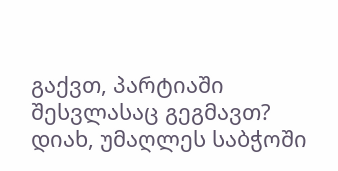გაქვთ, პარტიაში შესვლასაც გეგმავთ?
დიახ, უმაღლეს საბჭოში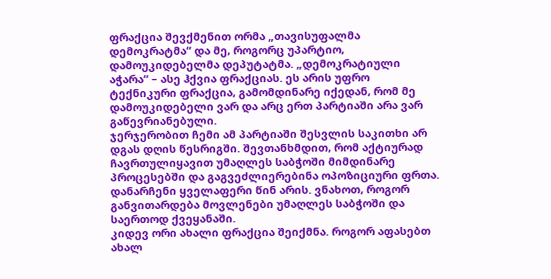ფრაქცია შევქმენით ორმა „თავისუფალმა დემოკრატმა“ და მე, როგორც უპარტიო, დამოუკიდებელმა დეპუტატმა. „დემოკრატიული აჭარა“ – ასე ჰქვია ფრაქციას. ეს არის უფრო ტექნიკური ფრაქცია, გამომდინარე იქედან, რომ მე დამოუკიდებელი ვარ და არც ერთ პარტიაში არა ვარ გაწევრიანებული.
ჯერჯერობით ჩემი ამ პარტიაში შესვლის საკითხი არ დგას დღის წესრიგში. შევთანხმდით, რომ აქტიურად ჩავრთულიყავით უმაღლეს საბჭოში მიმდინარე პროცესებში და გაგვეძლიერებინა ოპოზიციური ფრთა. დანარჩენი ყველაფერი წინ არის. ვნახოთ, როგორ განვითარდება მოვლენები უმაღლეს საბჭოში და საერთოდ ქვეყანაში.
კიდევ ორი ახალი ფრაქცია შეიქმნა. როგორ აფასებთ ახალ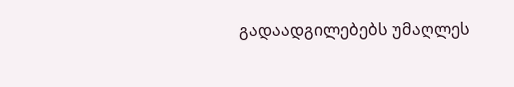გადაადგილებებს უმაღლეს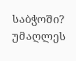საბჭოში?
უმაღლეს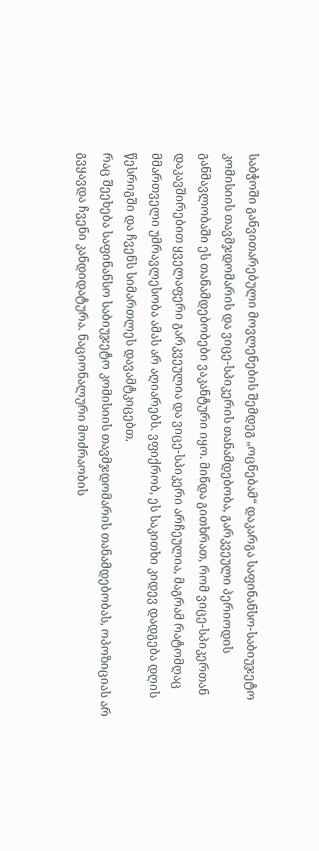საბჭოში განვითარებული მოვლენების შემდეგ „ოცნებამ“ დაკარგა საფინანსო-საბიუჯეტო კომისიის თავმჯდომარის და ვიცე-სპიკერის თანამდებობა, გარკვეული პერიოდის განმავლობაში ეს თანამდებობები ვაკანტური იყო. მინდა გითხრათ, რომ ვიცე-სპიკერთან დაკავშირებით ყველაფერი გარკვეულია და ვიცე-სპიკერი არჩეულია, მაგრამ რატომღაც მმართველი უმრავლესობა ამას არ აღიარებს. ვფიქრობ, ეს საკითხი კიდევ დადგება დღის წესრიგში და ჩვენს სიმართლეს დავამტკიცებთ.
რაც შეეხება საფინანსო საბიუჯეტო კომისიის თავმჯდომარის თანამდებობას, ოპოზიციას არ გვყავდა ჩვენი კანდიდატურა. ნაციონალური მოძრაობის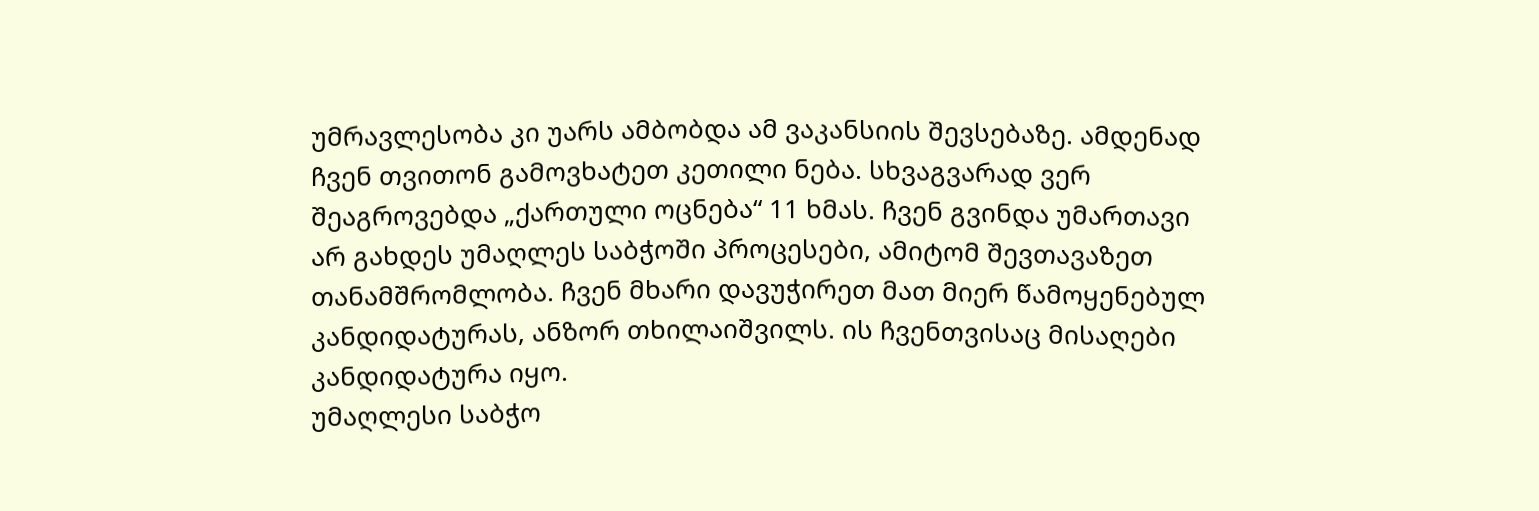უმრავლესობა კი უარს ამბობდა ამ ვაკანსიის შევსებაზე. ამდენად ჩვენ თვითონ გამოვხატეთ კეთილი ნება. სხვაგვარად ვერ შეაგროვებდა „ქართული ოცნება“ 11 ხმას. ჩვენ გვინდა უმართავი არ გახდეს უმაღლეს საბჭოში პროცესები, ამიტომ შევთავაზეთ თანამშრომლობა. ჩვენ მხარი დავუჭირეთ მათ მიერ წამოყენებულ კანდიდატურას, ანზორ თხილაიშვილს. ის ჩვენთვისაც მისაღები კანდიდატურა იყო.
უმაღლესი საბჭო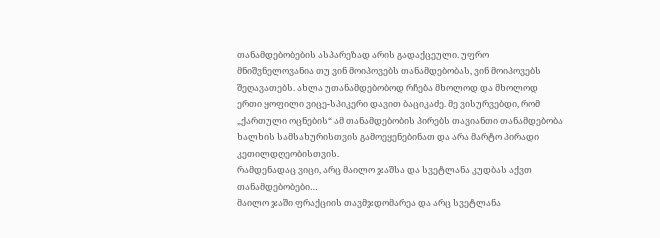თანამდებობების ასპარეზად არის გადაქცეული. უფრო მნიშვნელოვანია თუ ვინ მოიპოვებს თანამდებობას, ვინ მოიპოვებს შეღავათებს. ახლა უთანამდებობოდ რჩება მხოლოდ და მხოლოდ ერთი ყოფილი ვიცე-სპიკერი დავით ბაციკაძე. მე ვისურვებდი, რომ „ქართული ოცნების“ ამ თანამდებობის პირებს თავიანთი თანამდებობა ხალხის სამსახურისთვის გამოეყენებინათ და არა მარტო პირადი კეთილდღეობისთვის.
რამდენადაც ვიცი, არც მაილო ჯაშსა და სვეტლანა კუდბას აქვთ თანამდებობები…
მაილო ჯაში ფრაქციის თავმჯდომარეა და არც სვეტლანა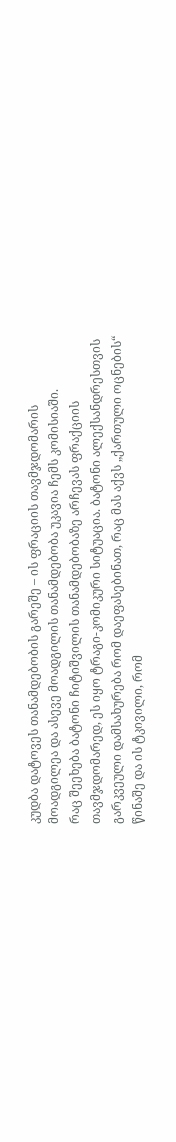კუდბა დატოვეს თანამდებობის გარეშე – ის ფრაციის თავმჯდომარის მოადგილეა და ასევე მოადგილის თანამდებობა უკავია ჩემს კომისიაში.
რაც შეეხება ბატონი ჩიტიშვილის თანამდებობაზე არჩევას ფრაქციის თავმჯდომარედ, ეს იყო ტრაგი-კომიკური სიტუაცია. ბატონი ალექსანდრესთვის გარკვეული დამსახურება რომ დაეფასებინათ, რაც მას აქვს „ქართული ოცნების“ წინაშე და ის ტკივილი, რომ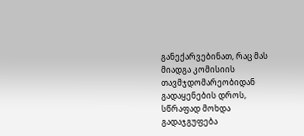განექარვებინათ, რაც მას მიადგა კომისიის თავმჯდომარეობიდან გადაყენების დროს, სწრაფად მოხდა გადაჯგუფება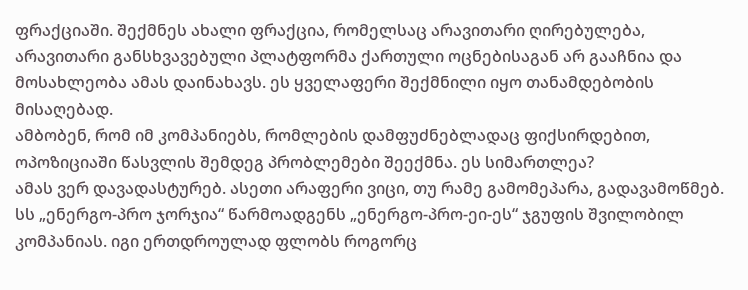ფრაქციაში. შექმნეს ახალი ფრაქცია, რომელსაც არავითარი ღირებულება, არავითარი განსხვავებული პლატფორმა ქართული ოცნებისაგან არ გააჩნია და მოსახლეობა ამას დაინახავს. ეს ყველაფერი შექმნილი იყო თანამდებობის მისაღებად.
ამბობენ, რომ იმ კომპანიებს, რომლების დამფუძნებლადაც ფიქსირდებით, ოპოზიციაში წასვლის შემდეგ პრობლემები შეექმნა. ეს სიმართლეა?
ამას ვერ დავადასტურებ. ასეთი არაფერი ვიცი, თუ რამე გამომეპარა, გადავამოწმებ.
სს „ენერგო-პრო ჯორჯია“ წარმოადგენს „ენერგო-პრო-ეი-ეს“ ჯგუფის შვილობილ კომპანიას. იგი ერთდროულად ფლობს როგორც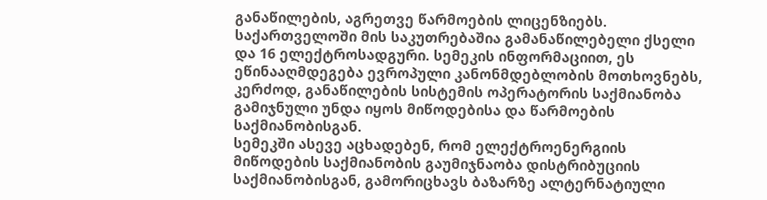განაწილების, აგრეთვე წარმოების ლიცენზიებს. საქართველოში მის საკუთრებაშია გამანაწილებელი ქსელი და 16 ელექტროსადგური. სემეკის ინფორმაციით, ეს ეწინააღმდეგება ევროპული კანონმდებლობის მოთხოვნებს, კერძოდ, განაწილების სისტემის ოპერატორის საქმიანობა გამიჯნული უნდა იყოს მიწოდებისა და წარმოების საქმიანობისგან.
სემეკში ასევე აცხადებენ, რომ ელექტროენერგიის მიწოდების საქმიანობის გაუმიჯნაობა დისტრიბუციის საქმიანობისგან, გამორიცხავს ბაზარზე ალტერნატიული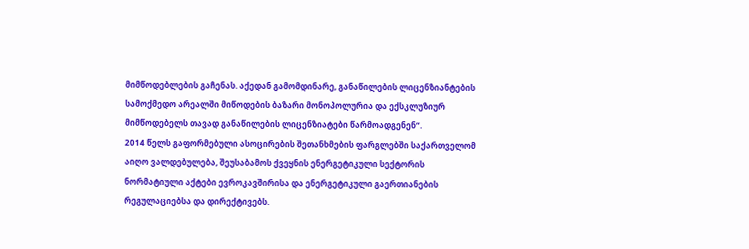მიმწოდებლების გაჩენას. აქედან გამომდინარე, განაწილების ლიცენზიანტების სამოქმედო არეალში მიწოდების ბაზარი მონოპოლურია და ექსკლუზიურ მიმწოდებელს თავად განაწილების ლიცენზიატები წარმოადგენენ“.
2014 წელს გაფორმებული ასოცირების შეთანხმების ფარგლებში საქართველომ აიღო ვალდებულება, შეუსაბამოს ქვეყნის ენერგეტიკული სექტორის ნორმატიული აქტები ევროკავშირისა და ენერგეტიკული გაერთიანების რეგულაციებსა და დირექტივებს.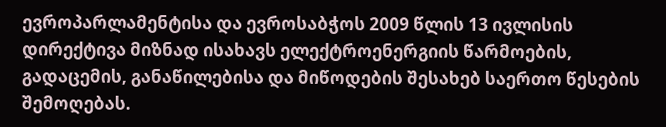ევროპარლამენტისა და ევროსაბჭოს 2009 წლის 13 ივლისის დირექტივა მიზნად ისახავს ელექტროენერგიის წარმოების, გადაცემის, განაწილებისა და მიწოდების შესახებ საერთო წესების შემოღებას.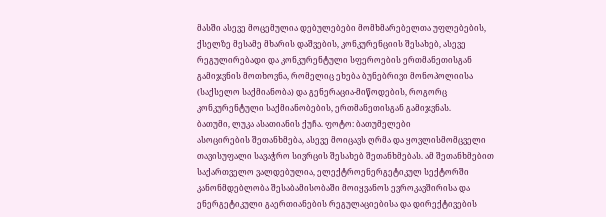მასში ასევე მოცემულია დებულებები მომხმარებელთა უფლებების, ქსელზე მესამე მხარის დაშვების, კონკურენციის შესახებ, ასევე რეგულირებადი და კონკურენტული სფეროების ერთმანეთისგან გამიჯვნის მოთხოვნა, რომელიც ეხება ბუნებრივი მონოპოლიისა (საქსელო საქმიანობა) და გენერაცია-მიწოდების, როგორც კონკურენტული საქმიანობების, ერთმანეთისგან გამიჯვნას.
ბათუმი, ლუკა ასათიანის ქუჩა. ფოტო: ბათუმელები
ასოცირების შეთანხმება, ასევე მოიცავს ღრმა და ყოვლისმომცველი თავისუფალი სავაჭრო სივრცის შესახებ შეთანხმებას. ამ შეთანხმებით საქართველო ვალდებულია, ელექტროენერგეტიკულ სექტორში კანონმდებლობა შესაბამისობაში მოიყვანოს ევროკავშირისა და ენერგეტიკული გაერთიანების რეგულაციებისა და დირექტივების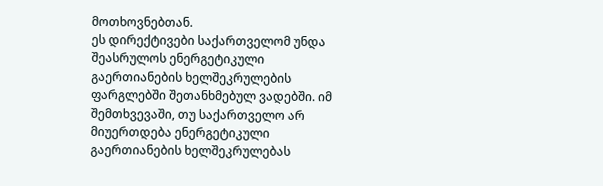მოთხოვნებთან.
ეს დირექტივები საქართველომ უნდა შეასრულოს ენერგეტიკული გაერთიანების ხელშეკრულების ფარგლებში შეთანხმებულ ვადებში. იმ შემთხვევაში, თუ საქართველო არ მიუერთდება ენერგეტიკული გაერთიანების ხელშეკრულებას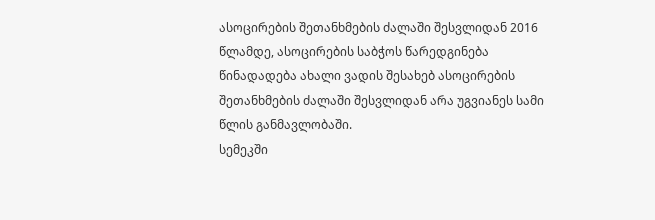ასოცირების შეთანხმების ძალაში შესვლიდან 2016 წლამდე, ასოცირების საბჭოს წარედგინება წინადადება ახალი ვადის შესახებ ასოცირების შეთანხმების ძალაში შესვლიდან არა უგვიანეს სამი წლის განმავლობაში.
სემეკში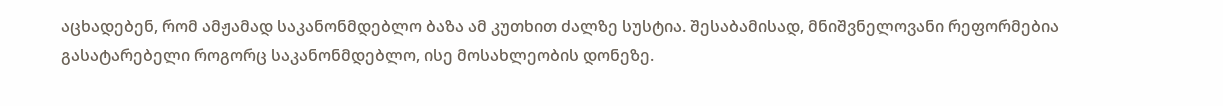აცხადებენ, რომ ამჟამად საკანონმდებლო ბაზა ამ კუთხით ძალზე სუსტია. შესაბამისად, მნიშვნელოვანი რეფორმებია გასატარებელი როგორც საკანონმდებლო, ისე მოსახლეობის დონეზე.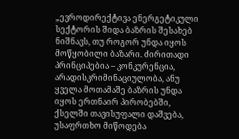„ევროდირექტივა ენერგეტიკული სექტორის შიდა ბაზრის შესახებ ნიშნავს, თუ როგორ უნდა იყოს მოწყობილი ბაზარი. ძირითადი პრინციპებია – კონკურენცია, არადისკრიმინაციულობა, ანუ ყველა მოთამაშე ბაზრის უნდა იყოს ერთნაირ პირობებში, ქსელში თავისუფალი დაშვება, უსაფრთხო მიწოდება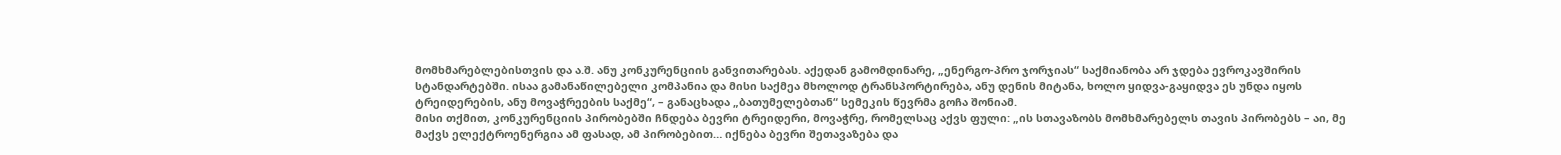მომხმარებლებისთვის და ა.შ. ანუ კონკურენციის განვითარებას. აქედან გამომდინარე, „ენერგო-პრო ჯორჯიას“ საქმიანობა არ ჯდება ევროკავშირის სტანდარტებში. ისაა გამანაწილებელი კომპანია და მისი საქმეა მხოლოდ ტრანსპორტირება, ანუ დენის მიტანა, ხოლო ყიდვა-გაყიდვა ეს უნდა იყოს ტრეიდერების, ანუ მოვაჭრეების საქმე“, – განაცხადა „ბათუმელებთან“ სემეკის წევრმა გოჩა შონიამ.
მისი თქმით, კონკურენციის პირობებში ჩნდება ბევრი ტრეიდერი, მოვაჭრე, რომელსაც აქვს ფული: „ის სთავაზობს მომხმარებელს თავის პირობებს – აი, მე მაქვს ელექტროენერგია ამ ფასად, ამ პირობებით… იქნება ბევრი შეთავაზება და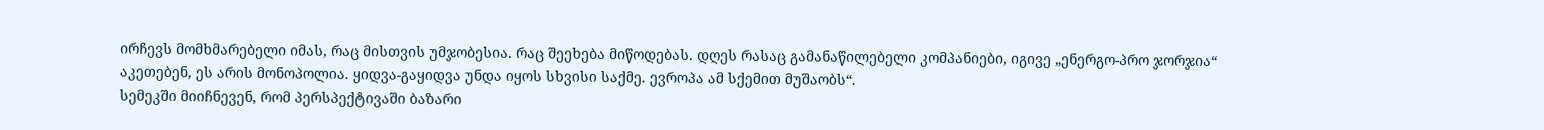ირჩევს მომხმარებელი იმას, რაც მისთვის უმჯობესია. რაც შეეხება მიწოდებას. დღეს რასაც გამანაწილებელი კომპანიები, იგივე „ენერგო-პრო ჯორჯია“ აკეთებენ, ეს არის მონოპოლია. ყიდვა-გაყიდვა უნდა იყოს სხვისი საქმე. ევროპა ამ სქემით მუშაობს“.
სემეკში მიიჩნევენ, რომ პერსპექტივაში ბაზარი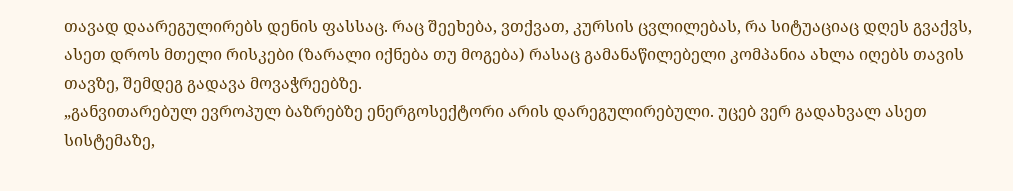თავად დაარეგულირებს დენის ფასსაც. რაც შეეხება, ვთქვათ, კურსის ცვლილებას, რა სიტუაციაც დღეს გვაქვს, ასეთ დროს მთელი რისკები (ზარალი იქნება თუ მოგება) რასაც გამანაწილებელი კომპანია ახლა იღებს თავის თავზე, შემდეგ გადავა მოვაჭრეებზე.
„განვითარებულ ევროპულ ბაზრებზე ენერგოსექტორი არის დარეგულირებული. უცებ ვერ გადახვალ ასეთ სისტემაზე,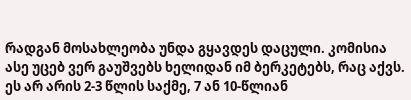რადგან მოსახლეობა უნდა გყავდეს დაცული. კომისია ასე უცებ ვერ გაუშვებს ხელიდან იმ ბერკეტებს, რაც აქვს. ეს არ არის 2-3 წლის საქმე, 7 ან 10-წლიან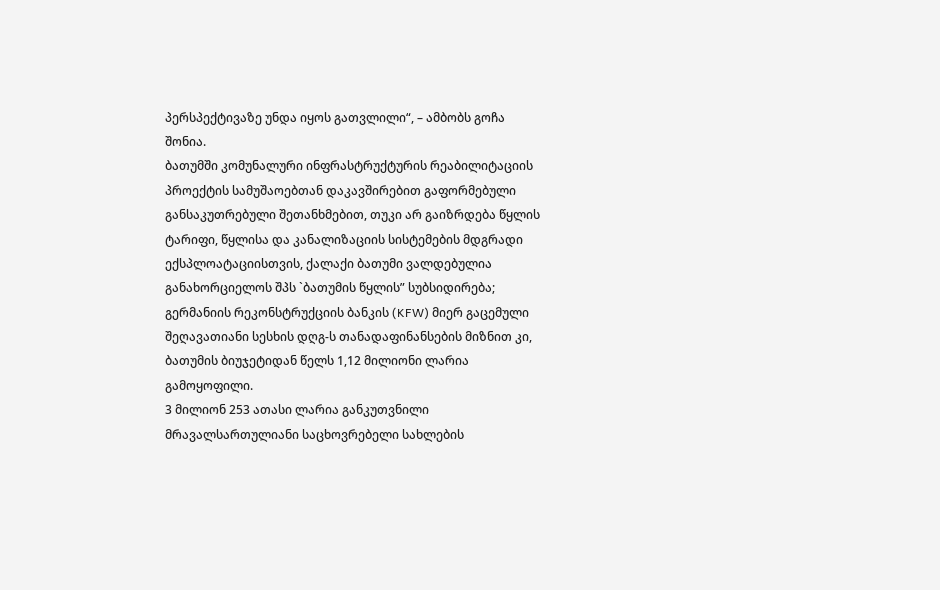პერსპექტივაზე უნდა იყოს გათვლილი“, – ამბობს გოჩა შონია.
ბათუმში კომუნალური ინფრასტრუქტურის რეაბილიტაციის პროექტის სამუშაოებთან დაკავშირებით გაფორმებული განსაკუთრებული შეთანხმებით, თუკი არ გაიზრდება წყლის ტარიფი, წყლისა და კანალიზაციის სისტემების მდგრადი ექსპლოატაციისთვის, ქალაქი ბათუმი ვალდებულია განახორციელოს შპს `ბათუმის წყლის” სუბსიდირება; გერმანიის რეკონსტრუქციის ბანკის (KFW) მიერ გაცემული შეღავათიანი სესხის დღგ-ს თანადაფინანსების მიზნით კი, ბათუმის ბიუჯეტიდან წელს 1,12 მილიონი ლარია გამოყოფილი.
3 მილიონ 253 ათასი ლარია განკუთვნილი მრავალსართულიანი საცხოვრებელი სახლების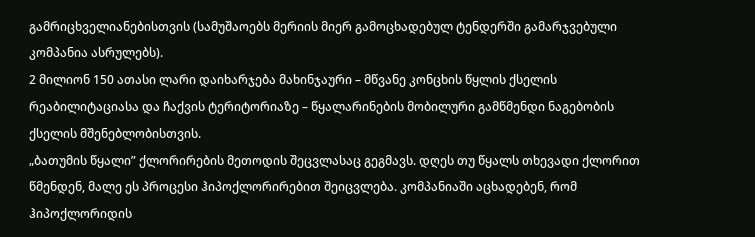გამრიცხველიანებისთვის (სამუშაოებს მერიის მიერ გამოცხადებულ ტენდერში გამარჯვებული კომპანია ასრულებს).
2 მილიონ 150 ათასი ლარი დაიხარჯება მახინჯაური – მწვანე კონცხის წყლის ქსელის რეაბილიტაციასა და ჩაქვის ტერიტორიაზე – წყალარინების მობილური გამწმენდი ნაგებობის ქსელის მშენებლობისთვის.
„ბათუმის წყალი” ქლორირების მეთოდის შეცვლასაც გეგმავს. დღეს თუ წყალს თხევადი ქლორით წმენდენ, მალე ეს პროცესი ჰიპოქლორირებით შეიცვლება. კომპანიაში აცხადებენ, რომ ჰიპოქლორიდის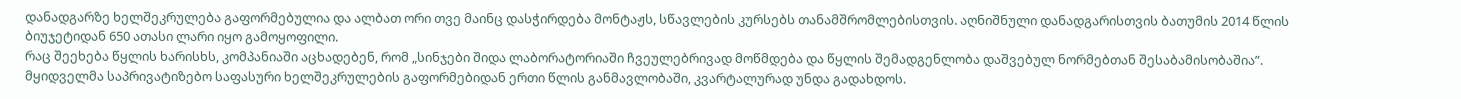დანადგარზე ხელშეკრულება გაფორმებულია და ალბათ ორი თვე მაინც დასჭირდება მონტაჟს, სწავლების კურსებს თანამშრომლებისთვის. აღნიშნული დანადგარისთვის ბათუმის 2014 წლის ბიუჯეტიდან 650 ათასი ლარი იყო გამოყოფილი.
რაც შეეხება წყლის ხარისხს, კომპანიაში აცხადებენ, რომ „სინჯები შიდა ლაბორატორიაში ჩვეულებრივად მოწმდება და წყლის შემადგენლობა დაშვებულ ნორმებთან შესაბამისობაშია”.
მყიდველმა საპრივატიზებო საფასური ხელშეკრულების გაფორმებიდან ერთი წლის განმავლობაში, კვარტალურად უნდა გადახდოს.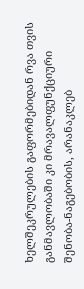ხელშეკრულების გაფორმებიდან რვა თვის განმავლობაში კი მრავალფუნქციური შენობა-ნაგებობის, არანაკლებ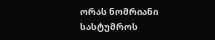ორას ნომრიანი სასტუმროს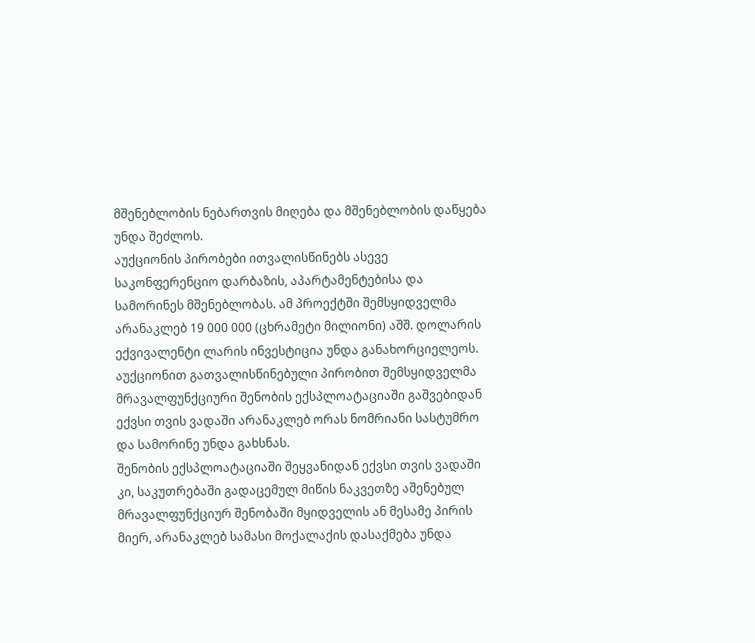მშენებლობის ნებართვის მიღება და მშენებლობის დაწყება უნდა შეძლოს.
აუქციონის პირობები ითვალისწინებს ასევე საკონფერენციო დარბაზის, აპარტამენტებისა და სამორინეს მშენებლობას. ამ პროექტში შემსყიდველმა არანაკლებ 19 000 000 (ცხრამეტი მილიონი) აშშ. დოლარის ექვივალენტი ლარის ინვესტიცია უნდა განახორციელეოს.
აუქციონით გათვალისწინებული პირობით შემსყიდველმა მრავალფუნქციური შენობის ექსპლოატაციაში გაშვებიდან ექვსი თვის ვადაში არანაკლებ ორას ნომრიანი სასტუმრო და სამორინე უნდა გახსნას.
შენობის ექსპლოატაციაში შეყვანიდან ექვსი თვის ვადაში კი, საკუთრებაში გადაცემულ მიწის ნაკვეთზე აშენებულ მრავალფუნქციურ შენობაში მყიდველის ან მესამე პირის მიერ, არანაკლებ სამასი მოქალაქის დასაქმება უნდა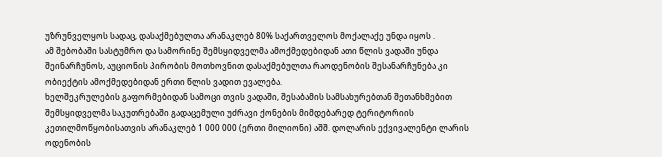უზრუნველყოს სადაც, დასაქმებულთა არანაკლებ 80% საქართველოს მოქალაქე უნდა იყოს .
ამ შებობაში სასტუმრო და სამორინე შემსყიდველმა ამოქმედებიდან ათი წლის ვადაში უნდა შეინარჩუნოს, აუციონის პირობის მოთხოვნით დასაქმებულთა რაოდენობის შესანარჩუნება კი ობიექტის ამოქმედებიდან ერთი წლის ვადით ევალება.
ხელშეკრულების გაფორმებიდან სამოცი თვის ვადაში, შესაბამის სამსახურებთან შეთანხმებით შემსყიდველმა საკუთრებაში გადაცემული უძრავი ქონების მიმდებარედ ტერიტორიის კეთილმოწყობისათვის არანაკლებ 1 000 000 (ერთი მილიონი) აშშ. დოლარის ექვივალენტი ლარის ოდენობის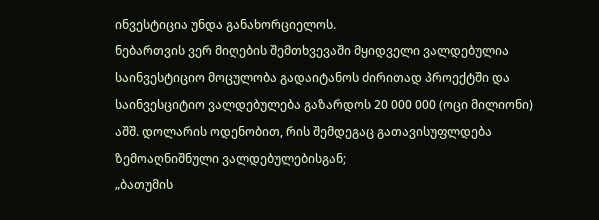ინვესტიცია უნდა განახორციელოს.
ნებართვის ვერ მიღების შემთხვევაში მყიდველი ვალდებულია საინვესტიციო მოცულობა გადაიტანოს ძირითად პროექტში და საინვესციტიო ვალდებულება გაზარდოს 20 000 000 (ოცი მილიონი) აშშ. დოლარის ოდენობით, რის შემდეგაც გათავისუფლდება ზემოაღნიშნული ვალდებულებისგან;
„ბათუმის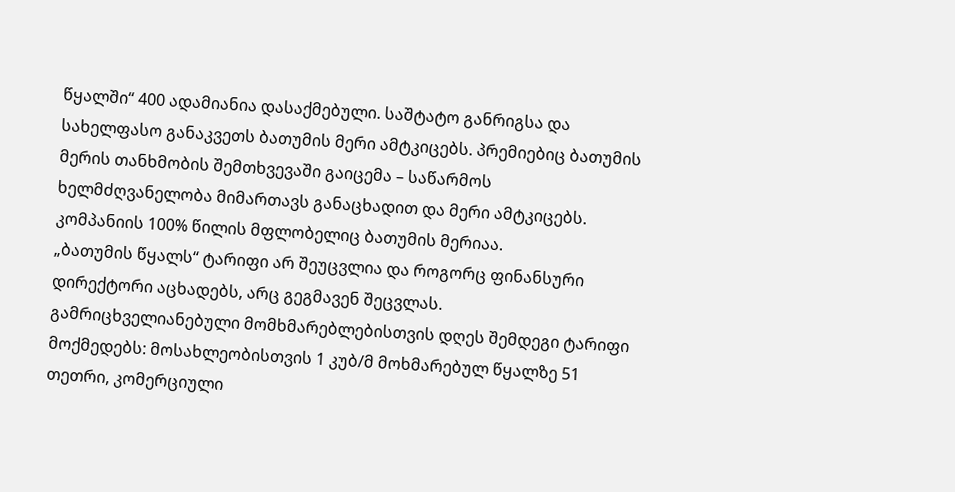წყალში“ 400 ადამიანია დასაქმებული. საშტატო განრიგსა და სახელფასო განაკვეთს ბათუმის მერი ამტკიცებს. პრემიებიც ბათუმის მერის თანხმობის შემთხვევაში გაიცემა – საწარმოს ხელმძღვანელობა მიმართავს განაცხადით და მერი ამტკიცებს. კომპანიის 100% წილის მფლობელიც ბათუმის მერიაა.
„ბათუმის წყალს“ ტარიფი არ შეუცვლია და როგორც ფინანსური დირექტორი აცხადებს, არც გეგმავენ შეცვლას. გამრიცხველიანებული მომხმარებლებისთვის დღეს შემდეგი ტარიფი მოქმედებს: მოსახლეობისთვის 1 კუბ/მ მოხმარებულ წყალზე 51 თეთრი, კომერციული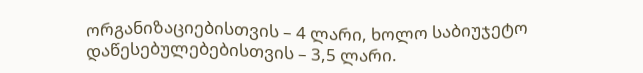ორგანიზაციებისთვის – 4 ლარი, ხოლო საბიუჯეტო დაწესებულებებისთვის – 3,5 ლარი.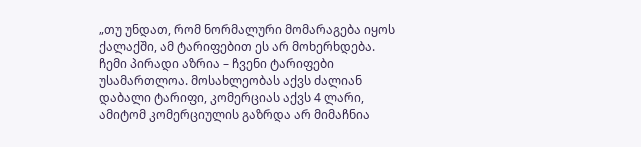„თუ უნდათ, რომ ნორმალური მომარაგება იყოს ქალაქში, ამ ტარიფებით ეს არ მოხერხდება. ჩემი პირადი აზრია – ჩვენი ტარიფები უსამართლოა. მოსახლეობას აქვს ძალიან დაბალი ტარიფი, კომერციას აქვს 4 ლარი, ამიტომ კომერციულის გაზრდა არ მიმაჩნია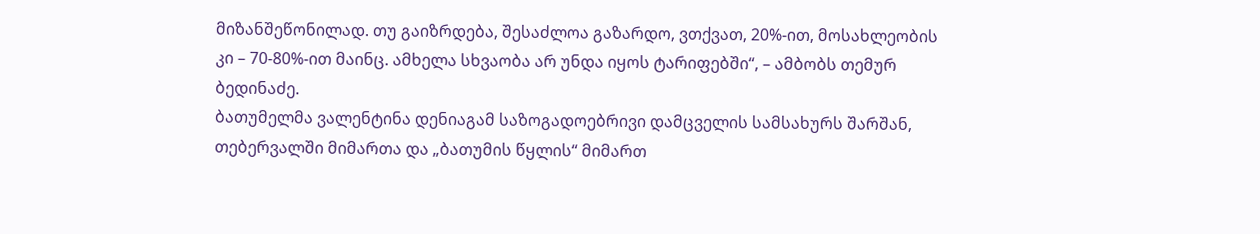მიზანშეწონილად. თუ გაიზრდება, შესაძლოა გაზარდო, ვთქვათ, 20%-ით, მოსახლეობის კი – 70-80%-ით მაინც. ამხელა სხვაობა არ უნდა იყოს ტარიფებში“, – ამბობს თემურ ბედინაძე.
ბათუმელმა ვალენტინა დენიაგამ საზოგადოებრივი დამცველის სამსახურს შარშან, თებერვალში მიმართა და „ბათუმის წყლის“ მიმართ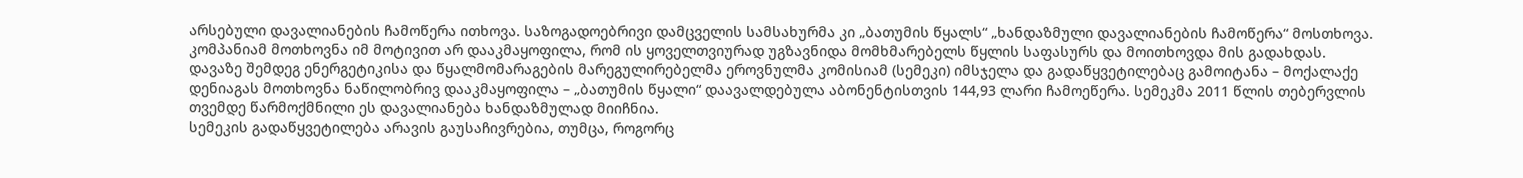არსებული დავალიანების ჩამოწერა ითხოვა. საზოგადოებრივი დამცველის სამსახურმა კი „ბათუმის წყალს“ „ხანდაზმული დავალიანების ჩამოწერა“ მოსთხოვა. კომპანიამ მოთხოვნა იმ მოტივით არ დააკმაყოფილა, რომ ის ყოველთვიურად უგზავნიდა მომხმარებელს წყლის საფასურს და მოითხოვდა მის გადახდას.
დავაზე შემდეგ ენერგეტიკისა და წყალმომარაგების მარეგულირებელმა ეროვნულმა კომისიამ (სემეკი) იმსჯელა და გადაწყვეტილებაც გამოიტანა – მოქალაქე დენიაგას მოთხოვნა ნაწილობრივ დააკმაყოფილა – „ბათუმის წყალი“ დაავალდებულა აბონენტისთვის 144,93 ლარი ჩამოეწერა. სემეკმა 2011 წლის თებერვლის თვემდე წარმოქმნილი ეს დავალიანება ხანდაზმულად მიიჩნია.
სემეკის გადაწყვეტილება არავის გაუსაჩივრებია, თუმცა, როგორც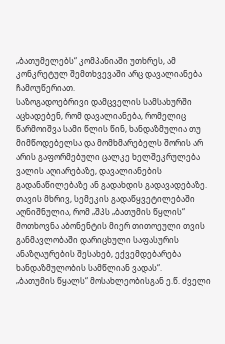„ბათუმელებს“ კომპანიაში უთხრეს, ამ კონკრეტულ შემთხვევაში არც დავალიანება ჩამოუწერიათ.
საზოგადოებრივი დამცველის სამსახურში აცხადებენ, რომ დავალიანება, რომელიც წარმოიშვა სამი წლის წინ, ხანდაზმულია თუ მიმწოდებელსა და მომხმარებელს შორის არ არის გაფორმებული ცალკე ხელშეკრულება ვალის აღიარებაზე, დავალიანების გადანაწილებაზე ან გადახდის გადავადებაზე.
თავის მხრივ, სემეკის გადაწყვეტილებაში აღნიშნულია, რომ „შპს „ბათუმის წყლის“ მოთხოვნა აბონენტის მიერ თითოეული თვის განმავლობაში დარიცხული საფასურის ანაზღაურების შესახებ, ექვემდებარება ხანდაზმულობის სამწლიან ვადას“.
„ბათუმის წყალს“ მოსახლეობისგან ე.წ. ძველი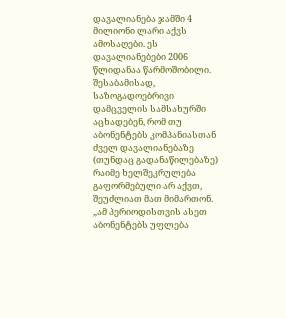დავალიანება ჯამში 4 მილიონი ლარი აქვს ამოსაღები. ეს დავალიანებები 2006 წლიდანაა წარმოშობილი. შესაბამისად, საზოგადოებრივი დამცველის სამსახურში აცხადებენ, რომ თუ აბონენტებს კომპანიასთან ძველ დავალიანებაზე (თუნდაც გადანაწილებაზე) რაიმე ხელშეკრულება გაფორმებული არ აქვთ, შეუძლიათ მათ მიმართონ.
„ამ პერიოდისთვის ასეთ აბონენტებს უფლება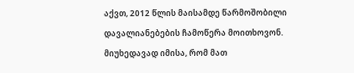აქვთ, 2012 წლის მაისამდე წარმოშობილი დავალიანებების ჩამოწერა მოითხოვონ. მიუხედავად იმისა, რომ მათ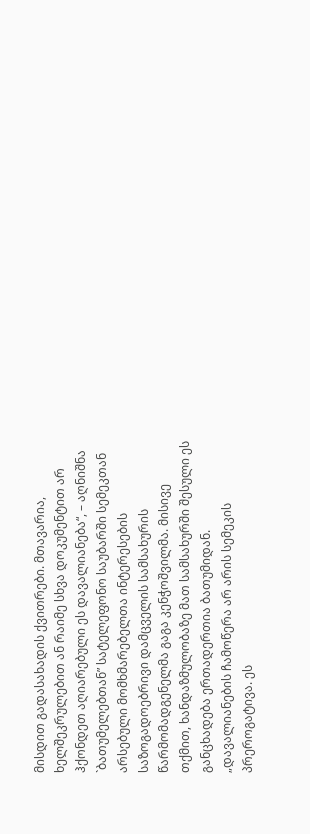მისდით გადასახადის ქვითრები. მთავარია, ხელშეკრულებით ან რაიმე სხვა დოკუმენტით არ ჰქონდეთ აღიარებული ეს დავალიანება“, – აღნიშნა `ბათუმელებთან” სატელეფონო საუბარში სემეკთან არსებული მომხმარებელთა ინტერესების საზოგადოებრივი დამცველის სამსახურის წარმომადგენელმა გაგა კენჭოშვილმა. მისივე თქმით, ხანდაზმულობაზე მათ სამსახურში შესული ეს განცხადება ერთადერთია ბათუმიდან.
„დავალიანების ჩამოწერა არ არის სემეკის პრეროგატივა. ეს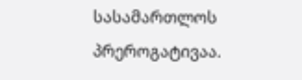სასამართლოს პრეროგატივაა.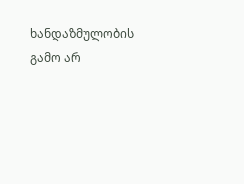ხანდაზმულობის გამო არ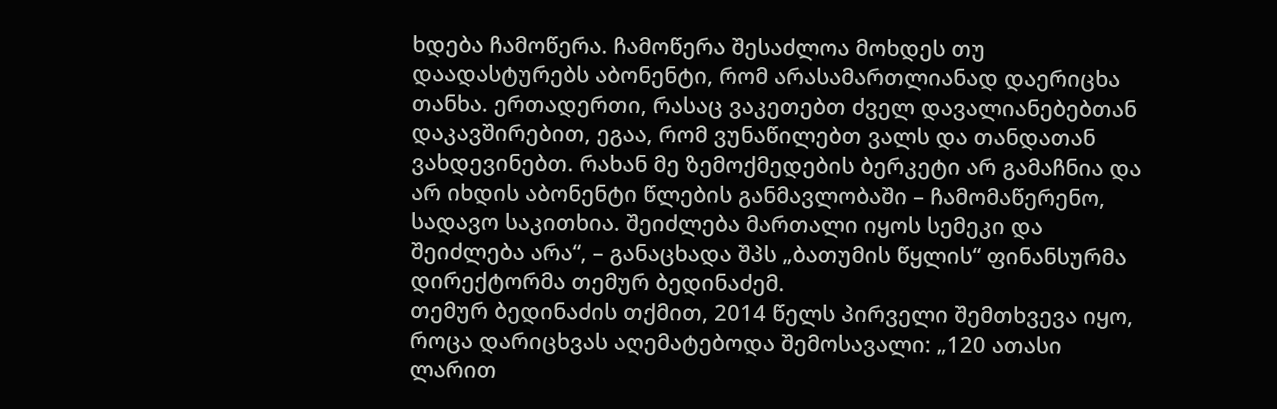ხდება ჩამოწერა. ჩამოწერა შესაძლოა მოხდეს თუ დაადასტურებს აბონენტი, რომ არასამართლიანად დაერიცხა თანხა. ერთადერთი, რასაც ვაკეთებთ ძველ დავალიანებებთან დაკავშირებით, ეგაა, რომ ვუნაწილებთ ვალს და თანდათან ვახდევინებთ. რახან მე ზემოქმედების ბერკეტი არ გამაჩნია და არ იხდის აბონენტი წლების განმავლობაში – ჩამომაწერენო, სადავო საკითხია. შეიძლება მართალი იყოს სემეკი და შეიძლება არა“, – განაცხადა შპს „ბათუმის წყლის“ ფინანსურმა დირექტორმა თემურ ბედინაძემ.
თემურ ბედინაძის თქმით, 2014 წელს პირველი შემთხვევა იყო, როცა დარიცხვას აღემატებოდა შემოსავალი: „120 ათასი ლარით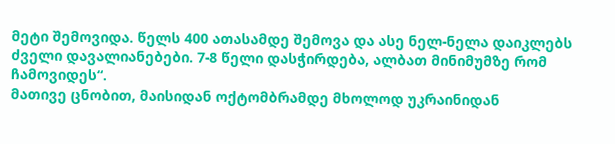მეტი შემოვიდა. წელს 400 ათასამდე შემოვა და ასე ნელ-ნელა დაიკლებს ძველი დავალიანებები. 7-8 წელი დასჭირდება, ალბათ მინიმუმზე რომ ჩამოვიდეს“.
მათივე ცნობით, მაისიდან ოქტომბრამდე მხოლოდ უკრაინიდან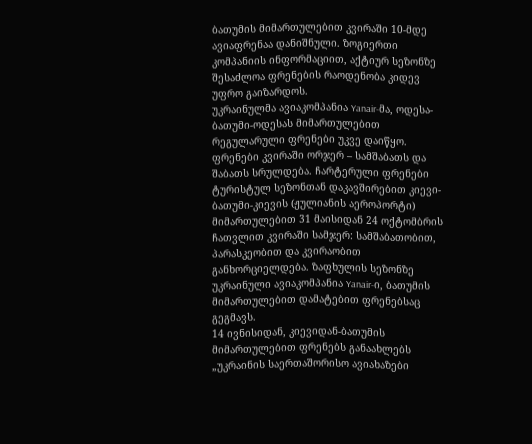ბათუმის მიმართულებით კვირაში 10-მდე ავიაფრენაა დანიშნული. ზოგიერთი კომპანიის ინფორმაციით, აქტიურ სეზონზე შესაძლოა ფრენების რაოდენობა კიდევ უფრო გაიზარდოს.
უკრაინულმა ავიაკომპანია Yanair-მა, ოდესა-ბათუმი-ოდესას მიმართულებით რეგულარული ფრენები უკვე დაიწყო. ფრენები კვირაში ორჯერ – სამშაბათს და შაბათს სრულდება. ჩარტერული ფრენები ტურისტულ სეზონთან დაკავშირებით კიევი-ბათუმი-კიევის (ჟულიანის აეროპორტი) მიმართულებით 31 მაისიდან 24 ოქტომბრის ჩათვლით კვირაში სამჯერ: სამშაბათობით, პარასკეობით და კვირაობით განხორციელდება. ზაფხულის სეზონზე უკრაინული ავიაკომპანია Yanair-ი, ბათუმის მიმართულებით დამატებით ფრენებსაც გეგმავს.
14 ივნისიდან, კიევიდან-ბათუმის მიმართულებით ფრენებს განაახლებს „უკრაინის საერთაშორისო ავიახაზები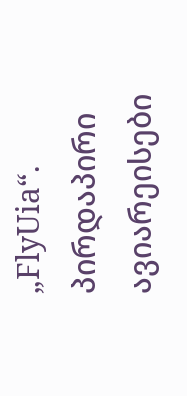„FlyUia“. პირდაპირი ავიარეისები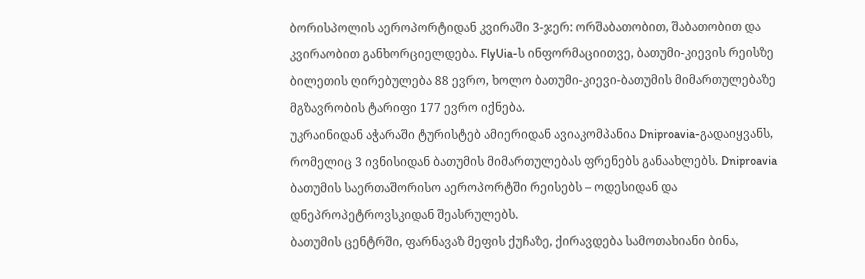ბორისპოლის აეროპორტიდან კვირაში 3-ჯერ: ორშაბათობით, შაბათობით და კვირაობით განხორციელდება. FlyUia-ს ინფორმაციითვე, ბათუმი-კიევის რეისზე ბილეთის ღირებულება 88 ევრო, ხოლო ბათუმი-კიევი-ბათუმის მიმართულებაზე მგზავრობის ტარიფი 177 ევრო იქნება.
უკრაინიდან აჭარაში ტურისტებ ამიერიდან ავიაკომპანია Dniproavia-გადაიყვანს, რომელიც 3 ივნისიდან ბათუმის მიმართულებას ფრენებს განაახლებს. Dniproavia ბათუმის საერთაშორისო აეროპორტში რეისებს – ოდესიდან და დნეპროპეტროვსკიდან შეასრულებს.
ბათუმის ცენტრში, ფარნავაზ მეფის ქუჩაზე, ქირავდება სამოთახიანი ბინა,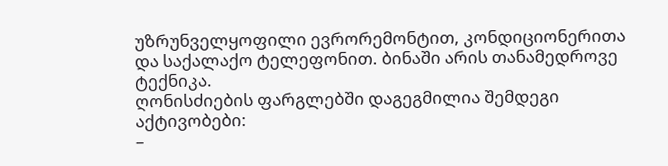უზრუნველყოფილი ევრორემონტით, კონდიციონერითა და საქალაქო ტელეფონით. ბინაში არის თანამედროვე ტექნიკა.
ღონისძიების ფარგლებში დაგეგმილია შემდეგი აქტივობები:
–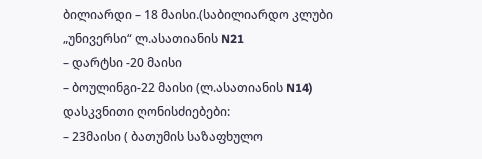ბილიარდი – 18 მაისი.(საბილიარდო კლუბი „უნივერსი“ ლ.ასათიანის N21
– დარტსი -20 მაისი
– ბოულინგი-22 მაისი (ლ.ასათიანის N14)
დასკვნითი ღონისძიებები:
– 23მაისი ( ბათუმის საზაფხულო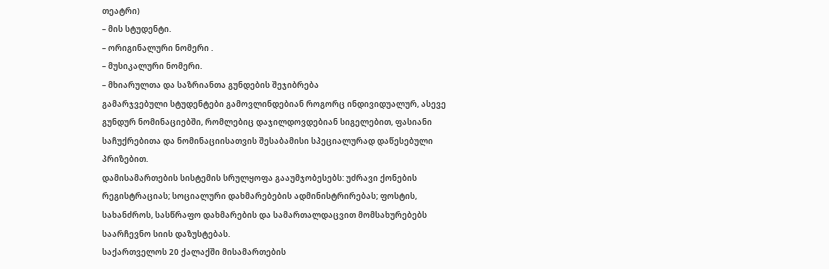თეატრი)
– მის სტუდენტი.
– ორიგინალური ნომერი .
– მუსიკალური ნომერი.
– მხიარულთა და საზრიანთა გუნდების შეჯიბრება
გამარჯვებული სტუდენტები გამოვლინდებიან როგორც ინდივიდუალურ, ასევე გუნდურ ნომინაციებში, რომლებიც დაჯილდოვდებიან სიგელებით, ფასიანი საჩუქრებითა და ნომინაციისათვის შესაბამისი სპეციალურად დაწესებული პრიზებით.
დამისამართების სისტემის სრულყოფა გააუმჯობესებს: უძრავი ქონების რეგისტრაციას; სოციალური დახმარებების ადმინისტრირებას; ფოსტის, სახანძროს, სასწრაფო დახმარების და სამართალდაცვით მომსახურებებს საარჩევნო სიის დაზუსტებას.
საქართველოს 20 ქალაქში მისამართების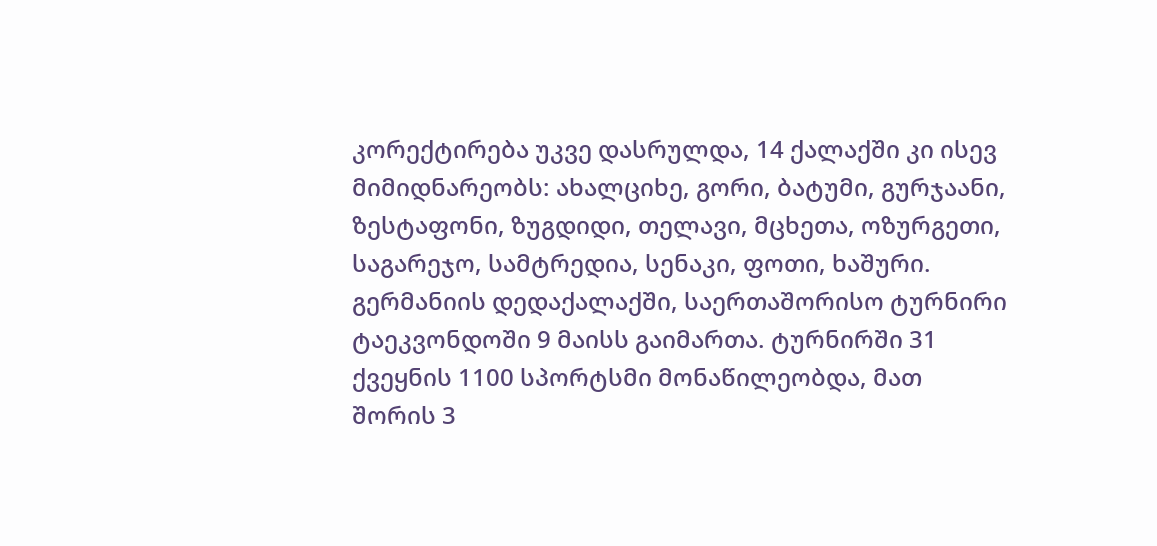კორექტირება უკვე დასრულდა, 14 ქალაქში კი ისევ მიმიდნარეობს: ახალციხე, გორი, ბატუმი, გურჯაანი, ზესტაფონი, ზუგდიდი, თელავი, მცხეთა, ოზურგეთი, საგარეჯო, სამტრედია, სენაკი, ფოთი, ხაშური.
გერმანიის დედაქალაქში, საერთაშორისო ტურნირი ტაეკვონდოში 9 მაისს გაიმართა. ტურნირში 31 ქვეყნის 1100 სპორტსმი მონაწილეობდა, მათ შორის 3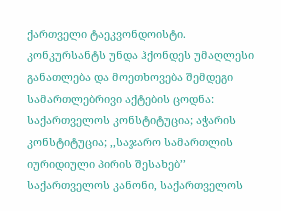ქართველი ტაეკვონდოისტი.
კონკურსანტს უნდა ჰქონდეს უმაღლესი განათლება და მოეთხოვება შემდეგი სამართლებრივი აქტების ცოდნა: საქართველოს კონსტიტუცია; აჭარის კონსტიტუცია; ,,საჯარო სამართლის იურიდიული პირის შესახებ’’ საქართველოს კანონი, საქართველოს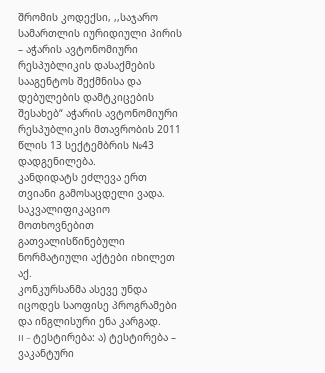შრომის კოდექსი, ,,საჯარო სამართლის იურიდიული პირის – აჭარის ავტონომიური რესპუბლიკის დასაქმების სააგენტოს შექმნისა და დებულების დამტკიცების შესახებ“ აჭარის ავტონომიური რესპუბლიკის მთავრობის 2011 წლის 13 სექტემბრის №43 დადგენილება.
კანდიდატს ეძლევა ერთ თვიანი გამოსაცდელი ვადა.
საკვალიფიკაციო მოთხოვნებით გათვალისწინებული ნორმატიული აქტები იხილეთ აქ.
კონკურსანმა ასევე უნდა იცოდეს საოფისე პროგრამები და ინგლისური ენა კარგად.
II – ტესტირება: ა) ტესტირება – ვაკანტური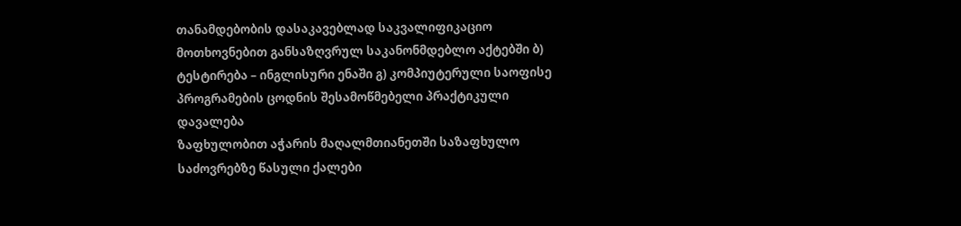თანამდებობის დასაკავებლად საკვალიფიკაციო მოთხოვნებით განსაზღვრულ საკანონმდებლო აქტებში ბ) ტესტირება – ინგლისური ენაში გ) კომპიუტერული საოფისე პროგრამების ცოდნის შესამოწმებელი პრაქტიკული დავალება
ზაფხულობით აჭარის მაღალმთიანეთში საზაფხულო საძოვრებზე წასული ქალები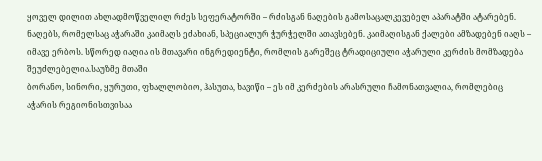ყოველ დილით ახლადმოწველილ რძეს სეფერატორში – რძისგან ნაღების გამოსაცალკევებელ აპარატში ატარებენ. ნაღებს, რომელსაც აჭარაში კაიმაღს ეძახიან, სპეციალურ ჭურჭელში ათავსებენ. კაიმაღისგან ქალები ამზადებენ იაღს – იმავე ერბოს. სწორედ იაღია ის მთავარი ინგრედიენტი, რომლის გარეშეც ტრადიციული აჭარული კერძის მომზადება შეუძლებელია.საუზმე მთაში
ბორანო, სინორი, ყურუთი, ფხალლობიო, ჰასუთა, ხავიწი – ეს იმ კერძების არასრული ჩამონათვალია, რომლებიც აჭარის რეგიონისთვისაა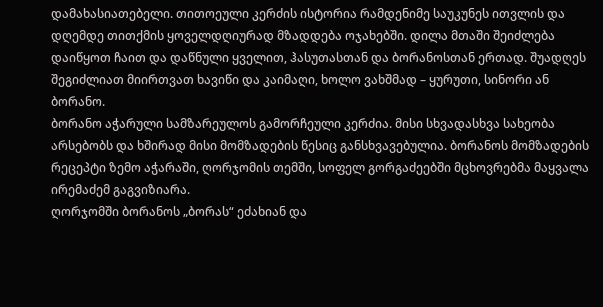დამახასიათებელი. თითოეული კერძის ისტორია რამდენიმე საუკუნეს ითვლის და დღემდე თითქმის ყოველდღიურად მზადდება ოჯახებში. დილა მთაში შეიძლება დაიწყოთ ჩაით და დაწნული ყველით, ჰასუთასთან და ბორანოსთან ერთად. შუადღეს შეგიძლიათ მიირთვათ ხავიწი და კაიმაღი, ხოლო ვახშმად – ყურუთი, სინორი ან ბორანო.
ბორანო აჭარული სამზარეულოს გამორჩეული კერძია. მისი სხვადასხვა სახეობა არსებობს და ხშირად მისი მომზადების წესიც განსხვავებულია. ბორანოს მომზადების რეცეპტი ზემო აჭარაში, ღორჯომის თემში, სოფელ გორგაძეებში მცხოვრებმა მაყვალა ირემაძემ გაგვიზიარა.
ღორჯომში ბორანოს „ბორას“ ეძახიან და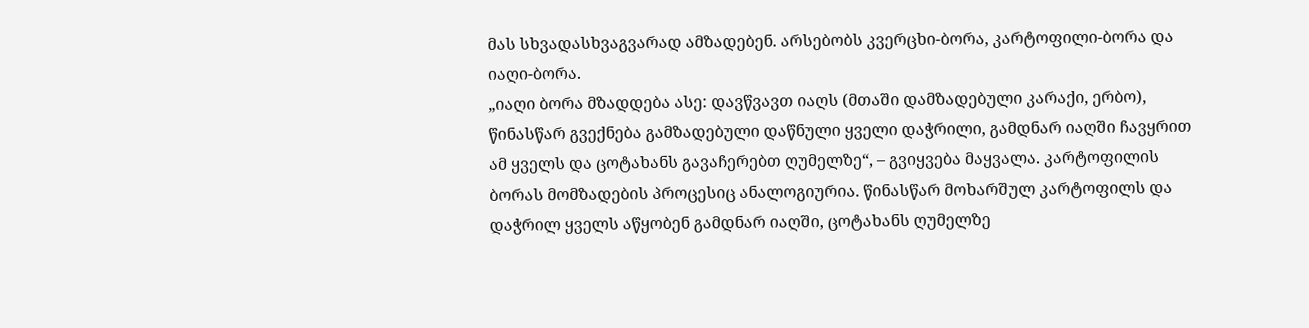მას სხვადასხვაგვარად ამზადებენ. არსებობს კვერცხი-ბორა, კარტოფილი-ბორა და იაღი-ბორა.
„იაღი ბორა მზადდება ასე: დავწვავთ იაღს (მთაში დამზადებული კარაქი, ერბო), წინასწარ გვექნება გამზადებული დაწნული ყველი დაჭრილი, გამდნარ იაღში ჩავყრით ამ ყველს და ცოტახანს გავაჩერებთ ღუმელზე“, – გვიყვება მაყვალა. კარტოფილის ბორას მომზადების პროცესიც ანალოგიურია. წინასწარ მოხარშულ კარტოფილს და დაჭრილ ყველს აწყობენ გამდნარ იაღში, ცოტახანს ღუმელზე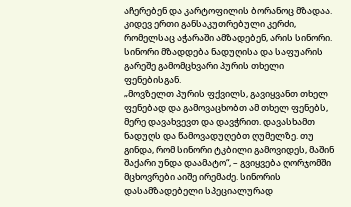აჩერებენ და კარტოფილის ბორანოც მზადაა.
კიდევ ერთი განსაკუთრებული კერძი, რომელსაც აჭარაში ამზადებენ, არის სინორი. სინორი მზადდება ნადუღისა და საფუარის გარეშე გამომცხვარი პურის თხელი ფენებისგან.
„მოვზელთ პურის ფქვილს, გავიყვანთ თხელ ფენებად და გამოვაცხობთ ამ თხელ ფენებს, მერე დავახვევთ და დავჭრით. დავასხამთ ნადუღს და წამოვადუღებთ ღუმელზე. თუ გინდა, რომ სინორი ტკბილი გამოვიდეს, მაშინ შაქარი უნდა დაამატო“, – გვიყვება ღორჯომში მცხოვრები აიშე ირემაძე. სინორის დასამზადებელი სპეციალურად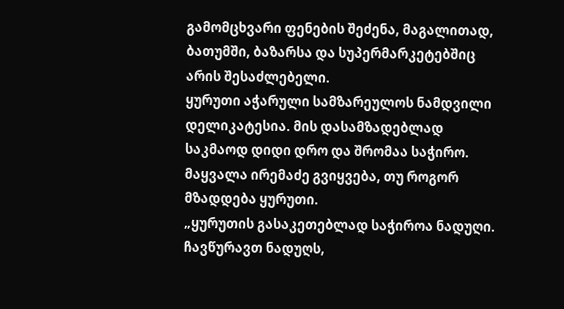გამომცხვარი ფენების შეძენა, მაგალითად, ბათუმში, ბაზარსა და სუპერმარკეტებშიც არის შესაძლებელი.
ყურუთი აჭარული სამზარეულოს ნამდვილი დელიკატესია. მის დასამზადებლად საკმაოდ დიდი დრო და შრომაა საჭირო. მაყვალა ირემაძე გვიყვება, თუ როგორ მზადდება ყურუთი.
„ყურუთის გასაკეთებლად საჭიროა ნადუღი. ჩავწურავთ ნადუღს,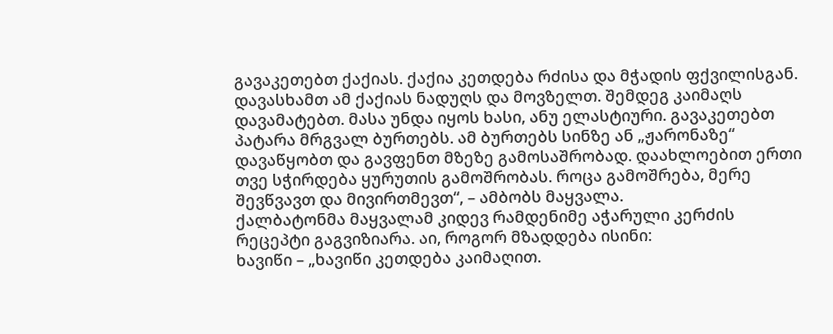გავაკეთებთ ქაქიას. ქაქია კეთდება რძისა და მჭადის ფქვილისგან. დავასხამთ ამ ქაქიას ნადუღს და მოვზელთ. შემდეგ კაიმაღს დავამატებთ. მასა უნდა იყოს ხასი, ანუ ელასტიური. გავაკეთებთ პატარა მრგვალ ბურთებს. ამ ბურთებს სინზე ან „ჟარონაზე“ დავაწყობთ და გავფენთ მზეზე გამოსაშრობად. დაახლოებით ერთი თვე სჭირდება ყურუთის გამოშრობას. როცა გამოშრება, მერე შევწვავთ და მივირთმევთ“, – ამბობს მაყვალა.
ქალბატონმა მაყვალამ კიდევ რამდენიმე აჭარული კერძის რეცეპტი გაგვიზიარა. აი, როგორ მზადდება ისინი:
ხავიწი – „ხავიწი კეთდება კაიმაღით.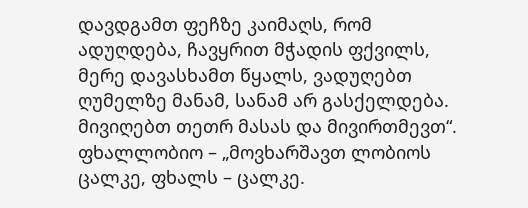დავდგამთ ფეჩზე კაიმაღს, რომ ადუღდება, ჩავყრით მჭადის ფქვილს, მერე დავასხამთ წყალს, ვადუღებთ ღუმელზე მანამ, სანამ არ გასქელდება. მივიღებთ თეთრ მასას და მივირთმევთ“.
ფხალლობიო – „მოვხარშავთ ლობიოს ცალკე, ფხალს – ცალკე.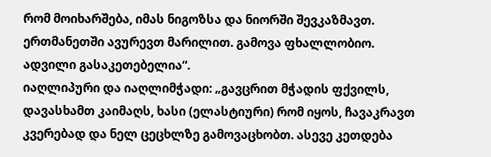რომ მოიხარშება, იმას ნიგოზსა და ნიორში შევკაზმავთ. ერთმანეთში ავურევთ მარილით. გამოვა ფხალლობიო. ადვილი გასაკეთებელია“.
იაღლიპური და იაღლიმჭადი: „გავცრით მჭადის ფქვილს, დავასხამთ კაიმაღს, ხასი (ელასტიური) რომ იყოს, ჩავაკრავთ კვერებად და ნელ ცეცხლზე გამოვაცხობთ. ასევე კეთდება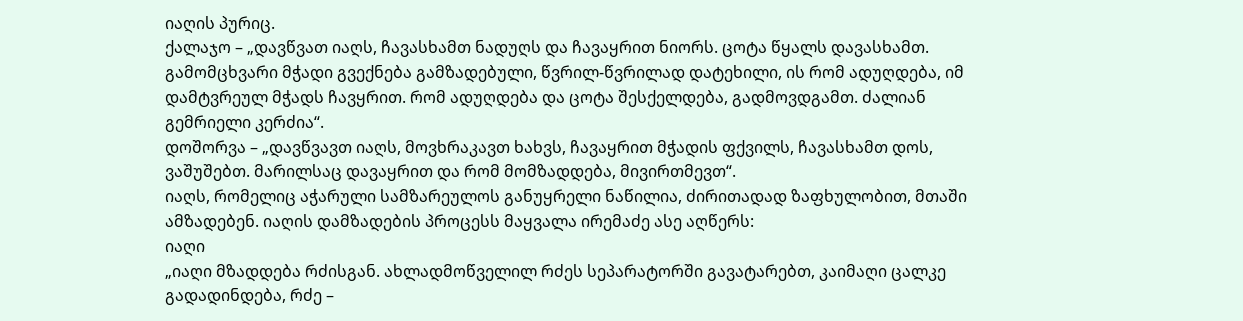იაღის პურიც.
ქალაჯო – „დავწვათ იაღს, ჩავასხამთ ნადუღს და ჩავაყრით ნიორს. ცოტა წყალს დავასხამთ. გამომცხვარი მჭადი გვექნება გამზადებული, წვრილ-წვრილად დატეხილი, ის რომ ადუღდება, იმ დამტვრეულ მჭადს ჩავყრით. რომ ადუღდება და ცოტა შესქელდება, გადმოვდგამთ. ძალიან გემრიელი კერძია“.
დოშორვა – „დავწვავთ იაღს, მოვხრაკავთ ხახვს, ჩავაყრით მჭადის ფქვილს, ჩავასხამთ დოს, ვაშუშებთ. მარილსაც დავაყრით და რომ მომზადდება, მივირთმევთ“.
იაღს, რომელიც აჭარული სამზარეულოს განუყრელი ნაწილია, ძირითადად ზაფხულობით, მთაში ამზადებენ. იაღის დამზადების პროცესს მაყვალა ირემაძე ასე აღწერს:
იაღი
„იაღი მზადდება რძისგან. ახლადმოწველილ რძეს სეპარატორში გავატარებთ, კაიმაღი ცალკე გადადინდება, რძე –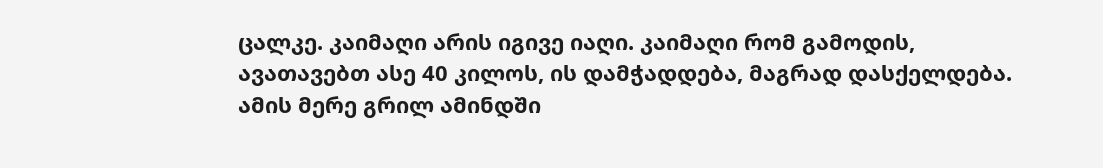ცალკე. კაიმაღი არის იგივე იაღი. კაიმაღი რომ გამოდის, ავათავებთ ასე 40 კილოს, ის დამჭადდება, მაგრად დასქელდება. ამის მერე გრილ ამინდში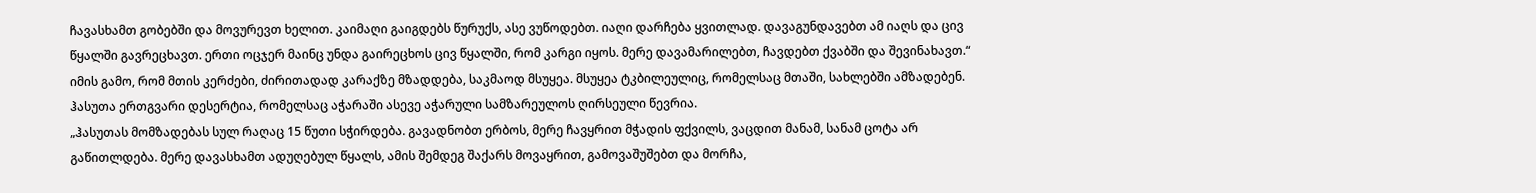ჩავასხამთ გობებში და მოვურევთ ხელით. კაიმაღი გაიგდებს წურუქს, ასე ვუწოდებთ. იაღი დარჩება ყვითლად. დავაგუნდავებთ ამ იაღს და ცივ წყალში გავრეცხავთ. ერთი ოცჯერ მაინც უნდა გაირეცხოს ცივ წყალში, რომ კარგი იყოს. მერე დავამარილებთ, ჩავდებთ ქვაბში და შევინახავთ.“
იმის გამო, რომ მთის კერძები, ძირითადად კარაქზე მზადდება, საკმაოდ მსუყეა. მსუყეა ტკბილეულიც, რომელსაც მთაში, სახლებში ამზადებენ.
ჰასუთა ერთგვარი დესერტია, რომელსაც აჭარაში ასევე აჭარული სამზარეულოს ღირსეული წევრია.
„ჰასუთას მომზადებას სულ რაღაც 15 წუთი სჭირდება. გავადნობთ ერბოს, მერე ჩავყრით მჭადის ფქვილს, ვაცდით მანამ, სანამ ცოტა არ გაწითლდება. მერე დავასხამთ ადუღებულ წყალს, ამის შემდეგ შაქარს მოვაყრით, გამოვაშუშებთ და მორჩა,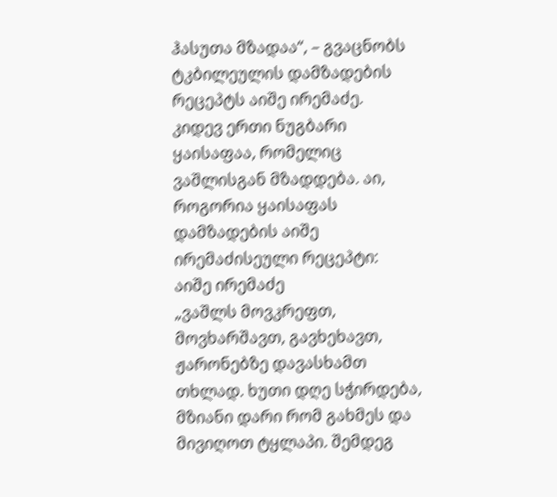ჰასუთა მზადაა“, – გვაცნობს ტკბილეულის დამზადების რეცეპტს აიშე ირემაძე.
კიდევ ერთი ნუგბარი ყაისაფაა, რომელიც ვაშლისგან მზადდება. აი, როგორია ყაისაფას დამზადების აიშე ირემაძისეული რეცეპტი:
აიშე ირემაძე
„ვაშლს მოვკრეფთ, მოვხარშავთ, გავხეხავთ, ჟარონებზე დავასხამთ თხლად. ხუთი დღე სჭირდება, მზიანი დარი რომ გახმეს და მივიღოთ ტყლაპი. შემდეგ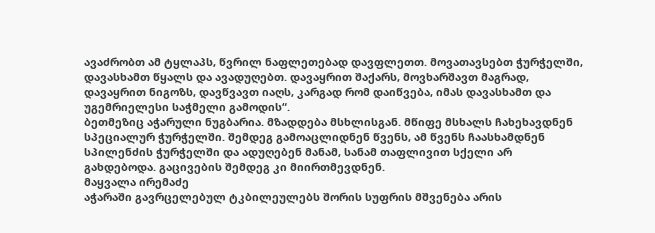ავაძრობთ ამ ტყლაპს, წვრილ ნაფლეთებად დავფლეთთ. მოვათავსებთ ჭურჭელში, დავასხამთ წყალს და ავადუღებთ. დავაყრით შაქარს, მოვხარშავთ მაგრად, დავაყრით ნიგოზს, დავწვავთ იაღს, კარგად რომ დაიწვება, იმას დავასხამთ და უგემრიელესი საჭმელი გამოდის“.
ბეთმეზიც აჭარული ნუგბარია. მზადდება მსხლისგან. მწიფე მსხალს ჩახეხავდნენ სპეციალურ ჭურჭელში. შემდეგ გამოაცლიდნენ წვენს, ამ წვენს ჩაასხამდნენ სპილენძის ჭურჭელში და ადუღებენ მანამ, სანამ თაფლივით სქელი არ გახდებოდა. გაცივების შემდეგ კი მიირთმევდნენ.
მაყვალა ირემაძე
აჭარაში გავრცელებულ ტკბილეულებს შორის სუფრის მშვენება არის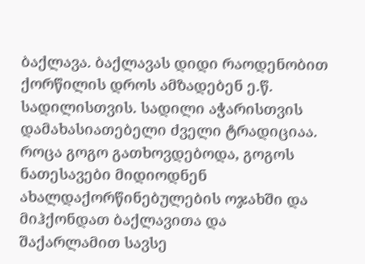ბაქლავა. ბაქლავას დიდი რაოდენობით ქორწილის დროს ამზადებენ ე.წ. სადილისთვის. სადილი აჭარისთვის დამახასიათებელი ძველი ტრადიციაა. როცა გოგო გათხოვდებოდა, გოგოს ნათესავები მიდიოდნენ ახალდაქორწინებულების ოჯახში და მიჰქონდათ ბაქლავითა და შაქარლამით სავსე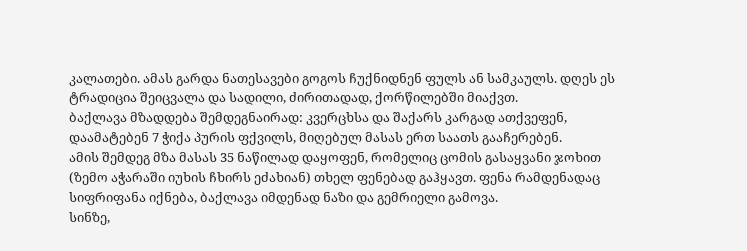კალათები. ამას გარდა ნათესავები გოგოს ჩუქნიდნენ ფულს ან სამკაულს. დღეს ეს ტრადიცია შეიცვალა და სადილი, ძირითადად, ქორწილებში მიაქვთ.
ბაქლავა მზადდება შემდეგნაირად: კვერცხსა და შაქარს კარგად ათქვეფენ, დაამატებენ 7 ჭიქა პურის ფქვილს, მიღებულ მასას ერთ საათს გააჩერებენ.
ამის შემდეგ მზა მასას 35 ნაწილად დაყოფენ, რომელიც ცომის გასაყვანი ჯოხით (ზემო აჭარაში იუხის ჩხირს ეძახიან) თხელ ფენებად გაჰყავთ. ფენა რამდენადაც სიფრიფანა იქნება, ბაქლავა იმდენად ნაზი და გემრიელი გამოვა.
სინზე,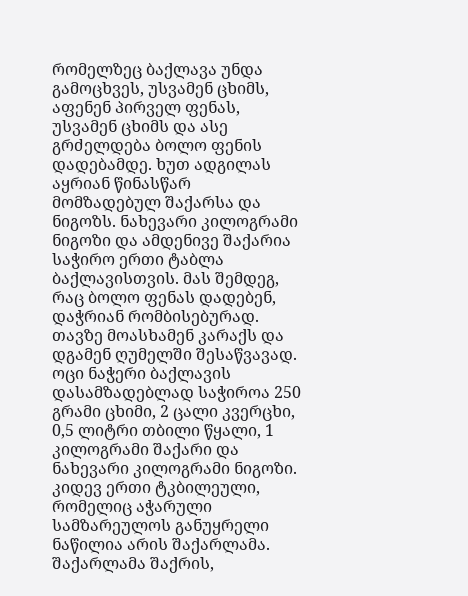რომელზეც ბაქლავა უნდა გამოცხვეს, უსვამენ ცხიმს, აფენენ პირველ ფენას, უსვამენ ცხიმს და ასე გრძელდება ბოლო ფენის დადებამდე. ხუთ ადგილას აყრიან წინასწარ მომზადებულ შაქარსა და ნიგოზს. ნახევარი კილოგრამი ნიგოზი და ამდენივე შაქარია საჭირო ერთი ტაბლა ბაქლავისთვის. მას შემდეგ, რაც ბოლო ფენას დადებენ, დაჭრიან რომბისებურად. თავზე მოასხამენ კარაქს და დგამენ ღუმელში შესაწვავად. ოცი ნაჭერი ბაქლავის დასამზადებლად საჭიროა 250 გრამი ცხიმი, 2 ცალი კვერცხი, 0,5 ლიტრი თბილი წყალი, 1 კილოგრამი შაქარი და ნახევარი კილოგრამი ნიგოზი.
კიდევ ერთი ტკბილეული, რომელიც აჭარული სამზარეულოს განუყრელი ნაწილია არის შაქარლამა. შაქარლამა შაქრის,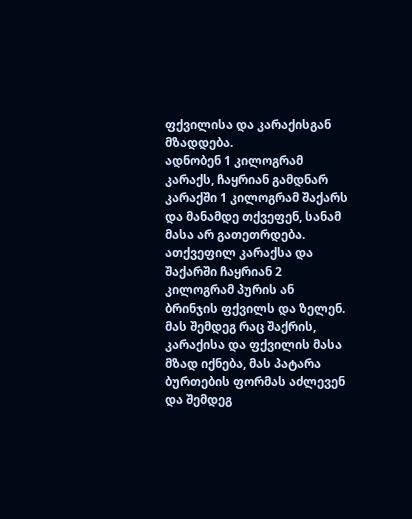ფქვილისა და კარაქისგან მზადდება.
ადნობენ 1 კილოგრამ კარაქს, ჩაყრიან გამდნარ კარაქში 1 კილოგრამ შაქარს და მანამდე თქვეფენ, სანამ მასა არ გათეთრდება. ათქვეფილ კარაქსა და შაქარში ჩაყრიან 2 კილოგრამ პურის ან ბრინჯის ფქვილს და ზელენ. მას შემდეგ რაც შაქრის, კარაქისა და ფქვილის მასა მზად იქნება, მას პატარა ბურთების ფორმას აძლევენ და შემდეგ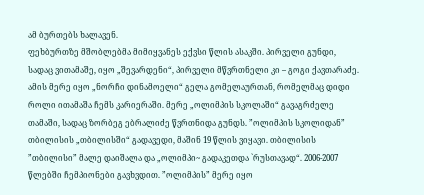ამ ბურთებს ხალავენ.
ფეხბურთზე მშობლებმა მიმიყვანეს ექვსი წლის ასაკში. პირველი გუნდი, სადაც ვითამაშე, იყო „შევარდენი“, პირველი მწვრთნელი კი – გოგი ქავთარაძე. ამის მერე იყო „ნორჩი დინამოელი“ გელა გომელაურთან, რომელმაც დიდი როლი ითამაშა ჩემს კარიერაში. მერე „ოლიმპის სკოლაში“ გავაგრძელე თამაში, სადაც ზორბეგ ებრალიძე წვრთნიდა გუნდს. ”ოლიმპის სკოლიდან” თბილისის „თბილისში“ გადავედი, მაშინ 19 წლის ვიყავი. თბილისის ”თბილისი” მალე დაიშალა და „ოლიმპი~ გადაკეთდა `რუსთავად“. 2006-2007 წლებში ჩემპიონები გავხვდით. ”ოლიმპის” მერე იყო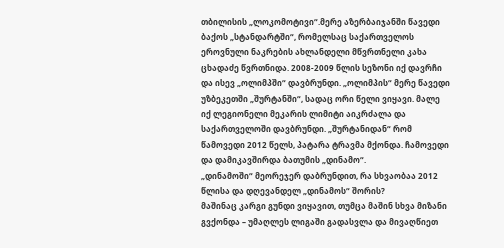თბილისის „ლოკომოტივი“.მერე აზერბაიჯანში წავედი ბაქოს „სტანდარტში“, რომელსაც საქართველოს ეროვნული ნაკრების ახლანდელი მწვრთნელი კახა ცხადაძე წვრთნიდა. 2008-2009 წლის სეზონი იქ დავრჩი და ისევ „ოლიმპში“ დავბრუნდი. „ოლიმპის“ მერე წავედი უზბეკეთში „შურტანში“, სადაც ორი წელი ვიყავი. მალე იქ ლეგიონელი მეკარის ლიმიტი აიკრძალა და საქართველოში დავბრუნდი. „შურტანიდან“ რომ წამოვედი 2012 წელს, პატარა ტრავმა მქონდა. ჩამოვედი და დამიკავშირდა ბათუმის „დინამო“.
„დინამოში“ მეორეჯერ დაბრუნდით, რა სხვაობაა 2012 წლისა და დღევანდელ „დინამოს“ შორის?
მაშინაც კარგი გუნდი ვიყავით, თუმცა მაშინ სხვა მიზანი გვქონდა – უმაღლეს ლიგაში გადასვლა და მივაღწიეთ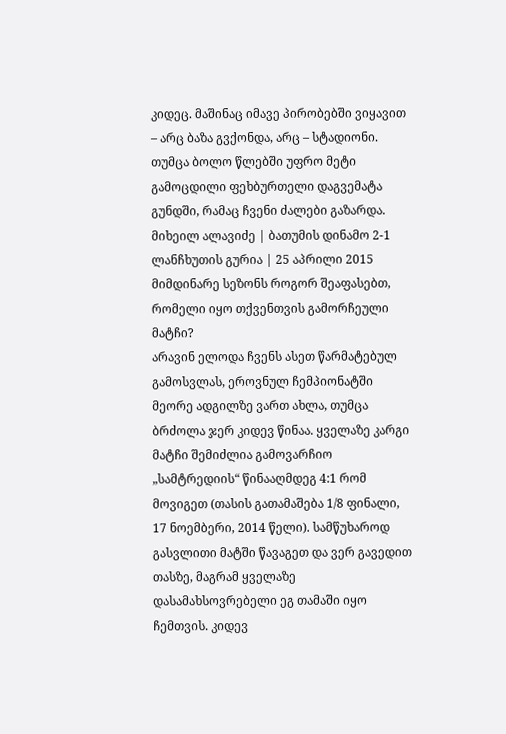კიდეც. მაშინაც იმავე პირობებში ვიყავით – არც ბაზა გვქონდა, არც – სტადიონი. თუმცა ბოლო წლებში უფრო მეტი გამოცდილი ფეხბურთელი დაგვემატა გუნდში, რამაც ჩვენი ძალები გაზარდა.
მიხეილ ალავიძე | ბათუმის დინამო 2-1 ლანჩხუთის გურია | 25 აპრილი 2015
მიმდინარე სეზონს როგორ შეაფასებთ, რომელი იყო თქვენთვის გამორჩეული მატჩი?
არავინ ელოდა ჩვენს ასეთ წარმატებულ გამოსვლას, ეროვნულ ჩემპიონატში მეორე ადგილზე ვართ ახლა, თუმცა ბრძოლა ჯერ კიდევ წინაა. ყველაზე კარგი მატჩი შემიძლია გამოვარჩიო „სამტრედიის“ წინააღმდეგ 4:1 რომ მოვიგეთ (თასის გათამაშება 1/8 ფინალი, 17 ნოემბერი, 2014 წელი). სამწუხაროდ გასვლითი მატში წავაგეთ და ვერ გავედით თასზე, მაგრამ ყველაზე დასამახსოვრებელი ეგ თამაში იყო ჩემთვის. კიდევ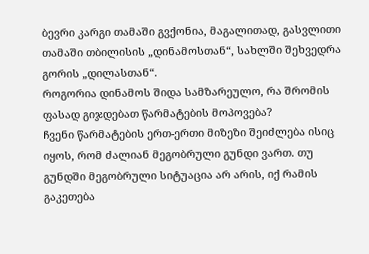ბევრი კარგი თამაში გვქონია, მაგალითად, გასვლითი თამაში თბილისის „დინამოსთან“, სახლში შეხვედრა გორის „დილასთან“.
როგორია დინამოს შიდა სამზარეულო, რა შრომის ფასად გიჯდებათ წარმატების მოპოვება?
ჩვენი წარმატების ერთ-ერთი მიზეზი შეიძლება ისიც იყოს, რომ ძალიან მეგობრული გუნდი ვართ. თუ გუნდში მეგობრული სიტუაცია არ არის, იქ რამის გაკეთება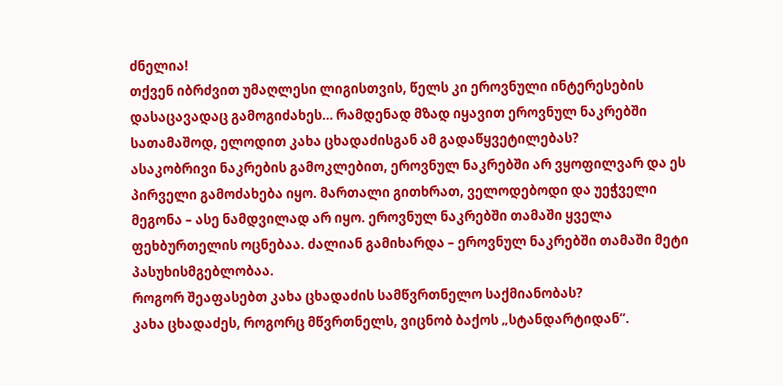ძნელია!
თქვენ იბრძვით უმაღლესი ლიგისთვის, წელს კი ეროვნული ინტერესების დასაცავადაც გამოგიძახეს… რამდენად მზად იყავით ეროვნულ ნაკრებში სათამაშოდ, ელოდით კახა ცხადაძისგან ამ გადაწყვეტილებას?
ასაკობრივი ნაკრების გამოკლებით, ეროვნულ ნაკრებში არ ვყოფილვარ და ეს პირველი გამოძახება იყო. მართალი გითხრათ, ველოდებოდი და უეჭველი მეგონა – ასე ნამდვილად არ იყო. ეროვნულ ნაკრებში თამაში ყველა ფეხბურთელის ოცნებაა. ძალიან გამიხარდა – ეროვნულ ნაკრებში თამაში მეტი პასუხისმგებლობაა.
როგორ შეაფასებთ კახა ცხადაძის სამწვრთნელო საქმიანობას?
კახა ცხადაძეს, როგორც მწვრთნელს, ვიცნობ ბაქოს „სტანდარტიდან“.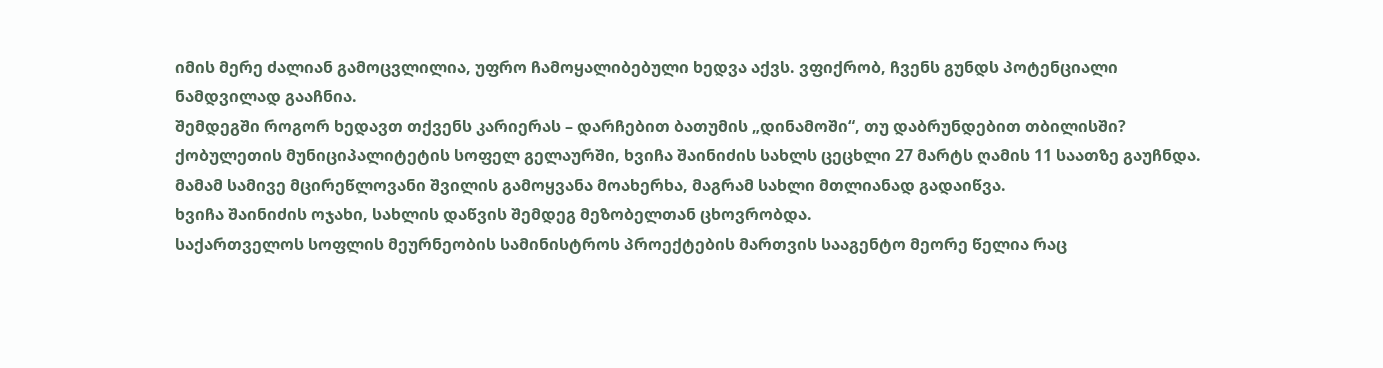იმის მერე ძალიან გამოცვლილია, უფრო ჩამოყალიბებული ხედვა აქვს. ვფიქრობ, ჩვენს გუნდს პოტენციალი ნამდვილად გააჩნია.
შემდეგში როგორ ხედავთ თქვენს კარიერას – დარჩებით ბათუმის „დინამოში“, თუ დაბრუნდებით თბილისში?
ქობულეთის მუნიციპალიტეტის სოფელ გელაურში, ხვიჩა შაინიძის სახლს ცეცხლი 27 მარტს ღამის 11 საათზე გაუჩნდა. მამამ სამივე მცირეწლოვანი შვილის გამოყვანა მოახერხა, მაგრამ სახლი მთლიანად გადაიწვა.
ხვიჩა შაინიძის ოჯახი, სახლის დაწვის შემდეგ მეზობელთან ცხოვრობდა.
საქართველოს სოფლის მეურნეობის სამინისტროს პროექტების მართვის სააგენტო მეორე წელია რაც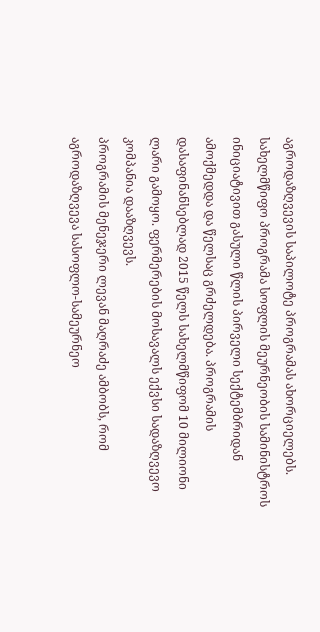აგროდაზღვევის საპილოტე პროგრამას ახორციელებს. სახელმწიფო პროგრამა სოფლის მეურნეობის სამინისტროს ინიციატივით გასული წლის პირველი სექტემბრიდან ამოქმედდა და წელსაც გრძელდება. პროგრამის დასაფინანსებლად 2015 წელს სახელმწიფომ 10 მილიონი ლარი გამოყო. ფერმერების მოსავალს ექვსი სადაზღვევო კომპანია დააზღვევს.
პროგრამის მენეჯერი ლევან მაღრაძე ამბობს, რომ აგროდაზღვევა სასოფლო-სამეურნეო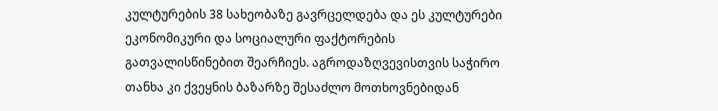კულტურების 38 სახეობაზე გავრცელდება და ეს კულტურები ეკონომიკური და სოციალური ფაქტორების გათვალისწინებით შეარჩიეს. აგროდაზღვევისთვის საჭირო თანხა კი ქვეყნის ბაზარზე შესაძლო მოთხოვნებიდან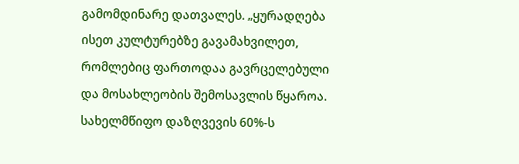გამომდინარე დათვალეს. „ყურადღება ისეთ კულტურებზე გავამახვილეთ, რომლებიც ფართოდაა გავრცელებული და მოსახლეობის შემოსავლის წყაროა. სახელმწიფო დაზღვევის 60%-ს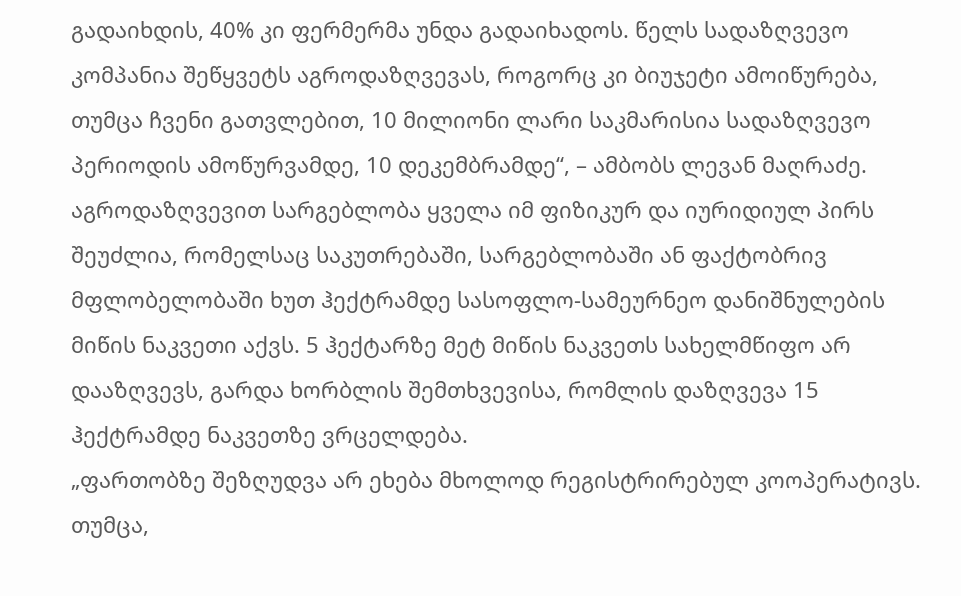გადაიხდის, 40% კი ფერმერმა უნდა გადაიხადოს. წელს სადაზღვევო კომპანია შეწყვეტს აგროდაზღვევას, როგორც კი ბიუჯეტი ამოიწურება, თუმცა ჩვენი გათვლებით, 10 მილიონი ლარი საკმარისია სადაზღვევო პერიოდის ამოწურვამდე, 10 დეკემბრამდე“, – ამბობს ლევან მაღრაძე.
აგროდაზღვევით სარგებლობა ყველა იმ ფიზიკურ და იურიდიულ პირს შეუძლია, რომელსაც საკუთრებაში, სარგებლობაში ან ფაქტობრივ მფლობელობაში ხუთ ჰექტრამდე სასოფლო-სამეურნეო დანიშნულების მიწის ნაკვეთი აქვს. 5 ჰექტარზე მეტ მიწის ნაკვეთს სახელმწიფო არ დააზღვევს, გარდა ხორბლის შემთხვევისა, რომლის დაზღვევა 15 ჰექტრამდე ნაკვეთზე ვრცელდება.
„ფართობზე შეზღუდვა არ ეხება მხოლოდ რეგისტრირებულ კოოპერატივს. თუმცა,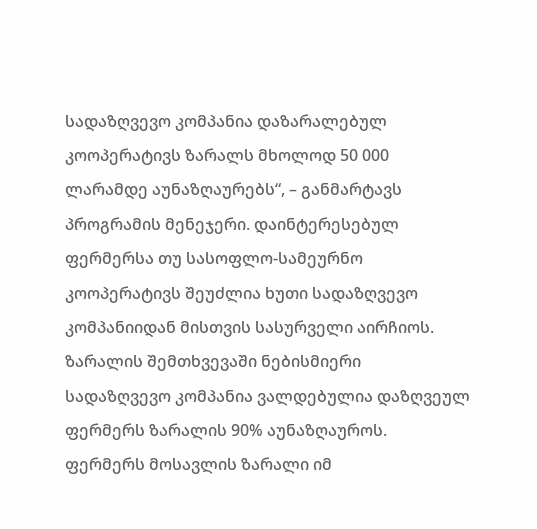სადაზღვევო კომპანია დაზარალებულ კოოპერატივს ზარალს მხოლოდ 50 000 ლარამდე აუნაზღაურებს“, – განმარტავს პროგრამის მენეჯერი. დაინტერესებულ ფერმერსა თუ სასოფლო-სამეურნო კოოპერატივს შეუძლია ხუთი სადაზღვევო კომპანიიდან მისთვის სასურველი აირჩიოს. ზარალის შემთხვევაში ნებისმიერი სადაზღვევო კომპანია ვალდებულია დაზღვეულ ფერმერს ზარალის 90% აუნაზღაუროს. ფერმერს მოსავლის ზარალი იმ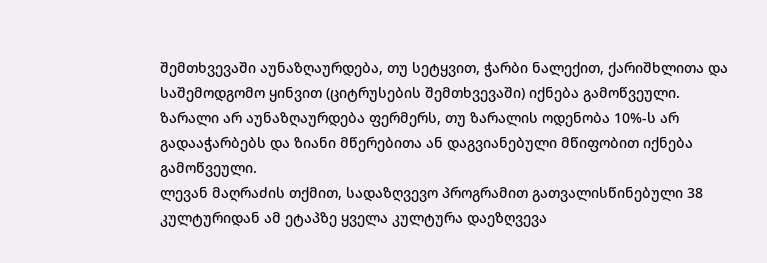შემთხვევაში აუნაზღაურდება, თუ სეტყვით, ჭარბი ნალექით, ქარიშხლითა და საშემოდგომო ყინვით (ციტრუსების შემთხვევაში) იქნება გამოწვეული. ზარალი არ აუნაზღაურდება ფერმერს, თუ ზარალის ოდენობა 10%-ს არ გადააჭარბებს და ზიანი მწერებითა ან დაგვიანებული მწიფობით იქნება გამოწვეული.
ლევან მაღრაძის თქმით, სადაზღვევო პროგრამით გათვალისწინებული 38 კულტურიდან ამ ეტაპზე ყველა კულტურა დაეზღვევა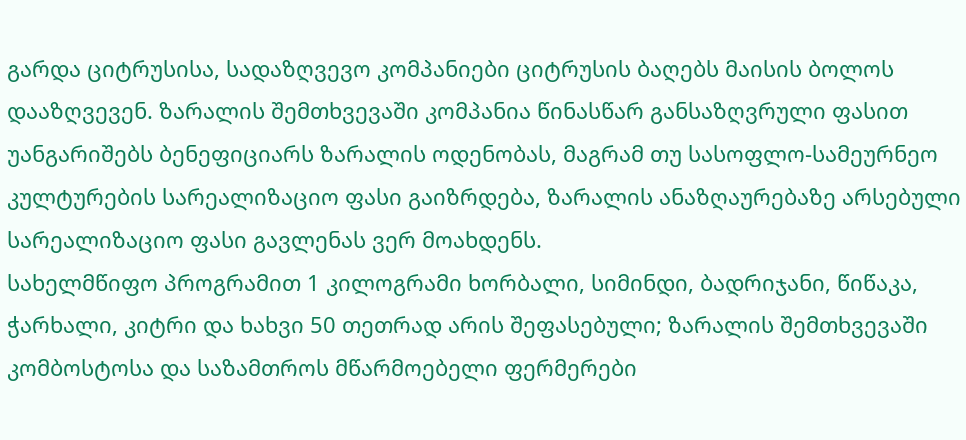გარდა ციტრუსისა, სადაზღვევო კომპანიები ციტრუსის ბაღებს მაისის ბოლოს დააზღვევენ. ზარალის შემთხვევაში კომპანია წინასწარ განსაზღვრული ფასით უანგარიშებს ბენეფიციარს ზარალის ოდენობას, მაგრამ თუ სასოფლო-სამეურნეო კულტურების სარეალიზაციო ფასი გაიზრდება, ზარალის ანაზღაურებაზე არსებული სარეალიზაციო ფასი გავლენას ვერ მოახდენს.
სახელმწიფო პროგრამით 1 კილოგრამი ხორბალი, სიმინდი, ბადრიჯანი, წიწაკა, ჭარხალი, კიტრი და ხახვი 50 თეთრად არის შეფასებული; ზარალის შემთხვევაში კომბოსტოსა და საზამთროს მწარმოებელი ფერმერები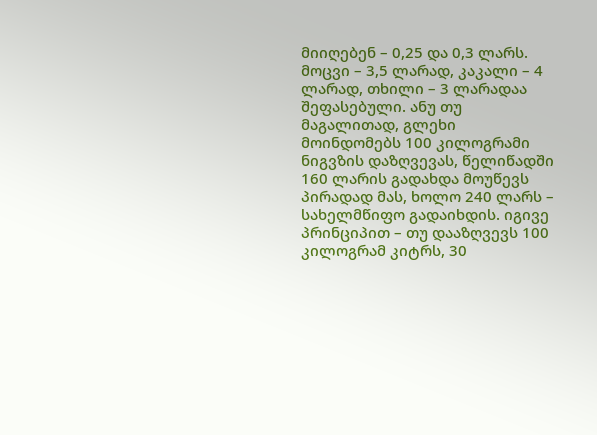მიიღებენ – 0,25 და 0,3 ლარს. მოცვი – 3,5 ლარად, კაკალი – 4 ლარად, თხილი – 3 ლარადაა შეფასებული. ანუ თუ მაგალითად, გლეხი მოინდომებს 100 კილოგრამი ნიგვზის დაზღვევას, წელიწადში 160 ლარის გადახდა მოუწევს პირადად მას, ხოლო 240 ლარს – სახელმწიფო გადაიხდის. იგივე პრინციპით – თუ დააზღვევს 100 კილოგრამ კიტრს, 30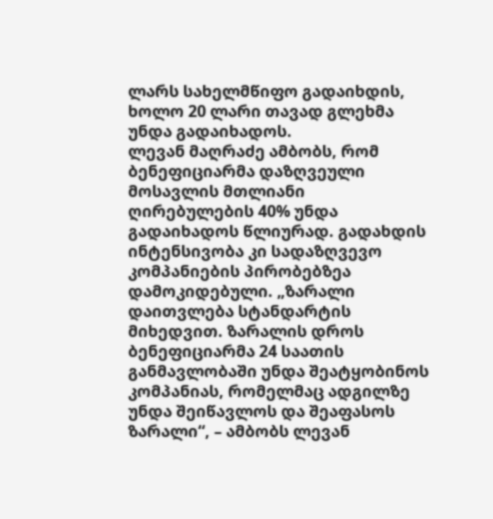ლარს სახელმწიფო გადაიხდის, ხოლო 20 ლარი თავად გლეხმა უნდა გადაიხადოს.
ლევან მაღრაძე ამბობს, რომ ბენეფიციარმა დაზღვეული მოსავლის მთლიანი ღირებულების 40% უნდა გადაიხადოს წლიურად. გადახდის ინტენსივობა კი სადაზღვევო კომპანიების პირობებზეა დამოკიდებული. „ზარალი დაითვლება სტანდარტის მიხედვით. ზარალის დროს ბენეფიციარმა 24 საათის განმავლობაში უნდა შეატყობინოს კომპანიას, რომელმაც ადგილზე უნდა შეიწავლოს და შეაფასოს ზარალი“, – ამბობს ლევან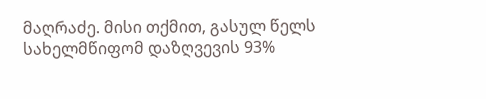მაღრაძე. მისი თქმით, გასულ წელს სახელმწიფომ დაზღვევის 93%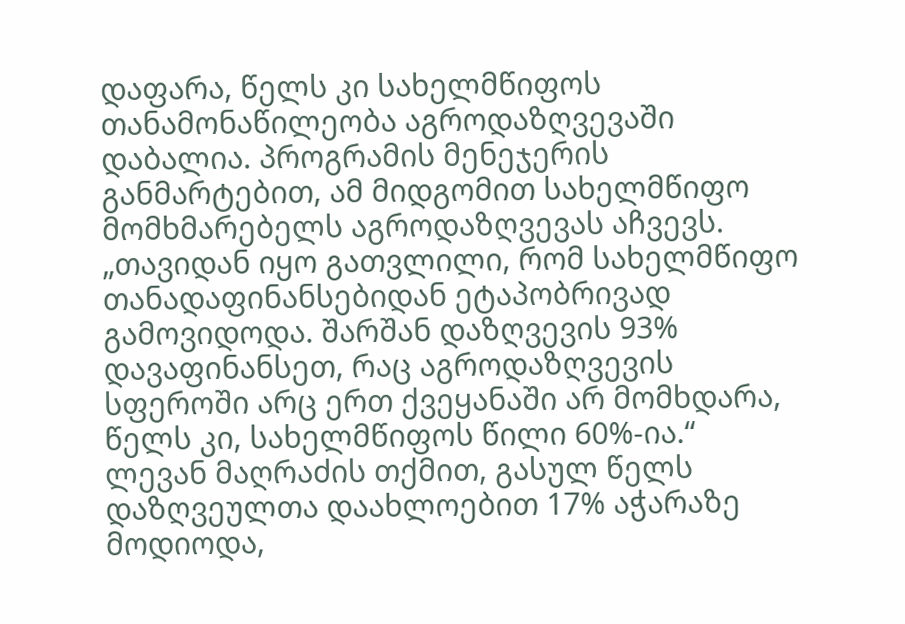დაფარა, წელს კი სახელმწიფოს თანამონაწილეობა აგროდაზღვევაში დაბალია. პროგრამის მენეჯერის განმარტებით, ამ მიდგომით სახელმწიფო მომხმარებელს აგროდაზღვევას აჩვევს.
„თავიდან იყო გათვლილი, რომ სახელმწიფო თანადაფინანსებიდან ეტაპობრივად გამოვიდოდა. შარშან დაზღვევის 93% დავაფინანსეთ, რაც აგროდაზღვევის სფეროში არც ერთ ქვეყანაში არ მომხდარა, წელს კი, სახელმწიფოს წილი 60%-ია.“ ლევან მაღრაძის თქმით, გასულ წელს დაზღვეულთა დაახლოებით 17% აჭარაზე მოდიოდა,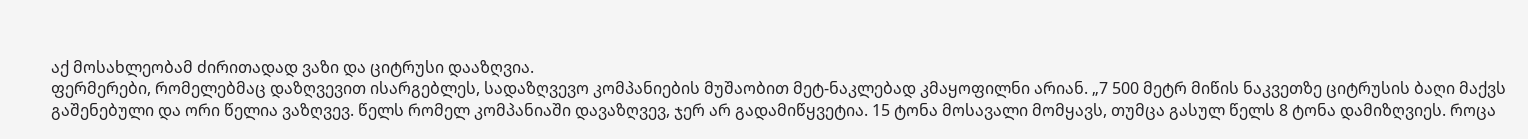აქ მოსახლეობამ ძირითადად ვაზი და ციტრუსი დააზღვია.
ფერმერები, რომელებმაც დაზღვევით ისარგებლეს, სადაზღვევო კომპანიების მუშაობით მეტ-ნაკლებად კმაყოფილნი არიან. „7 500 მეტრ მიწის ნაკვეთზე ციტრუსის ბაღი მაქვს გაშენებული და ორი წელია ვაზღვევ. წელს რომელ კომპანიაში დავაზღვევ, ჯერ არ გადამიწყვეტია. 15 ტონა მოსავალი მომყავს, თუმცა გასულ წელს 8 ტონა დამიზღვიეს. როცა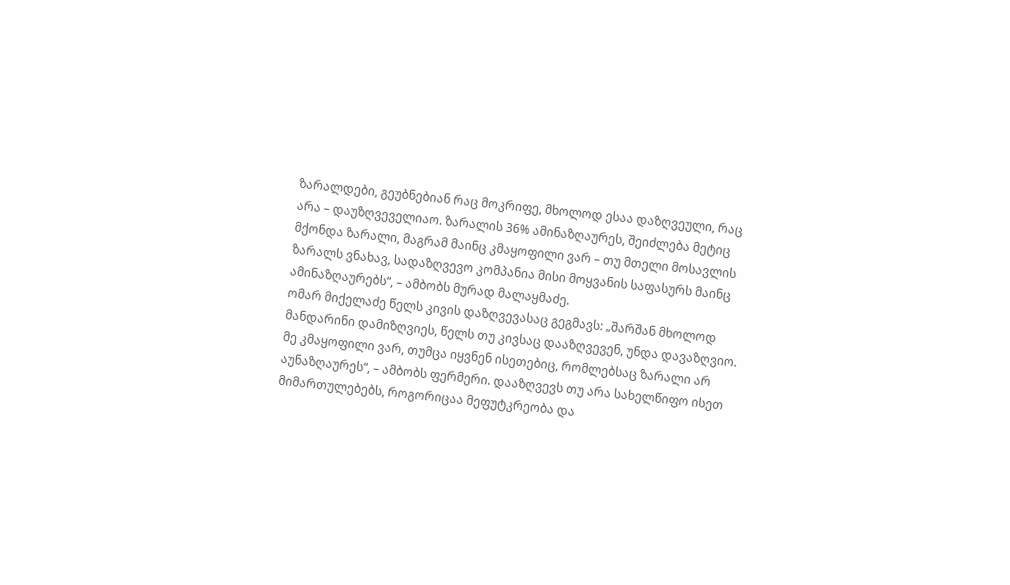ზარალდები, გეუბნებიან რაც მოკრიფე, მხოლოდ ესაა დაზღვეული, რაც არა – დაუზღვეველიაო. ზარალის 36% ამინაზღაურეს, შეიძლება მეტიც მქონდა ზარალი, მაგრამ მაინც კმაყოფილი ვარ – თუ მთელი მოსავლის ზარალს ვნახავ, სადაზღვევო კომპანია მისი მოყვანის საფასურს მაინც ამინაზღაურებს“, – ამბობს მურად მალაყმაძე.
ომარ მიქელაძე წელს კივის დაზღვევასაც გეგმავს: „შარშან მხოლოდ მანდარინი დამიზღვიეს, წელს თუ კივსაც დააზღვევენ, უნდა დავაზღვიო. მე კმაყოფილი ვარ, თუმცა იყვნენ ისეთებიც, რომლებსაც ზარალი არ აუნაზღაურეს“, – ამბობს ფერმერი. დააზღვევს თუ არა სახელწიფო ისეთ მიმართულებებს, როგორიცაა მეფუტკრეობა და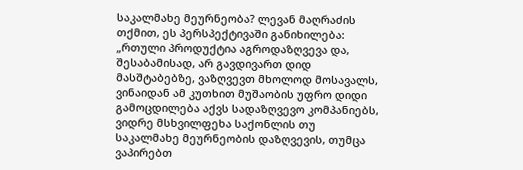საკალმახე მეურნეობა? ლევან მაღრაძის თქმით, ეს პერსპექტივაში განიხილება:
„რთული პროდუქტია აგროდაზღვევა და, შესაბამისად, არ გავდივართ დიდ მასშტაბებზე, ვაზღვევთ მხოლოდ მოსავალს, ვინაიდან ამ კუთხით მუშაობის უფრო დიდი გამოცდილება აქვს სადაზღვევო კომპანიებს, ვიდრე მსხვილფეხა საქონლის თუ საკალმახე მეურნეობის დაზღვევის, თუმცა ვაპირებთ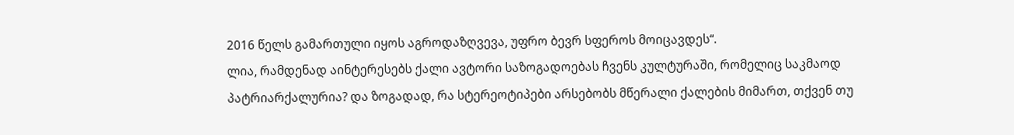2016 წელს გამართული იყოს აგროდაზღვევა, უფრო ბევრ სფეროს მოიცავდეს“.
ლია, რამდენად აინტერესებს ქალი ავტორი საზოგადოებას ჩვენს კულტურაში, რომელიც საკმაოდ პატრიარქალურია? და ზოგადად, რა სტერეოტიპები არსებობს მწერალი ქალების მიმართ, თქვენ თუ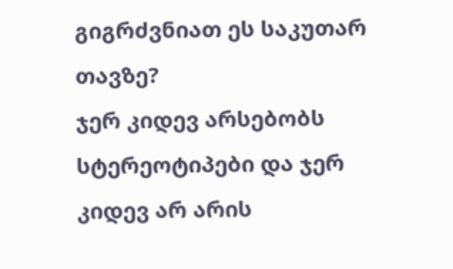გიგრძვნიათ ეს საკუთარ თავზე?
ჯერ კიდევ არსებობს სტერეოტიპები და ჯერ კიდევ არ არის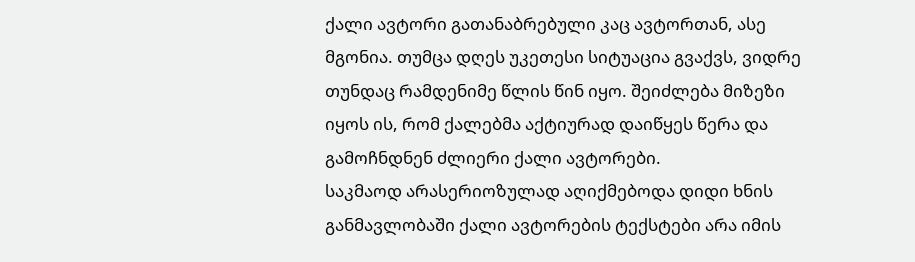ქალი ავტორი გათანაბრებული კაც ავტორთან, ასე მგონია. თუმცა დღეს უკეთესი სიტუაცია გვაქვს, ვიდრე თუნდაც რამდენიმე წლის წინ იყო. შეიძლება მიზეზი იყოს ის, რომ ქალებმა აქტიურად დაიწყეს წერა და გამოჩნდნენ ძლიერი ქალი ავტორები.
საკმაოდ არასერიოზულად აღიქმებოდა დიდი ხნის განმავლობაში ქალი ავტორების ტექსტები არა იმის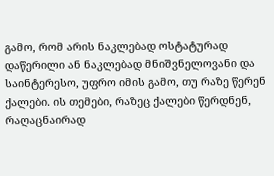გამო, რომ არის ნაკლებად ოსტატურად დაწერილი ან ნაკლებად მნიშვნელოვანი და საინტერესო, უფრო იმის გამო, თუ რაზე წერენ ქალები. ის თემები, რაზეც ქალები წერდნენ, რაღაცნაირად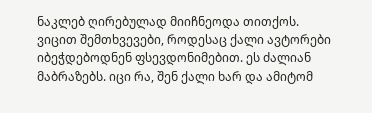ნაკლებ ღირებულად მიიჩნეოდა თითქოს. ვიცით შემთხვევები, როდესაც ქალი ავტორები იბეჭდებოდნენ ფსევდონიმებით. ეს ძალიან მაბრაზებს. იცი რა, შენ ქალი ხარ და ამიტომ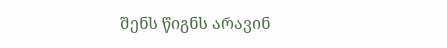შენს წიგნს არავინ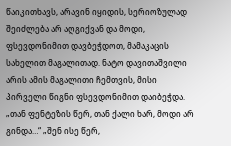წაიკითხავს, არავინ იყიდის, სერიოზულად შეიძლება არ აღგიქვან და მოდი, ფსევდონიმით დავბეჭდოთ, მამაკაცის სახელით მაგალითად. ნატო დავითაშვილი არის ამის მაგალითი ჩემთვის, მისი პირველი წიგნი ფსევდონიმით დაიბეჭდა. „თან ფენტეზის წერ, თან ქალი ხარ, მოდი არ გინდა…“ „შენ ისე წერ,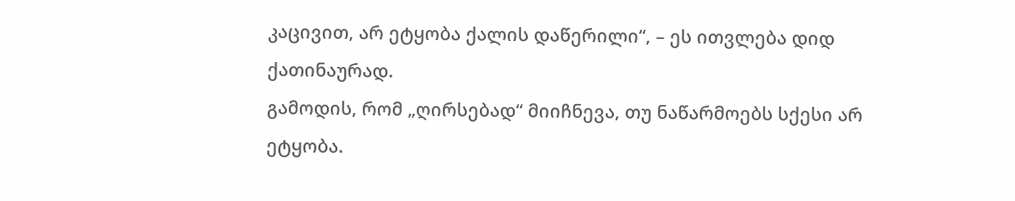კაცივით, არ ეტყობა ქალის დაწერილი“, – ეს ითვლება დიდ ქათინაურად.
გამოდის, რომ „ღირსებად“ მიიჩნევა, თუ ნაწარმოებს სქესი არ ეტყობა.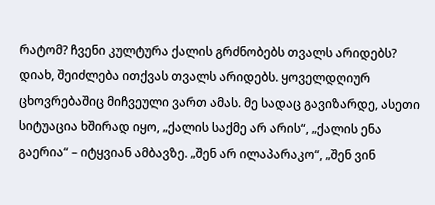რატომ? ჩვენი კულტურა ქალის გრძნობებს თვალს არიდებს?
დიახ, შეიძლება ითქვას თვალს არიდებს. ყოველდღიურ ცხოვრებაშიც მიჩვეული ვართ ამას. მე სადაც გავიზარდე, ასეთი სიტუაცია ხშირად იყო, „ქალის საქმე არ არის“, „ქალის ენა გაერია“ – იტყვიან ამბავზე. „შენ არ ილაპარაკო“, „შენ ვინ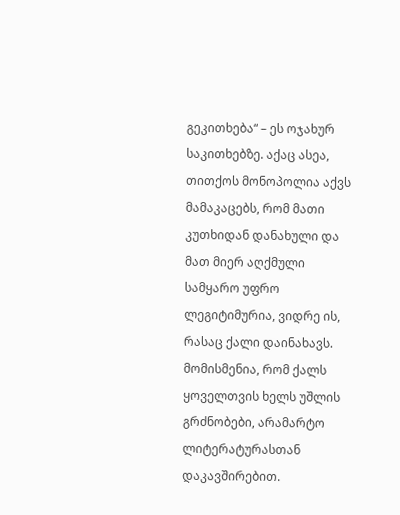გეკითხება“ – ეს ოჯახურ საკითხებზე. აქაც ასეა, თითქოს მონოპოლია აქვს მამაკაცებს, რომ მათი კუთხიდან დანახული და მათ მიერ აღქმული სამყარო უფრო ლეგიტიმურია, ვიდრე ის, რასაც ქალი დაინახავს.
მომისმენია, რომ ქალს ყოველთვის ხელს უშლის გრძნობები, არამარტო ლიტერატურასთან დაკავშირებით.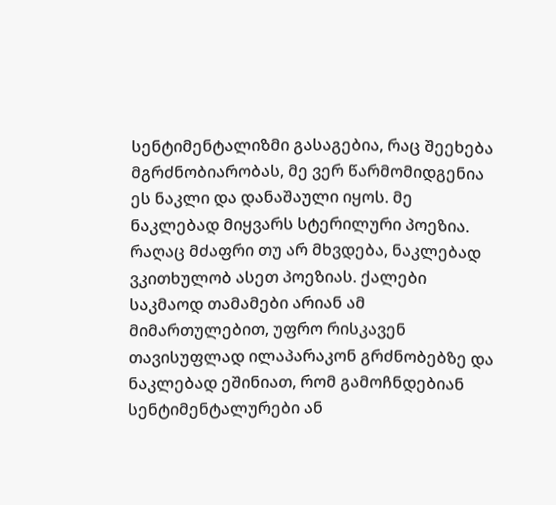სენტიმენტალიზმი გასაგებია, რაც შეეხება მგრძნობიარობას, მე ვერ წარმომიდგენია ეს ნაკლი და დანაშაული იყოს. მე ნაკლებად მიყვარს სტერილური პოეზია. რაღაც მძაფრი თუ არ მხვდება, ნაკლებად ვკითხულობ ასეთ პოეზიას. ქალები საკმაოდ თამამები არიან ამ მიმართულებით, უფრო რისკავენ თავისუფლად ილაპარაკონ გრძნობებზე და ნაკლებად ეშინიათ, რომ გამოჩნდებიან სენტიმენტალურები ან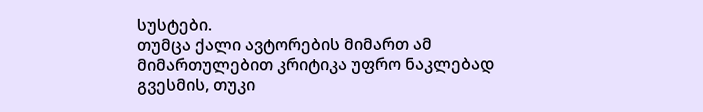სუსტები.
თუმცა ქალი ავტორების მიმართ ამ მიმართულებით კრიტიკა უფრო ნაკლებად გვესმის, თუკი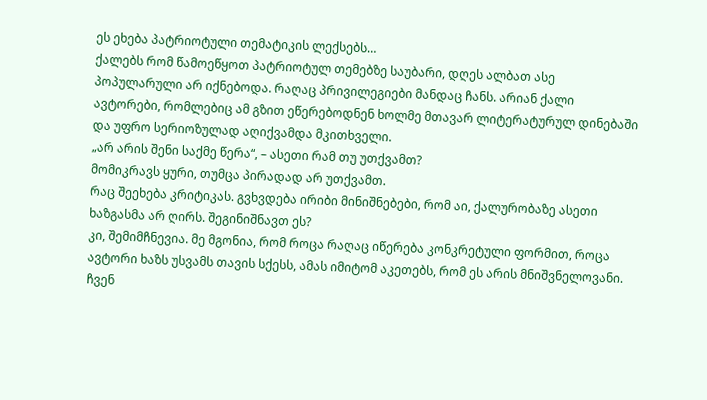ეს ეხება პატრიოტული თემატიკის ლექსებს…
ქალებს რომ წამოეწყოთ პატრიოტულ თემებზე საუბარი, დღეს ალბათ ასე პოპულარული არ იქნებოდა. რაღაც პრივილეგიები მანდაც ჩანს. არიან ქალი ავტორები, რომლებიც ამ გზით ეწერებოდნენ ხოლმე მთავარ ლიტერატურულ დინებაში და უფრო სერიოზულად აღიქვამდა მკითხველი.
„არ არის შენი საქმე წერა“, – ასეთი რამ თუ უთქვამთ?
მომიკრავს ყური, თუმცა პირადად არ უთქვამთ.
რაც შეეხება კრიტიკას. გვხვდება ირიბი მინიშნებები, რომ აი, ქალურობაზე ასეთი ხაზგასმა არ ღირს. შეგინიშნავთ ეს?
კი, შემიმჩნევია. მე მგონია, რომ როცა რაღაც იწერება კონკრეტული ფორმით, როცა ავტორი ხაზს უსვამს თავის სქესს, ამას იმიტომ აკეთებს, რომ ეს არის მნიშვნელოვანი. ჩვენ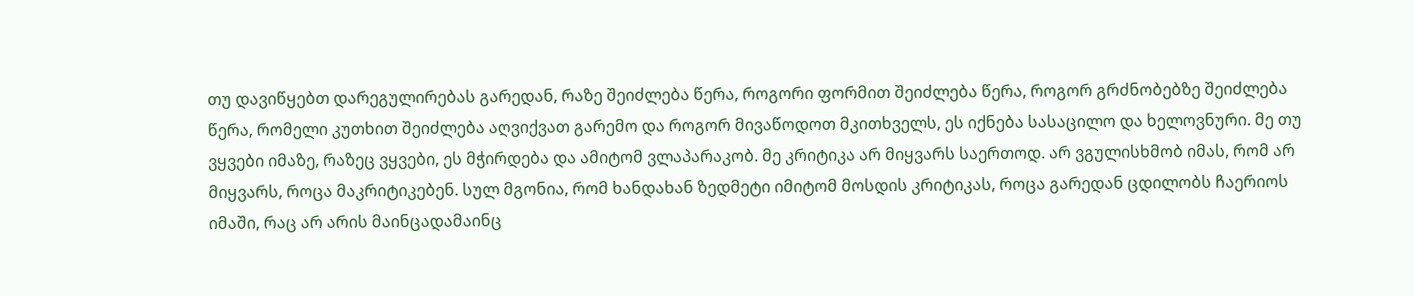თუ დავიწყებთ დარეგულირებას გარედან, რაზე შეიძლება წერა, როგორი ფორმით შეიძლება წერა, როგორ გრძნობებზე შეიძლება წერა, რომელი კუთხით შეიძლება აღვიქვათ გარემო და როგორ მივაწოდოთ მკითხველს, ეს იქნება სასაცილო და ხელოვნური. მე თუ ვყვები იმაზე, რაზეც ვყვები, ეს მჭირდება და ამიტომ ვლაპარაკობ. მე კრიტიკა არ მიყვარს საერთოდ. არ ვგულისხმობ იმას, რომ არ მიყვარს, როცა მაკრიტიკებენ. სულ მგონია, რომ ხანდახან ზედმეტი იმიტომ მოსდის კრიტიკას, როცა გარედან ცდილობს ჩაერიოს იმაში, რაც არ არის მაინცადამაინც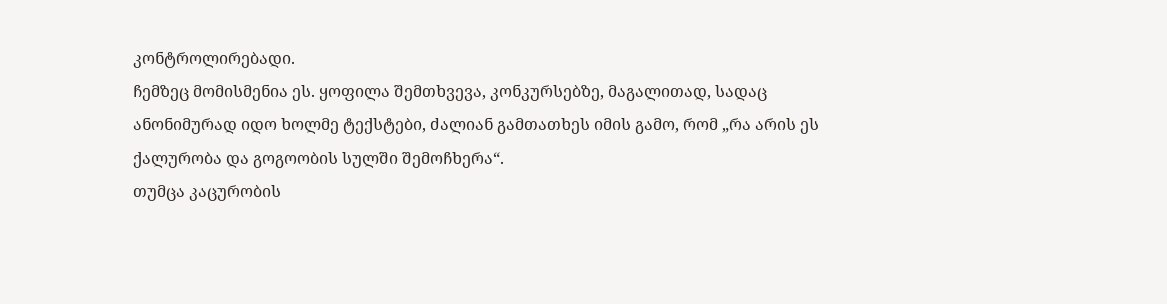კონტროლირებადი.
ჩემზეც მომისმენია ეს. ყოფილა შემთხვევა, კონკურსებზე, მაგალითად, სადაც ანონიმურად იდო ხოლმე ტექსტები, ძალიან გამთათხეს იმის გამო, რომ „რა არის ეს ქალურობა და გოგოობის სულში შემოჩხერა“.
თუმცა კაცურობის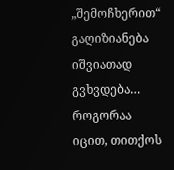„შემოჩხერით“ გაღიზიანება იშვიათად გვხვდება…
როგორაა იცით, თითქოს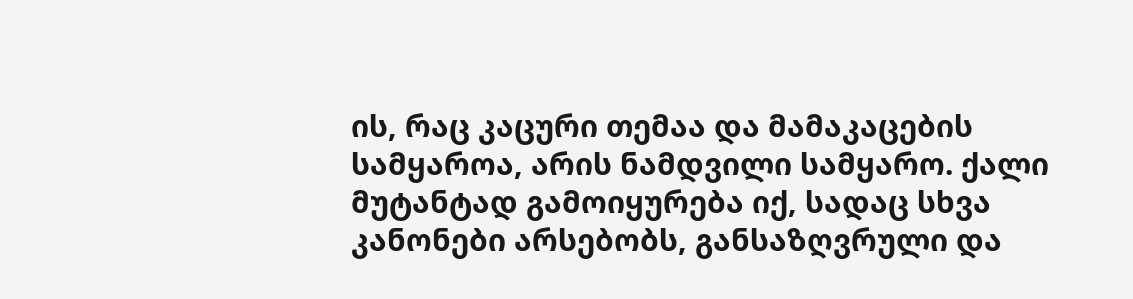ის, რაც კაცური თემაა და მამაკაცების სამყაროა, არის ნამდვილი სამყარო. ქალი მუტანტად გამოიყურება იქ, სადაც სხვა კანონები არსებობს, განსაზღვრული და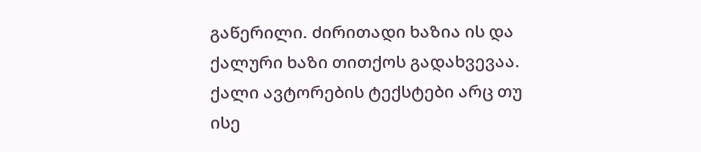გაწერილი. ძირითადი ხაზია ის და ქალური ხაზი თითქოს გადახვევაა.
ქალი ავტორების ტექსტები არც თუ ისე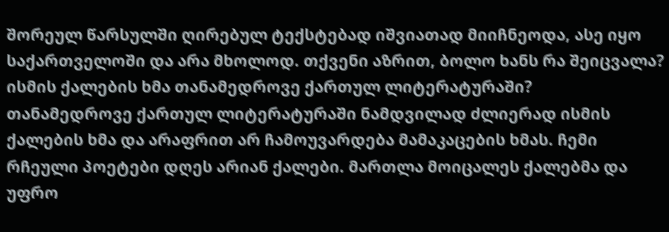შორეულ წარსულში ღირებულ ტექსტებად იშვიათად მიიჩნეოდა, ასე იყო საქართველოში და არა მხოლოდ. თქვენი აზრით, ბოლო ხანს რა შეიცვალა? ისმის ქალების ხმა თანამედროვე ქართულ ლიტერატურაში?
თანამედროვე ქართულ ლიტერატურაში ნამდვილად ძლიერად ისმის ქალების ხმა და არაფრით არ ჩამოუვარდება მამაკაცების ხმას. ჩემი რჩეული პოეტები დღეს არიან ქალები. მართლა მოიცალეს ქალებმა და უფრო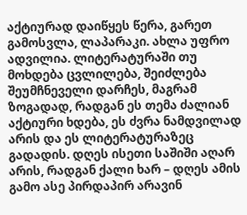აქტიურად დაიწყეს წერა, გარეთ გამოსვლა, ლაპარაკი. ახლა უფრო ადვილია. ლიტერატურაში თუ მოხდება ცვლილება, შეიძლება შეუმჩნეველი დარჩეს, მაგრამ ზოგადად, რადგან ეს თემა ძალიან აქტიური ხდება, ეს ძვრა ნამდვილად არის და ეს ლიტერატურაზეც გადადის. დღეს ისეთი საშიში აღარ არის, რადგან ქალი ხარ – დღეს ამის გამო ასე პირდაპირ არავინ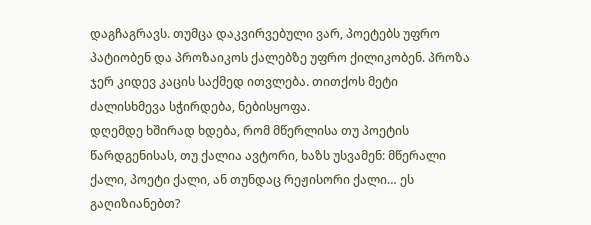დაგჩაგრავს. თუმცა დაკვირვებული ვარ, პოეტებს უფრო პატიობენ და პროზაიკოს ქალებზე უფრო ქილიკობენ. პროზა ჯერ კიდევ კაცის საქმედ ითვლება. თითქოს მეტი ძალისხმევა სჭირდება, ნებისყოფა.
დღემდე ხშირად ხდება, რომ მწერლისა თუ პოეტის წარდგენისას, თუ ქალია ავტორი, ხაზს უსვამენ: მწერალი ქალი, პოეტი ქალი, ან თუნდაც რეჟისორი ქალი… ეს გაღიზიანებთ?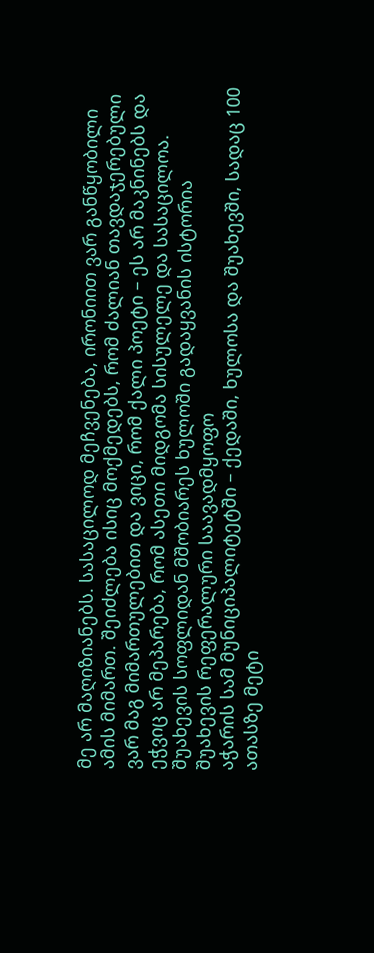მე არ მაღიზიანებს. სასაცილოდ მეჩვენება, ირონიით ვარ განწყობილი ამის მიმართ. შეიძლება ისიც მოქმედებს, რომ ძალიან თავდაჯერებული ვარ მაგ მიმართულებით და ვიცი, რომ ქალი პოეტი – ეს არ მაკნინებს და ეჭვიც არ მეპარება, რომ ასეთი მიდგომა სისულელე და სასაცილოა.
შუახევის სოფლიდან მშობიარეს ხულოში გადაყვანის ისტორია
შუახევის რეფერალური საავადმყოფო
აჭარის სამ მუნიციპალიტეტში – ქედაში, ხულოსა და შუახევში, სადაც 100 ათასზე მეტი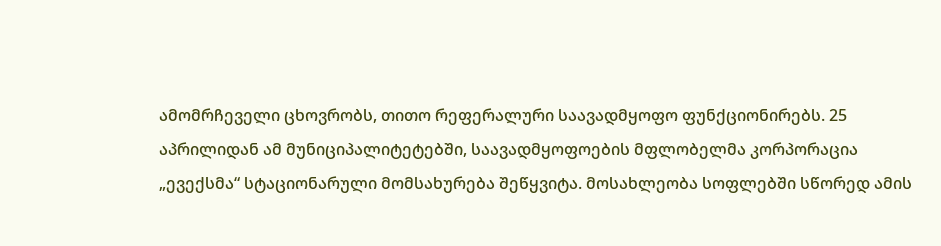ამომრჩეველი ცხოვრობს, თითო რეფერალური საავადმყოფო ფუნქციონირებს. 25 აპრილიდან ამ მუნიციპალიტეტებში, საავადმყოფოების მფლობელმა კორპორაცია „ევექსმა“ სტაციონარული მომსახურება შეწყვიტა. მოსახლეობა სოფლებში სწორედ ამის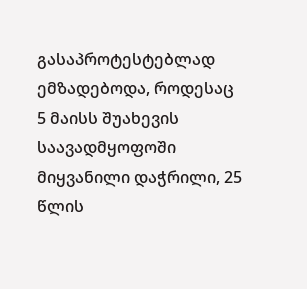გასაპროტესტებლად ემზადებოდა, როდესაც 5 მაისს შუახევის საავადმყოფოში მიყვანილი დაჭრილი, 25 წლის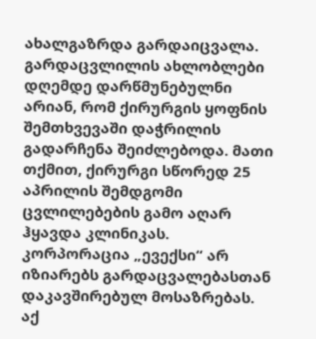ახალგაზრდა გარდაიცვალა. გარდაცვლილის ახლობლები დღემდე დარწმუნებულნი არიან, რომ ქირურგის ყოფნის შემთხვევაში დაჭრილის გადარჩენა შეიძლებოდა. მათი თქმით, ქირურგი სწორედ 25 აპრილის შემდგომი ცვლილებების გამო აღარ ჰყავდა კლინიკას.
კორპორაცია „ევექსი“ არ იზიარებს გარდაცვალებასთან დაკავშირებულ მოსაზრებას. აქ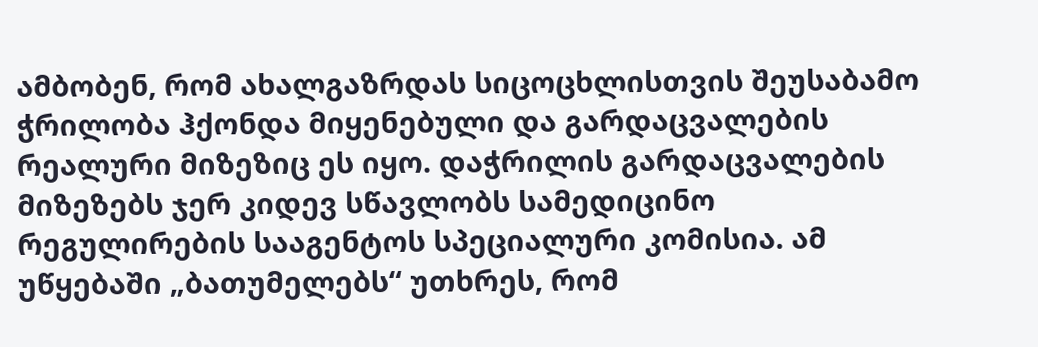ამბობენ, რომ ახალგაზრდას სიცოცხლისთვის შეუსაბამო ჭრილობა ჰქონდა მიყენებული და გარდაცვალების რეალური მიზეზიც ეს იყო. დაჭრილის გარდაცვალების მიზეზებს ჯერ კიდევ სწავლობს სამედიცინო რეგულირების სააგენტოს სპეციალური კომისია. ამ უწყებაში „ბათუმელებს“ უთხრეს, რომ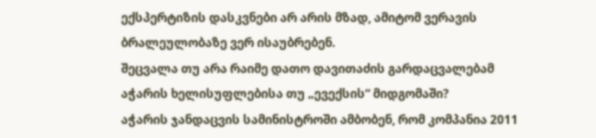ექსპერტიზის დასკვნები არ არის მზად, ამიტომ ვერავის ბრალეულობაზე ვერ ისაუბრებენ.
შეცვალა თუ არა რაიმე დათო დავითაძის გარდაცვალებამ აჭარის ხელისუფლებისა თუ „ევექსის“ მიდგომაში?
აჭარის ჯანდაცვის სამინისტროში ამბობენ, რომ კომპანია 2011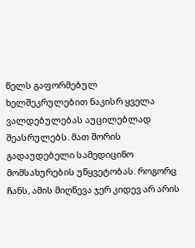წელს გაფორმებულ ხელშეკრულებით ნაკისრ ყველა ვალდებულებას აუცილებლად შეასრულებს. მათ შორის გადაუდებელი სამედიცინო მომსახურების უწყვეტობას. როგორც ჩანს, ამის მიღწევა ჯერ კიდევ არ არის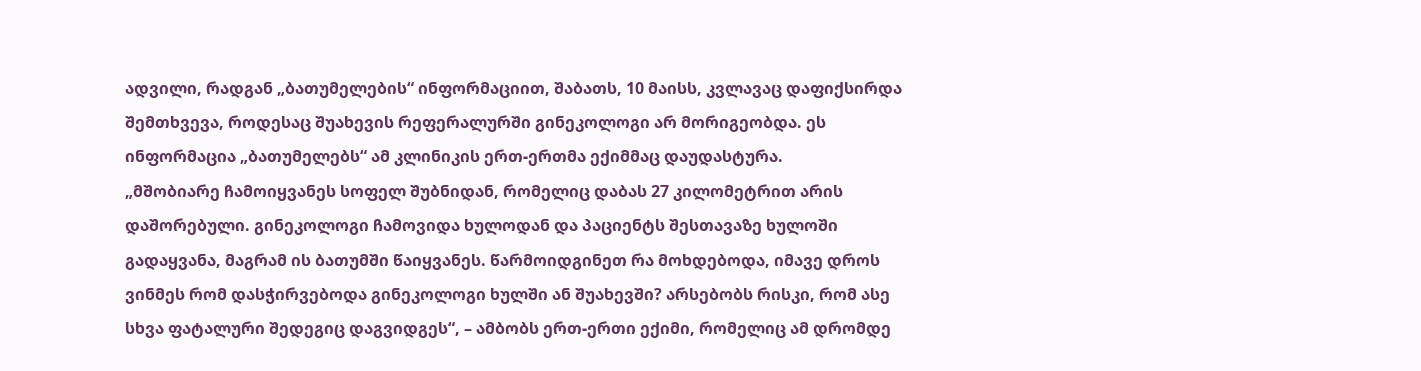ადვილი, რადგან „ბათუმელების“ ინფორმაციით, შაბათს, 10 მაისს, კვლავაც დაფიქსირდა შემთხვევა, როდესაც შუახევის რეფერალურში გინეკოლოგი არ მორიგეობდა. ეს ინფორმაცია „ბათუმელებს“ ამ კლინიკის ერთ-ერთმა ექიმმაც დაუდასტურა.
„მშობიარე ჩამოიყვანეს სოფელ შუბნიდან, რომელიც დაბას 27 კილომეტრით არის დაშორებული. გინეკოლოგი ჩამოვიდა ხულოდან და პაციენტს შესთავაზე ხულოში გადაყვანა, მაგრამ ის ბათუმში წაიყვანეს. წარმოიდგინეთ რა მოხდებოდა, იმავე დროს ვინმეს რომ დასჭირვებოდა გინეკოლოგი ხულში ან შუახევში? არსებობს რისკი, რომ ასე სხვა ფატალური შედეგიც დაგვიდგეს“, – ამბობს ერთ-ერთი ექიმი, რომელიც ამ დრომდე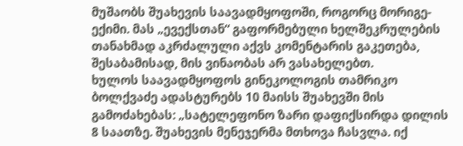მუშაობს შუახევის საავადმყოფოში, როგორც მორიგე-ექიმი. მას „ევექსთან“ გაფორმებული ხელშეკრულების თანახმად აკრძალული აქვს კომენტარის გაკეთება, შესაბამისად, მის ვინაობას არ ვასახელებთ.
ხულოს საავადმყოფოს გინეკოლოგის თამრიკო ბოლქვაძე ადასტურებს 10 მაისს შუახევში მის გამოძახებას: „სატელეფონო ზარი დაფიქსირდა დილის 8 საათზე. შუახევის მენეჯერმა მთხოვა ჩასვლა. იქ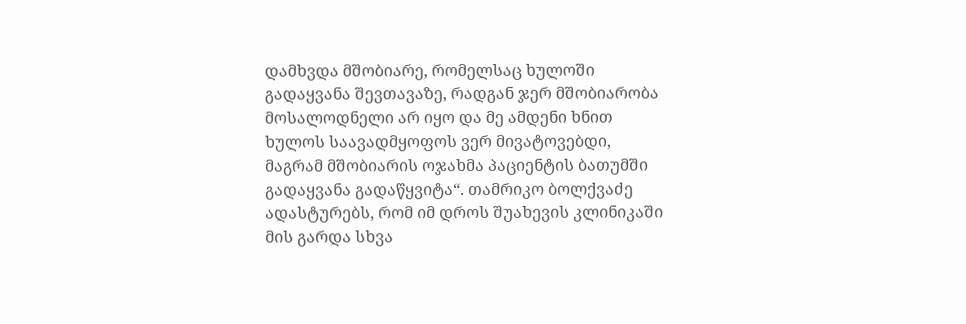დამხვდა მშობიარე, რომელსაც ხულოში გადაყვანა შევთავაზე, რადგან ჯერ მშობიარობა მოსალოდნელი არ იყო და მე ამდენი ხნით ხულოს საავადმყოფოს ვერ მივატოვებდი, მაგრამ მშობიარის ოჯახმა პაციენტის ბათუმში გადაყვანა გადაწყვიტა“. თამრიკო ბოლქვაძე ადასტურებს, რომ იმ დროს შუახევის კლინიკაში მის გარდა სხვა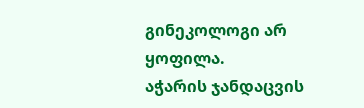გინეკოლოგი არ ყოფილა.
აჭარის ჯანდაცვის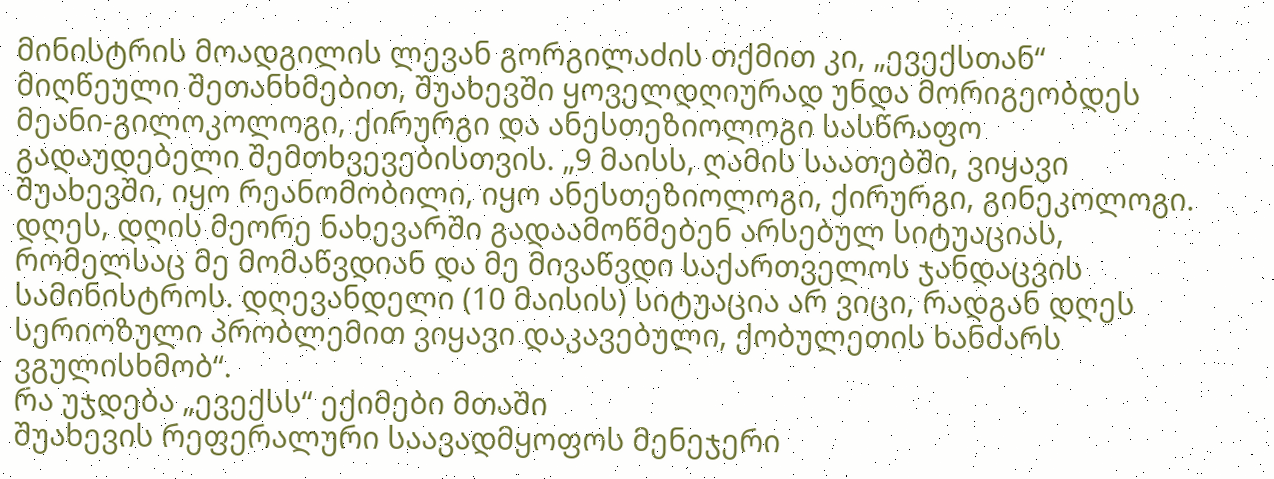მინისტრის მოადგილის ლევან გორგილაძის თქმით კი, „ევექსთან“ მიღწეული შეთანხმებით, შუახევში ყოველდღიურად უნდა მორიგეობდეს მეანი-გილოკოლოგი, ქირურგი და ანესთეზიოლოგი სასწრაფო გადაუდებელი შემთხვევებისთვის. „9 მაისს, ღამის საათებში, ვიყავი შუახევში, იყო რეანომობილი, იყო ანესთეზიოლოგი, ქირურგი, გინეკოლოგი. დღეს, დღის მეორე ნახევარში გადაამოწმებენ არსებულ სიტუაციას, რომელსაც მე მომაწვდიან და მე მივაწვდი საქართველოს ჯანდაცვის სამინისტროს. დღევანდელი (10 მაისის) სიტუაცია არ ვიცი, რადგან დღეს სერიოზული პრობლემით ვიყავი დაკავებული, ქობულეთის ხანძარს ვგულისხმობ“.
რა უჯდება „ევექსს“ ექიმები მთაში
შუახევის რეფერალური საავადმყოფოს მენეჯერი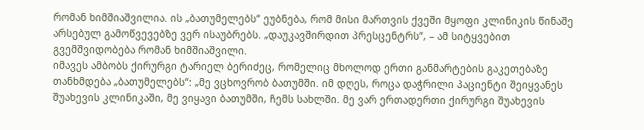რომან ხიმშიაშვილია. ის „ბათუმელებს“ ეუბნება, რომ მისი მართვის ქვეში მყოფი კლინიკის წინაშე არსებულ გამოწვევებზე ვერ ისაუბრებს. „დაუკავშირდით პრესცენტრს“, – ამ სიტყვებით გვემშვიდობება რომან ხიმშიაშვილი.
იმავეს ამბობს ქირურგი ტარიელ ბერიძეც, რომელიც მხოლოდ ერთი განმარტების გაკეთებაზე თანხმდება „ბათუმელებს“: „მე ვცხოვრობ ბათუმში. იმ დღეს, როცა დაჭრილი პაციენტი შეიყვანეს შუახევის კლინიკაში, მე ვიყავი ბათუმში, ჩემს სახლში. მე ვარ ერთადერთი ქირურგი შუახევის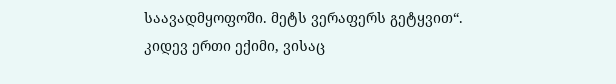საავადმყოფოში. მეტს ვერაფერს გეტყვით“.
კიდევ ერთი ექიმი, ვისაც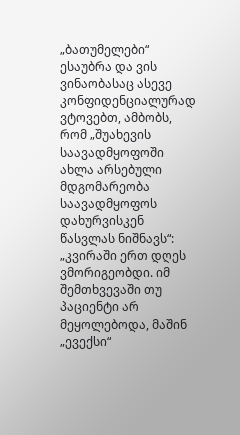„ბათუმელები“ ესაუბრა და ვის ვინაობასაც ასევე კონფიდენციალურად ვტოვებთ, ამბობს, რომ „შუახევის საავადმყოფოში ახლა არსებული მდგომარეობა საავადმყოფოს დახურვისკენ წასვლას ნიშნავს“: „კვირაში ერთ დღეს ვმორიგეობდი. იმ შემთხვევაში თუ პაციენტი არ მეყოლებოდა, მაშინ „ევექსი“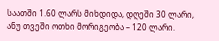საათში 1.60 ლარს მიხდიდა, დღეში 30 ლარი, ანუ თვეში ოთხი მორიგეობა – 120 ლარი.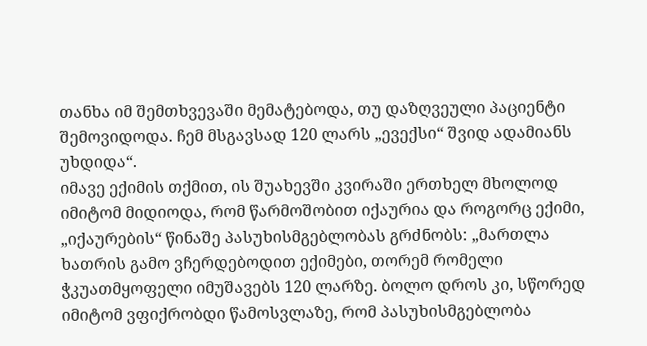თანხა იმ შემთხვევაში მემატებოდა, თუ დაზღვეული პაციენტი შემოვიდოდა. ჩემ მსგავსად 120 ლარს „ევექსი“ შვიდ ადამიანს უხდიდა“.
იმავე ექიმის თქმით, ის შუახევში კვირაში ერთხელ მხოლოდ იმიტომ მიდიოდა, რომ წარმოშობით იქაურია და როგორც ექიმი, „იქაურების“ წინაშე პასუხისმგებლობას გრძნობს: „მართლა ხათრის გამო ვჩერდებოდით ექიმები, თორემ რომელი ჭკუათმყოფელი იმუშავებს 120 ლარზე. ბოლო დროს კი, სწორედ იმიტომ ვფიქრობდი წამოსვლაზე, რომ პასუხისმგებლობა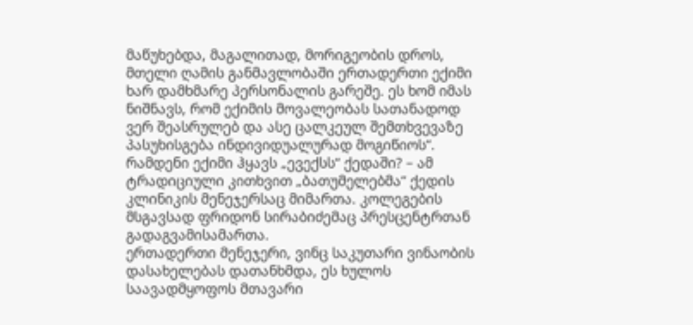მაწუხებდა, მაგალითად, მორიგეობის დროს, მთელი ღამის განმავლობაში ერთადერთი ექიმი ხარ დამხმარე პერსონალის გარეშე. ეს ხომ იმას ნიშნავს, რომ ექიმის მოვალეობას სათანადოდ ვერ შეასრულებ და ასე ცალკეულ შემთხვევაზე პასუხისგება ინდივიდუალურად მოგიწიოს“.
რამდენი ექიმი ჰყავს „ევექსს“ ქედაში? – ამ ტრადიციული კითხვით „ბათუმელებმა“ ქედის კლინიკის მენეჯერსაც მიმართა. კოლეგების მსგავსად ფრიდონ სირაბიძემაც პრესცენტრთან გადაგვამისამართა.
ერთადერთი მენეჯერი, ვინც საკუთარი ვინაობის დასახელებას დათანხმდა, ეს ხულოს საავადმყოფოს მთავარი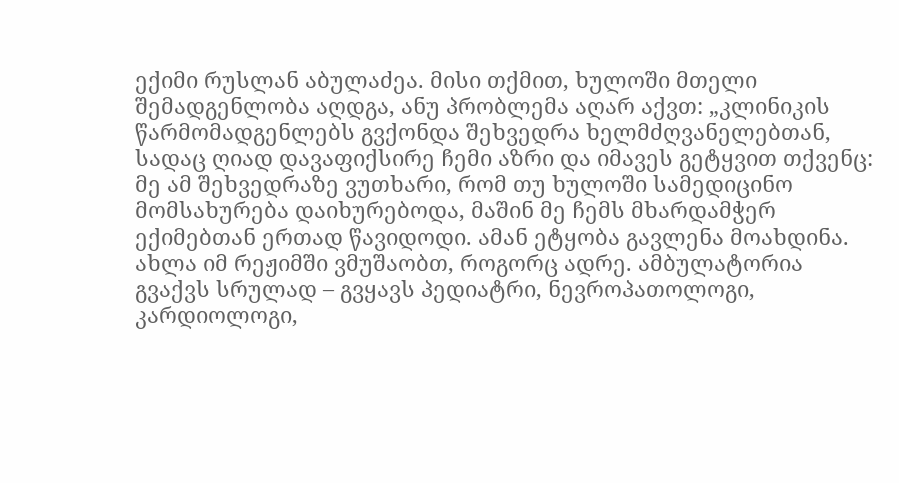ექიმი რუსლან აბულაძეა. მისი თქმით, ხულოში მთელი შემადგენლობა აღდგა, ანუ პრობლემა აღარ აქვთ: „კლინიკის წარმომადგენლებს გვქონდა შეხვედრა ხელმძღვანელებთან, სადაც ღიად დავაფიქსირე ჩემი აზრი და იმავეს გეტყვით თქვენც: მე ამ შეხვედრაზე ვუთხარი, რომ თუ ხულოში სამედიცინო მომსახურება დაიხურებოდა, მაშინ მე ჩემს მხარდამჭერ ექიმებთან ერთად წავიდოდი. ამან ეტყობა გავლენა მოახდინა. ახლა იმ რეჟიმში ვმუშაობთ, როგორც ადრე. ამბულატორია გვაქვს სრულად – გვყავს პედიატრი, ნევროპათოლოგი, კარდიოლოგი,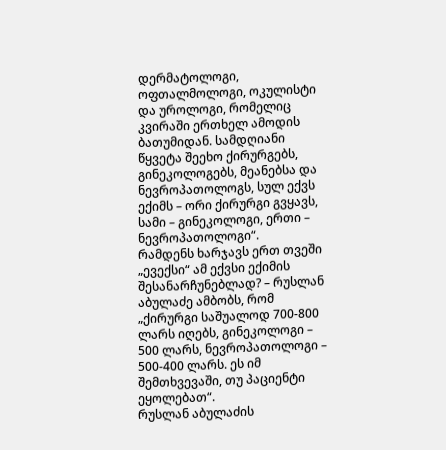დერმატოლოგი, ოფთალმოლოგი, ოკულისტი და უროლოგი, რომელიც კვირაში ერთხელ ამოდის ბათუმიდან. სამდღიანი წყვეტა შეეხო ქირურგებს, გინეკოლოგებს, მეანებსა და ნევროპათოლოგს, სულ ექვს ექიმს – ორი ქირურგი გვყავს, სამი – გინეკოლოგი, ერთი – ნევროპათოლოგი“.
რამდენს ხარჯავს ერთ თვეში „ევექსი“ ამ ექვსი ექიმის შესანარჩუნებლად? – რუსლან აბულაძე ამბობს, რომ „ქირურგი საშუალოდ 700-800 ლარს იღებს, გინეკოლოგი – 500 ლარს, ნევროპათოლოგი – 500-400 ლარს. ეს იმ შემთხვევაში, თუ პაციენტი ეყოლებათ“.
რუსლან აბულაძის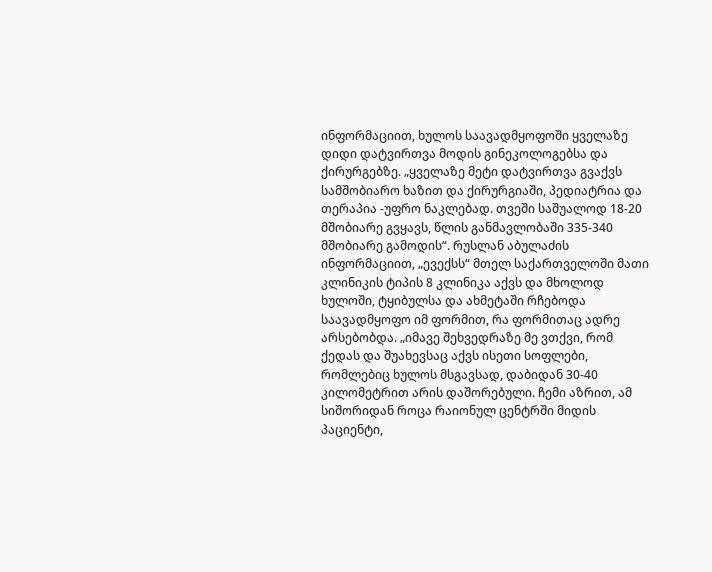ინფორმაციით, ხულოს საავადმყოფოში ყველაზე დიდი დატვირთვა მოდის გინეკოლოგებსა და ქირურგებზე. „ყველაზე მეტი დატვირთვა გვაქვს სამშობიარო ხაზით და ქირურგიაში, პედიატრია და თერაპია -უფრო ნაკლებად. თვეში საშუალოდ 18-20 მშობიარე გვყავს, წლის განმავლობაში 335-340 მშობიარე გამოდის“. რუსლან აბულაძის ინფორმაციით, „ევექსს“ მთელ საქართველოში მათი კლინიკის ტიპის 8 კლინიკა აქვს და მხოლოდ ხულოში, ტყიბულსა და ახმეტაში რჩებოდა საავადმყოფო იმ ფორმით, რა ფორმითაც ადრე არსებობდა. „იმავე შეხვედრაზე მე ვთქვი, რომ ქედას და შუახევსაც აქვს ისეთი სოფლები, რომლებიც ხულოს მსგავსად, დაბიდან 30-40 კილომეტრით არის დაშორებული. ჩემი აზრით, ამ სიშორიდან როცა რაიონულ ცენტრში მიდის პაციენტი,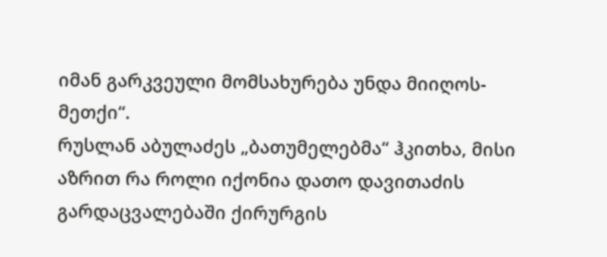იმან გარკვეული მომსახურება უნდა მიიღოს-მეთქი“.
რუსლან აბულაძეს „ბათუმელებმა“ ჰკითხა, მისი აზრით რა როლი იქონია დათო დავითაძის გარდაცვალებაში ქირურგის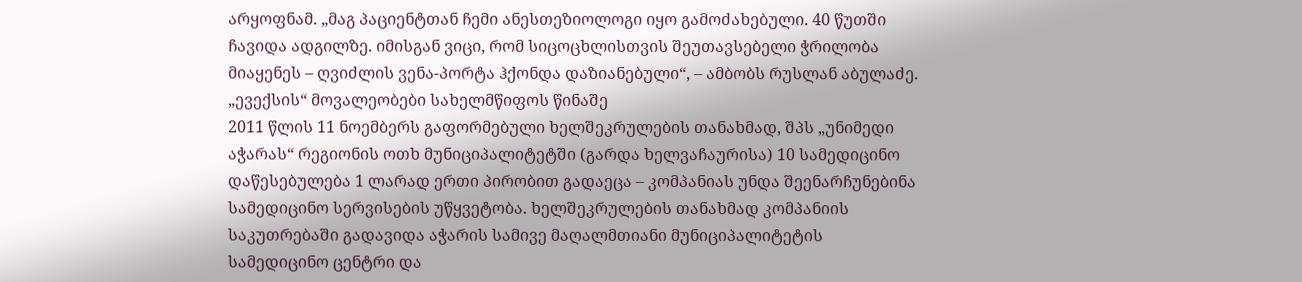არყოფნამ. „მაგ პაციენტთან ჩემი ანესთეზიოლოგი იყო გამოძახებული. 40 წუთში ჩავიდა ადგილზე. იმისგან ვიცი, რომ სიცოცხლისთვის შეუთავსებელი ჭრილობა მიაყენეს – ღვიძლის ვენა-პორტა ჰქონდა დაზიანებული“, – ამბობს რუსლან აბულაძე.
„ევექსის“ მოვალეობები სახელმწიფოს წინაშე
2011 წლის 11 ნოემბერს გაფორმებული ხელშეკრულების თანახმად, შპს „უნიმედი აჭარას“ რეგიონის ოთხ მუნიციპალიტეტში (გარდა ხელვაჩაურისა) 10 სამედიცინო დაწესებულება 1 ლარად ერთი პირობით გადაეცა – კომპანიას უნდა შეენარჩუნებინა სამედიცინო სერვისების უწყვეტობა. ხელშეკრულების თანახმად კომპანიის საკუთრებაში გადავიდა აჭარის სამივე მაღალმთიანი მუნიციპალიტეტის სამედიცინო ცენტრი და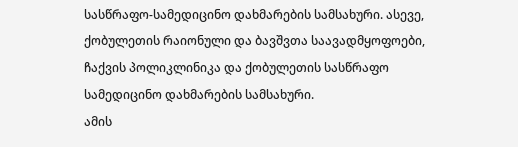სასწრაფო-სამედიცინო დახმარების სამსახური. ასევე, ქობულეთის რაიონული და ბავშვთა საავადმყოფოები, ჩაქვის პოლიკლინიკა და ქობულეთის სასწრაფო სამედიცინო დახმარების სამსახური.
ამის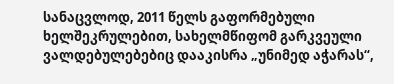სანაცვლოდ, 2011 წელს გაფორმებული ხელშეკრულებით, სახელმწიფომ გარკვეული ვალდებულებებიც დააკისრა „უნიმედ აჭარას“,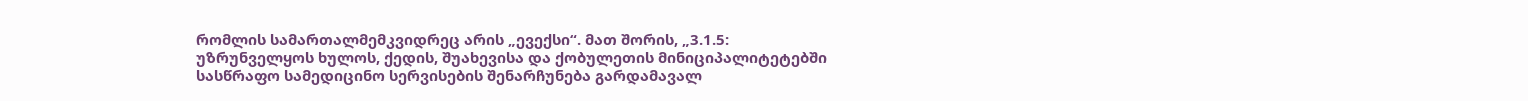რომლის სამართალმემკვიდრეც არის „ევექსი“. მათ შორის, „3.1.5: უზრუნველყოს ხულოს, ქედის, შუახევისა და ქობულეთის მინიციპალიტეტებში სასწრაფო სამედიცინო სერვისების შენარჩუნება გარდამავალ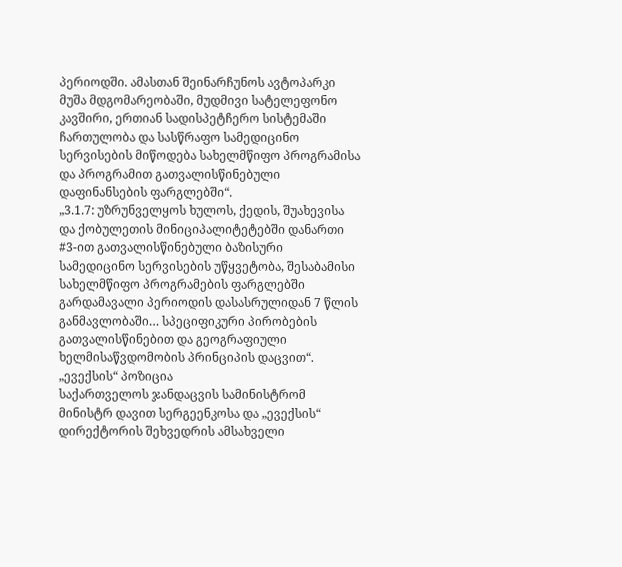პერიოდში. ამასთან შეინარჩუნოს ავტოპარკი მუშა მდგომარეობაში, მუდმივი სატელეფონო კავშირი, ერთიან სადისპეტჩერო სისტემაში ჩართულობა და სასწრაფო სამედიცინო სერვისების მიწოდება სახელმწიფო პროგრამისა და პროგრამით გათვალისწინებული დაფინანსების ფარგლებში“.
„3.1.7: უზრუნველყოს ხულოს, ქედის, შუახევისა და ქობულეთის მინიციპალიტეტებში დანართი #3-ით გათვალისწინებული ბაზისური სამედიცინო სერვისების უწყვეტობა, შესაბამისი სახელმწიფო პროგრამების ფარგლებში გარდამავალი პერიოდის დასასრულიდან 7 წლის განმავლობაში… სპეციფიკური პირობების გათვალისწინებით და გეოგრაფიული ხელმისაწვდომობის პრინციპის დაცვით“.
„ევექსის“ პოზიცია
საქართველოს ჯანდაცვის სამინისტრომ მინისტრ დავით სერგეენკოსა და „ევექსის“ დირექტორის შეხვედრის ამსახველი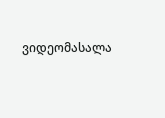ვიდეომასალა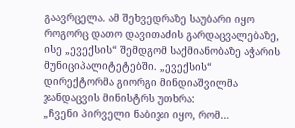გაავრცელა. ამ შეხვედრაზე საუბარი იყო როგორც დათო დავითაძის გარდაცვალებაზე, ისე „ევექსის“ შემდგომ საქმიანობაზე აჭარის მუნიციპალიტეტებში. „ევექსის“ დირექტორმა გიორგი მინდიაშვილმა ჯანდაცვის მინისტრს უთხრა:
„ჩვენი პირველი ნაბიჯი იყო, რომ…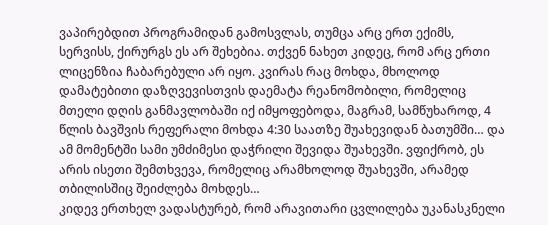ვაპირებდით პროგრამიდან გამოსვლას, თუმცა არც ერთ ექიმს, სერვისს, ქირურგს ეს არ შეხებია. თქვენ ნახეთ კიდეც, რომ არც ერთი ლიცენზია ჩაბარებული არ იყო. კვირას რაც მოხდა, მხოლოდ დამატებითი დაზღვევისთვის დაემატა რეანომობილი, რომელიც მთელი დღის განმავლობაში იქ იმყოფებოდა, მაგრამ, სამწუხაროდ, 4 წლის ბავშვის რეფერალი მოხდა 4:30 საათზე შუახევიდან ბათუმში… და ამ მომენტში სამი უმძიმესი დაჭრილი შევიდა შუახევში. ვფიქრობ, ეს არის ისეთი შემთხვევა, რომელიც არამხოლოდ შუახევში, არამედ თბილისშიც შეიძლება მოხდეს…
კიდევ ერთხელ ვადასტურებ, რომ არავითარი ცვლილება უკანასკნელი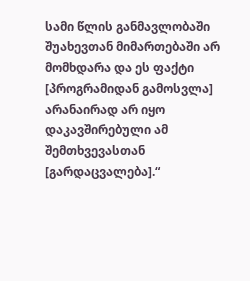სამი წლის განმავლობაში შუახევთან მიმართებაში არ მომხდარა და ეს ფაქტი [პროგრამიდან გამოსვლა] არანაირად არ იყო დაკავშირებული ამ შემთხვევასთან [გარდაცვალება].“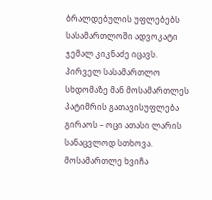ბრალდებულის უფლებებს სასამართლოში ადვოკატი ჯემალ კიკნაძე იცავს. პირველ სასამართლო სხდომაზე მან მოსამართლეს პატიმრის გათავისუფლება გირაოს – ოცი ათასი ლარის სანაცვლოდ სთხოვა. მოსამართლე ხვიჩა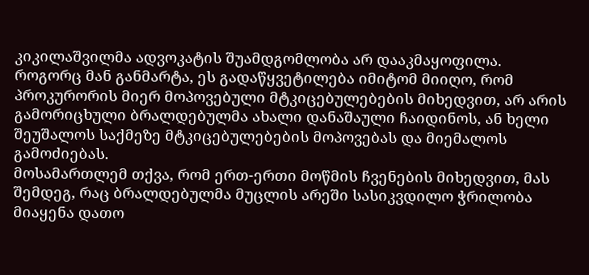კიკილაშვილმა ადვოკატის შუამდგომლობა არ დააკმაყოფილა. როგორც მან განმარტა, ეს გადაწყვეტილება იმიტომ მიიღო, რომ პროკურორის მიერ მოპოვებული მტკიცებულებების მიხედვით, არ არის გამორიცხული ბრალდებულმა ახალი დანაშაული ჩაიდინოს, ან ხელი შეუშალოს საქმეზე მტკიცებულებების მოპოვებას და მიემალოს გამოძიებას.
მოსამართლემ თქვა, რომ ერთ-ერთი მოწმის ჩვენების მიხედვით, მას შემდეგ, რაც ბრალდებულმა მუცლის არეში სასიკვდილო ჭრილობა მიაყენა დათო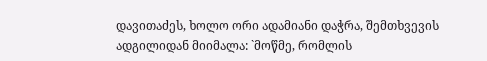დავითაძეს, ხოლო ორი ადამიანი დაჭრა, შემთხვევის ადგილიდან მიიმალა: `მოწმე, რომლის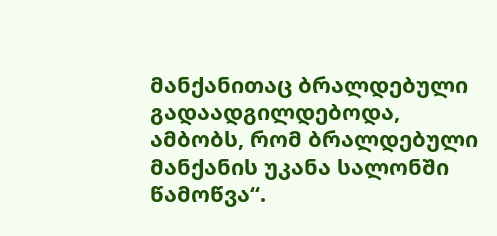მანქანითაც ბრალდებული გადაადგილდებოდა, ამბობს, რომ ბრალდებული მანქანის უკანა სალონში წამოწვა“.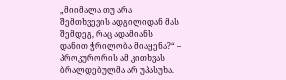„მიიმალა თუ არა შემთხვევის ადგილიდან მას შემდეგ, რაც ადამიანს დანით ჭრილობა მიაყენა?“ – პროკურორის ამ კითხვას ბრალდებულმა არ უპასუხა.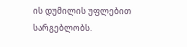ის დუმილის უფლებით სარგებლობს.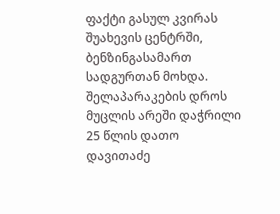ფაქტი გასულ კვირას შუახევის ცენტრში, ბენზინგასამართ სადგურთან მოხდა. შელაპარაკების დროს მუცლის არეში დაჭრილი 25 წლის დათო დავითაძე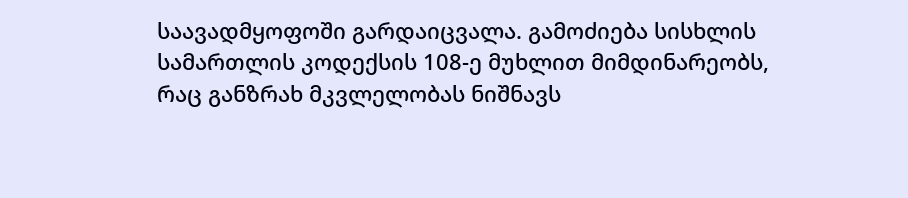საავადმყოფოში გარდაიცვალა. გამოძიება სისხლის სამართლის კოდექსის 108-ე მუხლით მიმდინარეობს, რაც განზრახ მკვლელობას ნიშნავს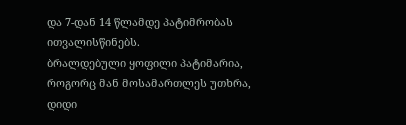და 7-დან 14 წლამდე პატიმრობას ითვალისწინებს.
ბრალდებული ყოფილი პატიმარია, როგორც მან მოსამართლეს უთხრა, დიდი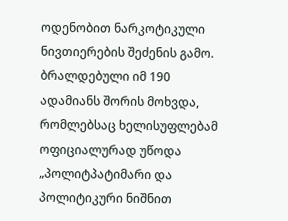ოდენობით ნარკოტიკული ნივთიერების შეძენის გამო. ბრალდებული იმ 190 ადამიანს შორის მოხვდა, რომლებსაც ხელისუფლებამ ოფიციალურად უწოდა „პოლიტპატიმარი და პოლიტიკური ნიშნით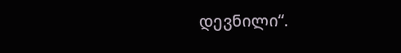დევნილი“.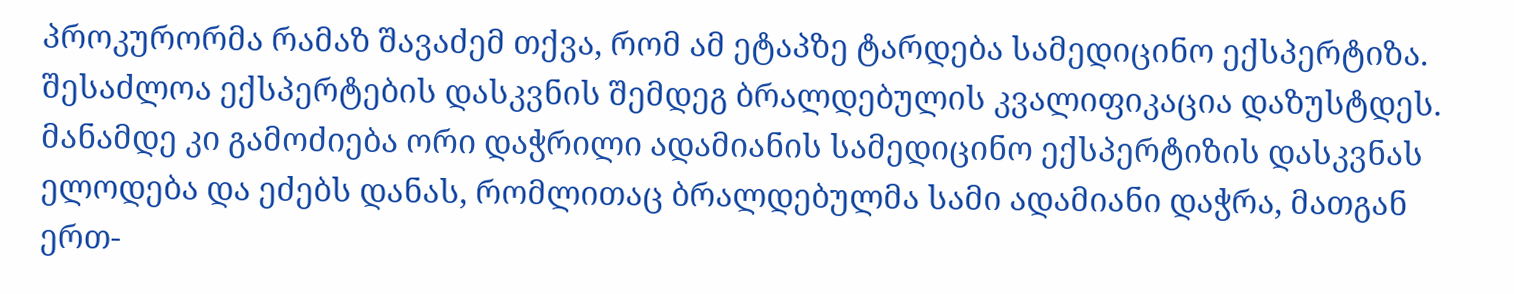პროკურორმა რამაზ შავაძემ თქვა, რომ ამ ეტაპზე ტარდება სამედიცინო ექსპერტიზა. შესაძლოა ექსპერტების დასკვნის შემდეგ ბრალდებულის კვალიფიკაცია დაზუსტდეს. მანამდე კი გამოძიება ორი დაჭრილი ადამიანის სამედიცინო ექსპერტიზის დასკვნას ელოდება და ეძებს დანას, რომლითაც ბრალდებულმა სამი ადამიანი დაჭრა, მათგან ერთ-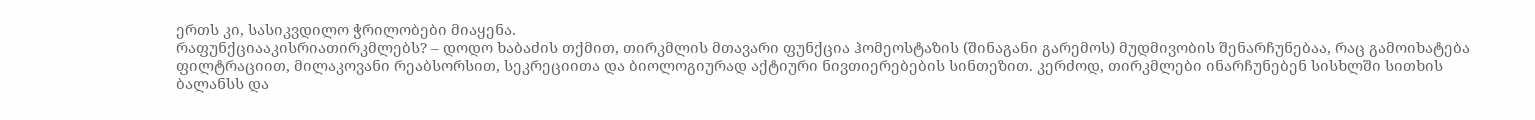ერთს კი, სასიკვდილო ჭრილობები მიაყენა.
რაფუნქციააკისრიათირკმლებს? – დოდო ხაბაძის თქმით, თირკმლის მთავარი ფუნქცია ჰომეოსტაზის (შინაგანი გარემოს) მუდმივობის შენარჩუნებაა, რაც გამოიხატება ფილტრაციით, მილაკოვანი რეაბსორსით, სეკრეციითა და ბიოლოგიურად აქტიური ნივთიერებების სინთეზით. კერძოდ, თირკმლები ინარჩუნებენ სისხლში სითხის ბალანსს და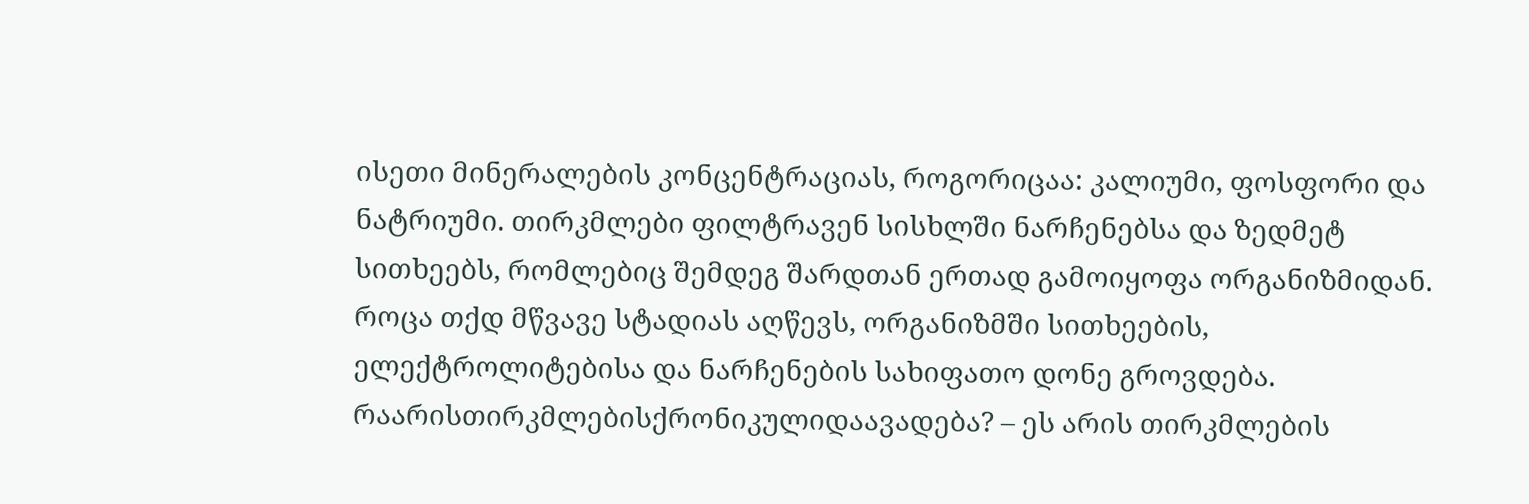ისეთი მინერალების კონცენტრაციას, როგორიცაა: კალიუმი, ფოსფორი და ნატრიუმი. თირკმლები ფილტრავენ სისხლში ნარჩენებსა და ზედმეტ სითხეებს, რომლებიც შემდეგ შარდთან ერთად გამოიყოფა ორგანიზმიდან. როცა თქდ მწვავე სტადიას აღწევს, ორგანიზმში სითხეების, ელექტროლიტებისა და ნარჩენების სახიფათო დონე გროვდება.
რაარისთირკმლებისქრონიკულიდაავადება? – ეს არის თირკმლების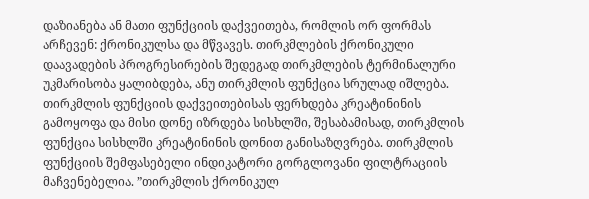დაზიანება ან მათი ფუნქციის დაქვეითება, რომლის ორ ფორმას არჩევენ: ქრონიკულსა და მწვავეს. თირკმლების ქრონიკული დაავადების პროგრესირების შედეგად თირკმლების ტერმინალური უკმარისობა ყალიბდება, ანუ თირკმლის ფუნქცია სრულად იშლება.
თირკმლის ფუნქციის დაქვეითებისას ფერხდება კრეატინინის გამოყოფა და მისი დონე იზრდება სისხლში, შესაბამისად, თირკმლის ფუნქცია სისხლში კრეატინინის დონით განისაზღვრება. თირკმლის ფუნქციის შემფასებელი ინდიკატორი გორგლოვანი ფილტრაციის მაჩვენებელია. ”თირკმლის ქრონიკულ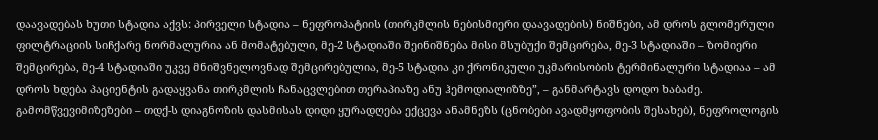დაავადებას ხუთი სტადია აქვს: პირველი სტადია – ნეფროპატიის (თირკმლის ნებისმიერი დაავადების) ნიშნები, ამ დროს გლომერული ფილტრაციის სიჩქარე ნორმალურია ან მომატებული, მე-2 სტადიაში შეინიშნება მისი მსუბუქი შემცირება, მე-3 სტადიაში – ზომიერი შემცირება, მე-4 სტადიაში უკვე მნიშვნელოვნად შემცირებულია, მე-5 სტადია კი ქრონიკული უკმარისობის ტერმინალური სტადიაა – ამ დროს ხდება პაციენტის გადაყვანა თირკმლის ჩანაცვლებით თერაპიაზე ანუ ჰემოდიალიზზე”, – განმარტავს დოდო ხაბაძე.
გამომწვევიმიზეზები – თდქ-ს დიაგნოზის დასმისას დიდი ყურადღება ექცევა ანამნეზს (ცნობები ავადმყოფობის შესახებ), ნეფროლოგის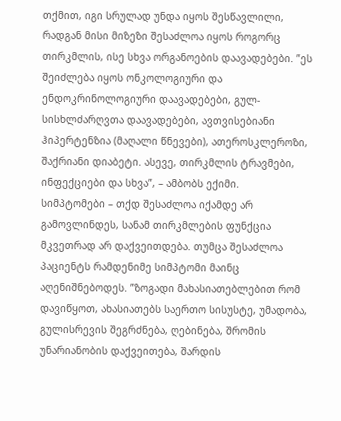თქმით, იგი სრულად უნდა იყოს შესწავლილი, რადგან მისი მიზეზი შესაძლოა იყოს როგორც თირკმლის, ისე სხვა ორგანოების დაავადებები. ”ეს შეიძლება იყოს ონკოლოგიური და ენდოკრინოლოგიური დაავადებები, გულ-სისხლძარღვთა დაავადებები, ავთვისებიანი ჰიპერტენზია (მაღალი წნევები), ათეროსკლეროზი, შაქრიანი დიაბეტი. ასევე, თირკმლის ტრავმები, ინფექციები და სხვა”, – ამბობს ექიმი.
სიმპტომები – თქდ შესაძლოა იქამდე არ გამოვლინდეს, სანამ თირკმლების ფუნქცია მკვეთრად არ დაქვეითდება. თუმცა შესაძლოა პაციენტს რამდენიმე სიმპტომი მაინც აღენიშნებოდეს. ”ზოგადი მახასიათებლებით რომ დავიწყოთ, ახასიათებს საერთო სისუსტე, უმადობა, გულისრევის შეგრძნება, ღებინება, შრომის უნარიანობის დაქვეითება, შარდის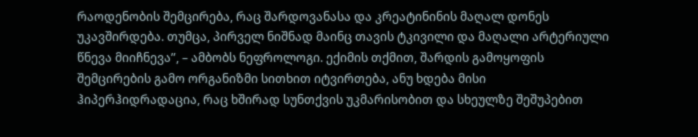რაოდენობის შემცირება, რაც შარდოვანასა და კრეატინინის მაღალ დონეს უკავშირდება. თუმცა, პირველ ნიშნად მაინც თავის ტკივილი და მაღალი არტერიული წნევა მიიჩნევა”, – ამბობს ნეფროლოგი. ექიმის თქმით, შარდის გამოყოფის შემცირების გამო ორგანიზმი სითხით იტვირთება, ანუ ხდება მისი ჰიპერჰიდრადაცია, რაც ხშირად სუნთქვის უკმარისობით და სხეულზე შეშუპებით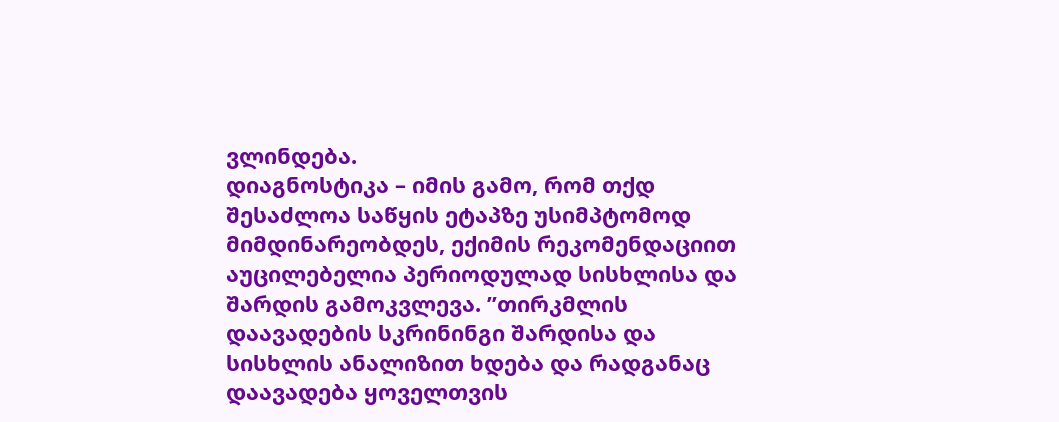ვლინდება.
დიაგნოსტიკა – იმის გამო, რომ თქდ შესაძლოა საწყის ეტაპზე უსიმპტომოდ მიმდინარეობდეს, ექიმის რეკომენდაციით აუცილებელია პერიოდულად სისხლისა და შარდის გამოკვლევა. ”თირკმლის დაავადების სკრინინგი შარდისა და სისხლის ანალიზით ხდება და რადგანაც დაავადება ყოველთვის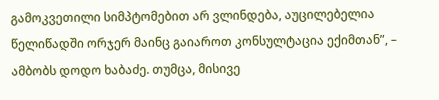გამოკვეთილი სიმპტომებით არ ვლინდება, აუცილებელია წელიწადში ორჯერ მაინც გაიაროთ კონსულტაცია ექიმთან”, – ამბობს დოდო ხაბაძე. თუმცა, მისივე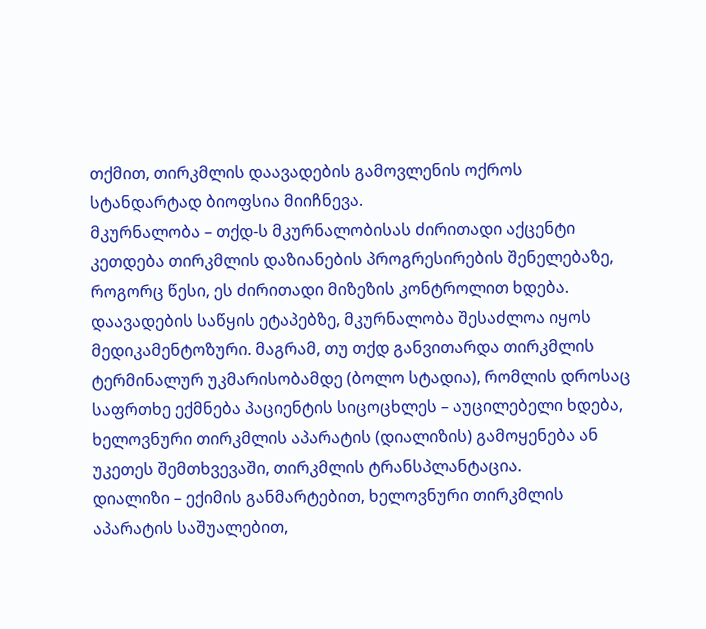თქმით, თირკმლის დაავადების გამოვლენის ოქროს სტანდარტად ბიოფსია მიიჩნევა.
მკურნალობა – თქდ-ს მკურნალობისას ძირითადი აქცენტი კეთდება თირკმლის დაზიანების პროგრესირების შენელებაზე, როგორც წესი, ეს ძირითადი მიზეზის კონტროლით ხდება. დაავადების საწყის ეტაპებზე, მკურნალობა შესაძლოა იყოს მედიკამენტოზური. მაგრამ, თუ თქდ განვითარდა თირკმლის ტერმინალურ უკმარისობამდე (ბოლო სტადია), რომლის დროსაც საფრთხე ექმნება პაციენტის სიცოცხლეს – აუცილებელი ხდება, ხელოვნური თირკმლის აპარატის (დიალიზის) გამოყენება ან უკეთეს შემთხვევაში, თირკმლის ტრანსპლანტაცია.
დიალიზი – ექიმის განმარტებით, ხელოვნური თირკმლის აპარატის საშუალებით,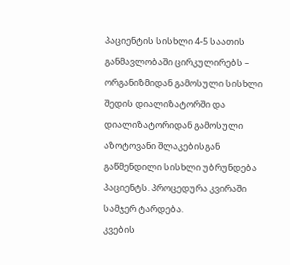პაციენტის სისხლი 4-5 საათის განმავლობაში ცირკულირებს – ორგანიზმიდან გამოსული სისხლი შედის დიალიზატორში და დიალიზატორიდან გამოსული აზოტოვანი შლაკებისგან გაწმენდილი სისხლი უბრუნდება პაციენტს. პროცედურა კვირაში სამჯერ ტარდება.
კვების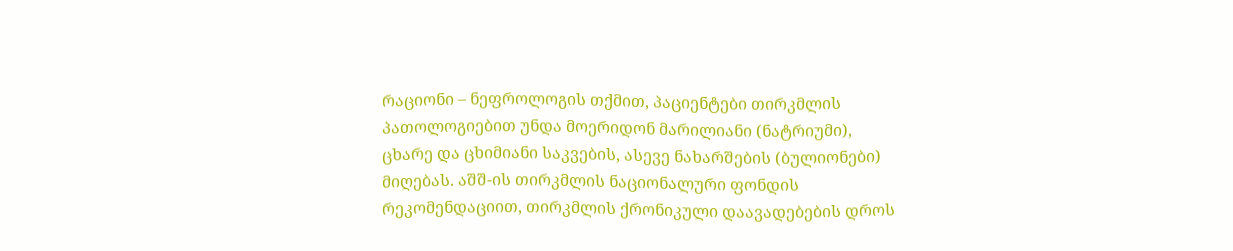რაციონი – ნეფროლოგის თქმით, პაციენტები თირკმლის პათოლოგიებით უნდა მოერიდონ მარილიანი (ნატრიუმი), ცხარე და ცხიმიანი საკვების, ასევე ნახარშების (ბულიონები) მიღებას. აშშ-ის თირკმლის ნაციონალური ფონდის რეკომენდაციით, თირკმლის ქრონიკული დაავადებების დროს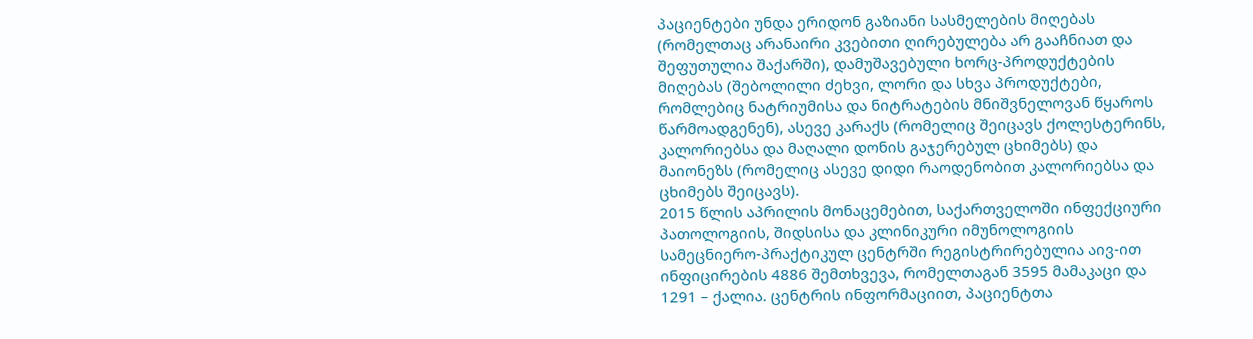პაციენტები უნდა ერიდონ გაზიანი სასმელების მიღებას (რომელთაც არანაირი კვებითი ღირებულება არ გააჩნიათ და შეფუთულია შაქარში), დამუშავებული ხორც-პროდუქტების მიღებას (შებოლილი ძეხვი, ლორი და სხვა პროდუქტები, რომლებიც ნატრიუმისა და ნიტრატების მნიშვნელოვან წყაროს წარმოადგენენ), ასევე კარაქს (რომელიც შეიცავს ქოლესტერინს, კალორიებსა და მაღალი დონის გაჯერებულ ცხიმებს) და მაიონეზს (რომელიც ასევე დიდი რაოდენობით კალორიებსა და ცხიმებს შეიცავს).
2015 წლის აპრილის მონაცემებით, საქართველოში ინფექციური პათოლოგიის, შიდსისა და კლინიკური იმუნოლოგიის სამეცნიერო-პრაქტიკულ ცენტრში რეგისტრირებულია აივ-ით ინფიცირების 4886 შემთხვევა, რომელთაგან 3595 მამაკაცი და 1291 – ქალია. ცენტრის ინფორმაციით, პაციენტთა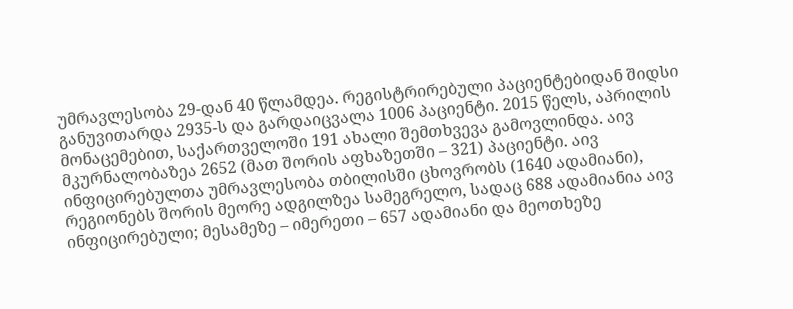უმრავლესობა 29-დან 40 წლამდეა. რეგისტრირებული პაციენტებიდან შიდსი განუვითარდა 2935-ს და გარდაიცვალა 1006 პაციენტი. 2015 წელს, აპრილის მონაცემებით, საქართველოში 191 ახალი შემთხვევა გამოვლინდა. აივ მკურნალობაზეა 2652 (მათ შორის აფხაზეთში – 321) პაციენტი. აივ ინფიცირებულთა უმრავლესობა თბილისში ცხოვრობს (1640 ადამიანი), რეგიონებს შორის მეორე ადგილზეა სამეგრელო, სადაც 688 ადამიანია აივ ინფიცირებული; მესამეზე – იმერეთი – 657 ადამიანი და მეოთხეზე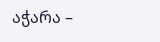აჭარა –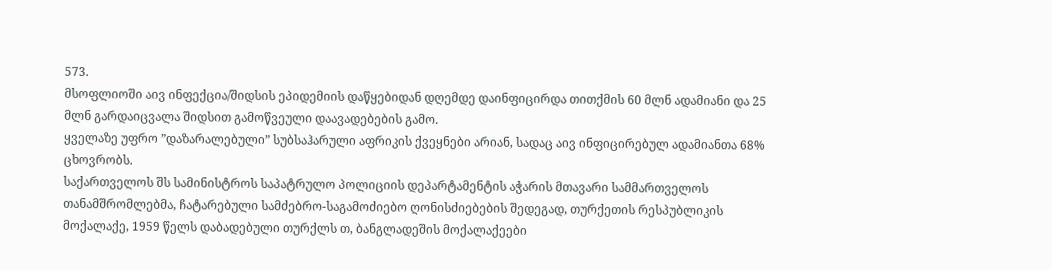573.
მსოფლიოში აივ ინფექცია/შიდსის ეპიდემიის დაწყებიდან დღემდე დაინფიცირდა თითქმის 60 მლნ ადამიანი და 25 მლნ გარდაიცვალა შიდსით გამოწვეული დაავადებების გამო.
ყველაზე უფრო ”დაზარალებული” სუბსაჰარული აფრიკის ქვეყნები არიან, სადაც აივ ინფიცირებულ ადამიანთა 68% ცხოვრობს.
საქართველოს შს სამინისტროს საპატრულო პოლიციის დეპარტამენტის აჭარის მთავარი სამმართველოს თანამშრომლებმა, ჩატარებული სამძებრო-საგამოძიებო ღონისძიებების შედეგად, თურქეთის რესპუბლიკის მოქალაქე, 1959 წელს დაბადებული თურქლს თ, ბანგლადეშის მოქალაქეები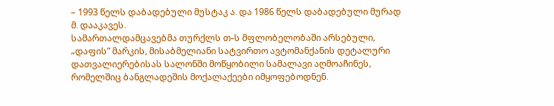– 1993 წელს დაბადებული მუსტაკ ა. და 1986 წელს დაბადებული მურად მ. დააკავეს.
სამართალდამცავებმა თურქლს თ-ს მფლობელობაში არსებული, „დაფის“ მარკის, მისაბმელიანი სატვირთო ავტომანქანის დეტალური დათვალიერებისას სალონში მოწყობილი სამალავი აღმოაჩინეს, რომელშიც ბანგლადეშის მოქალაქეები იმყოფებოდნენ.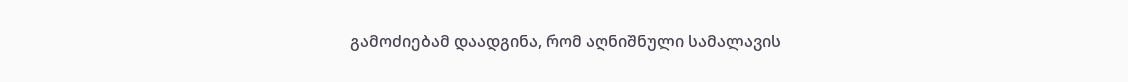გამოძიებამ დაადგინა, რომ აღნიშნული სამალავის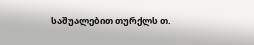საშუალებით თურქლს თ.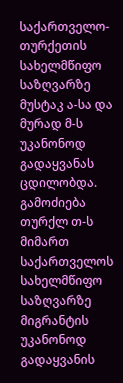საქართველო-თურქეთის სახელმწიფო საზღვარზე მუსტაკ ა-სა და მურად მ-ს უკანონოდ გადაყვანას ცდილობდა.
გამოძიება თურქლ თ-ს მიმართ საქართველოს სახელმწიფო საზღვარზე მიგრანტის უკანონოდ გადაყვანის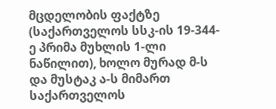მცდელობის ფაქტზე (საქართველოს სსკ-ის 19-344-ე პრიმა მუხლის 1-ლი ნაწილით), ხოლო მურად მ-ს და მუსტაკ ა-ს მიმართ საქართველოს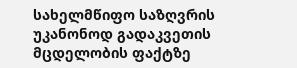სახელმწიფო საზღვრის უკანონოდ გადაკვეთის მცდელობის ფაქტზე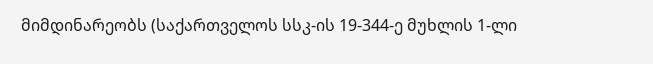მიმდინარეობს (საქართველოს სსკ-ის 19-344-ე მუხლის 1-ლი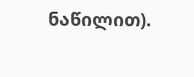ნაწილით).